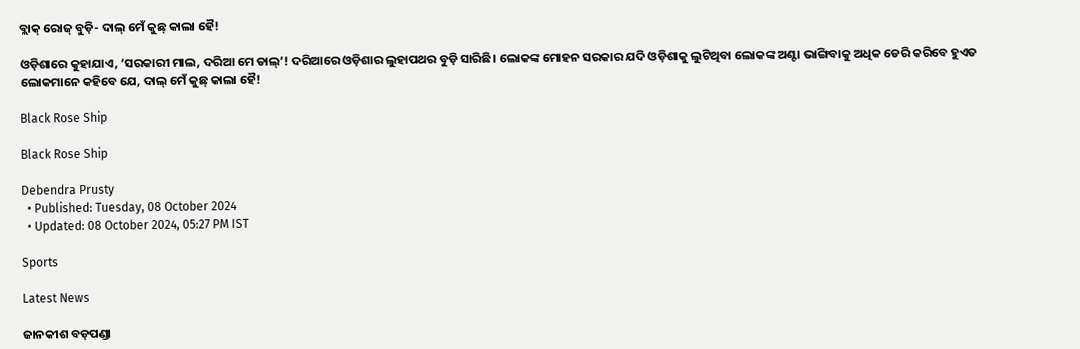ବ୍ଲାକ୍‌ ରୋଜ୍‌ ବୁଡ଼ି- ଦାଲ୍‌ ମେଁ କୁଛ୍‌ କାଲା ହୈ!

ଓଡ଼ିଶାରେ କୁହାଯାଏ, ‘ସରକାରୀ ମାଲ, ଦରିଆ ମେ ଡାଲ୍’! ଦରିଆରେ ଓଡ଼ିଶାର ଲୁହାପଥର ବୁଡ଼ି ସାରିଛି। ଲୋକଙ୍କ ମୋହନ ସରକାର ଯଦି ଓଡ଼ିଶାକୁ ଲୁଟିଥିବା ଲୋକଙ୍କ ଅଣ୍ଟା ଭାଙ୍ଗିବାକୁ ଅଧିକ ଡେରି କରିବେ ହୁଏତ ଲୋକମାନେ କହିବେ ଯେ, ଦାଲ୍ ମେଁ କୁଛ୍‌ କାଲା ହୈ!

Black Rose Ship

Black Rose Ship

Debendra Prusty
  • Published: Tuesday, 08 October 2024
  • Updated: 08 October 2024, 05:27 PM IST

Sports

Latest News

ଜାନକୀଶ ବଡ଼ପଣ୍ଡା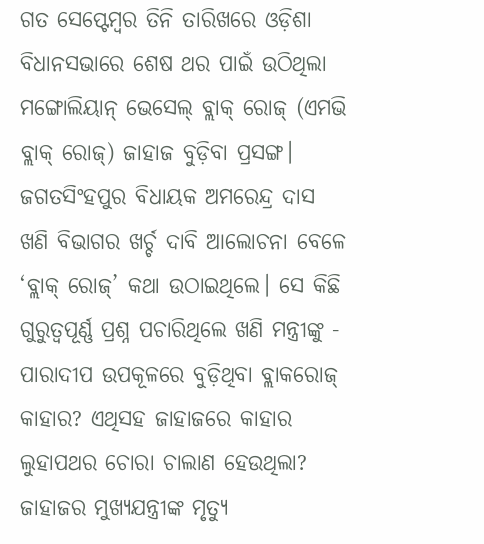ଗତ ସେପ୍ଟେମ୍ବର ତିନି ତାରିଖରେ ଓଡ଼ିଶା ବିଧାନସଭାରେ ଶେଷ ଥର ପାଇଁ ଉଠିଥିଲା ମଙ୍ଗୋଲିୟାନ୍ ଭେସେଲ୍ ବ୍ଲାକ୍ ରୋଜ୍ (ଏମଭି ବ୍ଲାକ୍ ରୋଜ୍) ଜାହାଜ ବୁଡ଼ିବା ପ୍ରସଙ୍ଗ। ଜଗତସିଂହପୁର ବିଧାୟକ ଅମରେନ୍ଦ୍ର ଦାସ ଖଣି ବିଭାଗର ଖର୍ଚ୍ଚ ଦାବି ଆଲୋଚନା ବେଳେ ‘ବ୍ଲାକ୍‌ ରୋଜ୍‌’ କଥା ଉଠାଇଥିଲେ। ସେ କିଛି ଗୁରୁତ୍ୱପୂର୍ଣ୍ଣ ପ୍ରଶ୍ନ ପଚାରିଥିଲେ ଖଣି ମନ୍ତ୍ରୀଙ୍କୁ - ପାରାଦୀପ ଉପକୂଳରେ ବୁଡ଼ିଥିବା ବ୍ଲାକରୋଜ୍‌ କାହାର? ଏଥିସହ ଜାହାଜରେ କାହାର ଲୁହାପଥର ଚୋରା ଚାଲାଣ ହେଉଥିଲା? ଜାହାଜର ମୁଖ୍ୟଯନ୍ତ୍ରୀଙ୍କ ମୃତ୍ୟୁ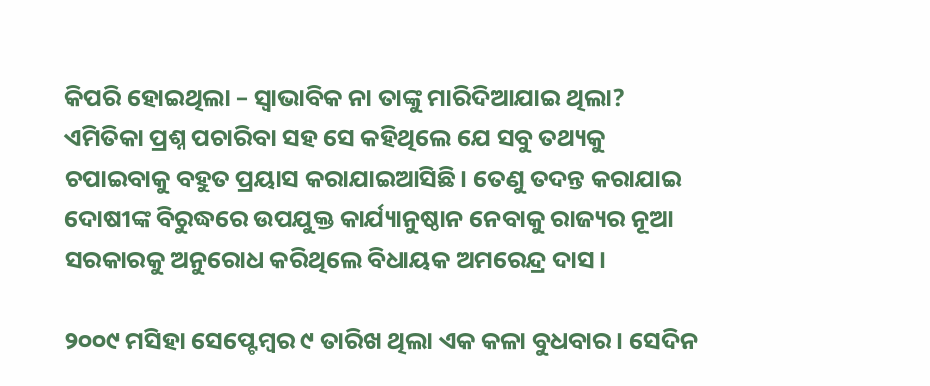କିପରି ହୋଇଥିଲା – ସ୍ୱାଭାବିକ ନା ତାଙ୍କୁ ମାରିଦିଆଯାଇ ଥିଲା? ଏମିତିକା ପ୍ରଶ୍ନ ପଚାରିବା ସହ ସେ କହିଥିଲେ ଯେ ସବୁ ତଥ୍ୟକୁ ଚପାଇବାକୁ ବହୁତ ପ୍ରୟାସ କରାଯାଇଆସିଛି। ତେଣୁ ତଦନ୍ତ କରାଯାଇ ଦୋଷୀଙ୍କ ବିରୁଦ୍ଧରେ ଉପଯୁକ୍ତ କାର୍ଯ୍ୟାନୁଷ୍ଠାନ ନେବାକୁ ରାଜ୍ୟର ନୂଆ ସରକାରକୁ ଅନୁରୋଧ କରିଥିଲେ ବିଧାୟକ ଅମରେନ୍ଦ୍ର ଦାସ।

୨୦୦୯ ମସିହା ସେପ୍ଟେମ୍ବର ୯ ତାରିଖ ଥିଲା ଏକ କଳା ବୁଧବାର। ସେଦିନ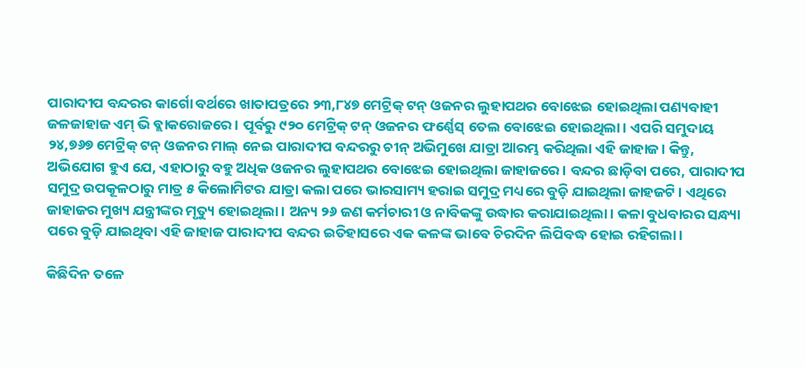ପାରାଦୀପ ବନ୍ଦରର କାର୍ଗୋ ବର୍ଥରେ ଖାତାପତ୍ରରେ ୨୩,୮୪୭ ମେଟ୍ରିକ୍ ଟନ୍‌ ଓଜନର ଲୁହାପଥର ବୋଝେଇ ହୋଇଥିଲା ପଣ୍ୟବାହୀ ଜଳଜାହାଜ ଏମ୍ ଭି ବ୍ଲାକରୋଜରେ। ପୂର୍ବରୁ ୯୨୦ ମେଟ୍ରିକ୍ ଟନ୍‌ ଓଜନର ଫର୍ଣ୍ଣେସ୍ ତେଲ ବୋଝେଇ ହୋଇଥିଲା। ଏପରି ସମୁଦାୟ ୨୪,୭୬୭ ମେଟ୍ରିକ୍ ଟନ୍‌ ଓଜନର ମାଲ୍ ନେଇ ପାରାଦୀପ ବନ୍ଦରରୁ ଚୀନ୍ ଅଭିମୁଖେ ଯାତ୍ରା ଆରମ୍ଭ କରିଥିଲା ଏହି ଜାହାଜ। କିନ୍ତୁ, ଅଭିଯୋଗ ହୁଏ ଯେ, ଏହାଠାରୁ ବହୁ ଅଧିକ ଓଜନର ଲୁହାପଥର ବୋଝେଇ ହୋଇଥିଲା ଜାହାଜରେ। ବନ୍ଦର ଛାଡ଼ିବା ପରେ, ପାରାଦୀପ ସମୁଦ୍ର ଉପକୂଳଠାରୁ ମାତ୍ର ୫ କିଲୋମିଟର ଯାତ୍ରା କଲା ପରେ ଭାରସାମ୍ୟ ହରାଇ ସମୁଦ୍ର ମଧ୍ୟରେ ବୁଡ଼ି ଯାଇଥିଲା ଜାହଜଟି। ଏଥିରେ ଜାହାଜର ମୁଖ୍ୟ ଯନ୍ତ୍ରୀଙ୍କର ମୃତ୍ୟୁ ହୋଇଥିଲା। ଅନ୍ୟ ୨୬ ଜଣ କର୍ମଚାରୀ ଓ ନାବିକଙ୍କୁ ଉଦ୍ଧାର କରାଯାଇଥିଲା। କଳା ବୁଧବାରର ସନ୍ଧ୍ୟା ପରେ ବୁଡ଼ି ଯାଇଥିବା ଏହି ଜାହାଜ ପାରାଦୀପ ବନ୍ଦର ଇତିହାସରେ ଏକ କଳଙ୍କ ଭାବେ ଚିରଦିନ ଲିପିବଦ୍ଧ ହୋଇ ରହିଗଲା।

କିଛିଦିନ ତଳେ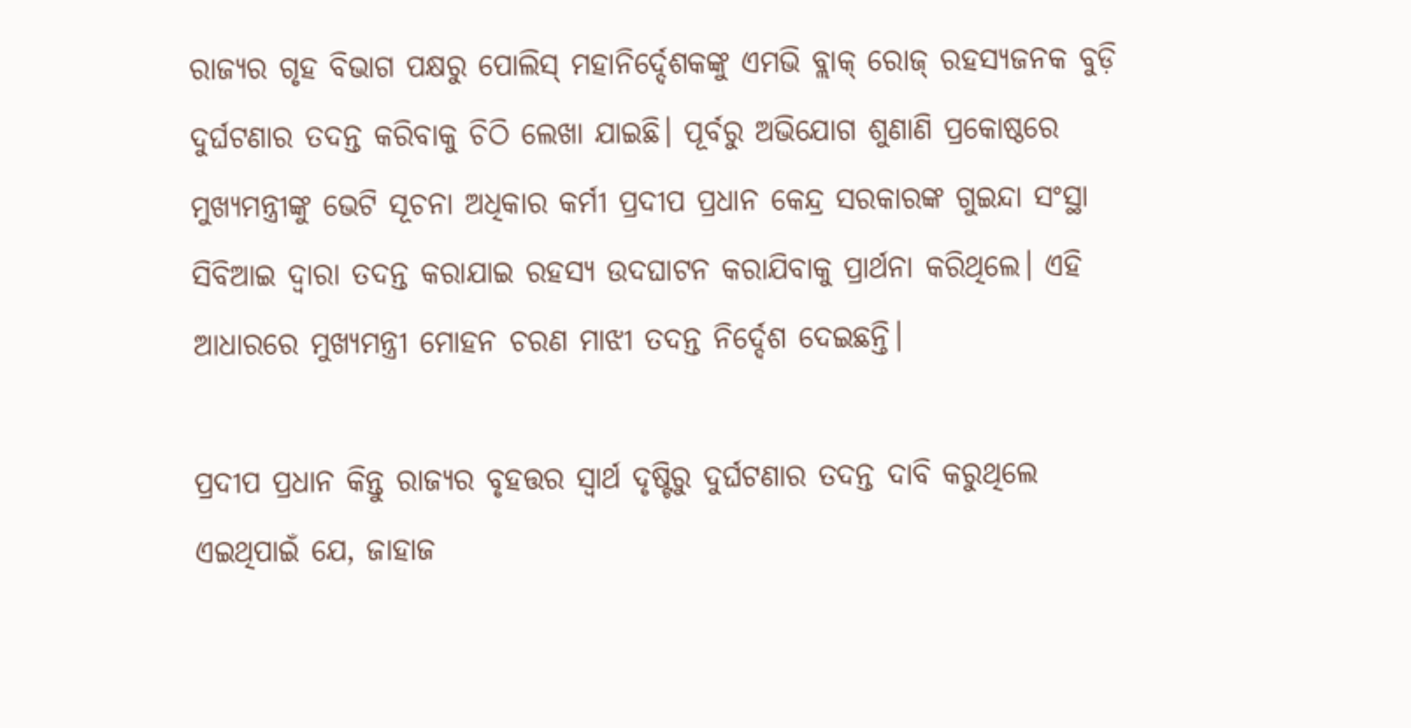ରାଜ୍ୟର ଗୃହ ବିଭାଗ ପକ୍ଷରୁ ପୋଲିସ୍ ମହାନିର୍ଦ୍ଦେଶକଙ୍କୁ ଏମଭି ବ୍ଲାକ୍ ରୋଜ୍ ରହସ୍ୟଜନକ ବୁଡ଼ି ଦୁର୍ଘଟଣାର ତଦନ୍ତ କରିବାକୁ ଚିଠି ଲେଖା ଯାଇଛି। ପୂର୍ବରୁ ଅଭିଯୋଗ ଶୁଣାଣି ପ୍ରକୋଷ୍ଠରେ ମୁଖ୍ୟମନ୍ତ୍ରୀଙ୍କୁ ଭେଟି ସୂଚନା ଅଧିକାର କର୍ମୀ ପ୍ରଦୀପ ପ୍ରଧାନ କେନ୍ଦ୍ର ସରକାରଙ୍କ ଗୁଇନ୍ଦା ସଂସ୍ଥା ସିବିଆଇ ଦ୍ୱାରା ତଦନ୍ତ କରାଯାଇ ରହସ୍ୟ ଉଦଘାଟନ କରାଯିବାକୁ ପ୍ରାର୍ଥନା କରିଥିଲେ। ଏହି ଆଧାରରେ ମୁଖ୍ୟମନ୍ତ୍ରୀ ମୋହନ ଚରଣ ମାଝୀ ତଦନ୍ତ ନିର୍ଦ୍ଦେଶ ଦେଇଛନ୍ତି।

ପ୍ରଦୀପ ପ୍ରଧାନ କିନ୍ତୁ ରାଜ୍ୟର ବୃହତ୍ତର ସ୍ୱାର୍ଥ ଦୃଷ୍ଟିରୁ ଦୁର୍ଘଟଣାର ତଦନ୍ତ ଦାବି କରୁଥିଲେ ଏଇଥିପାଇଁ ଯେ, ଜାହାଜ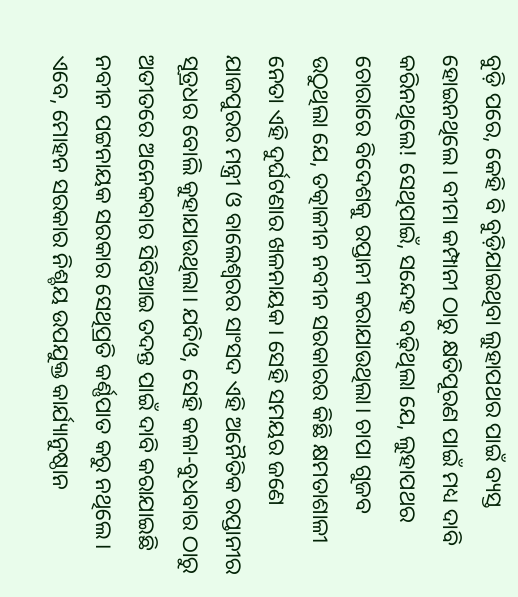ବୁଡ଼ି ପରେ, କେହି ବି ବୁଡ଼ିଯାଇଥିବା ଲୁହାପଥର ପାଇଁ ବ୍ୟସ୍ତ ହୋଇନଥିଲେ। ବୀମା କମ୍ପାନୀ ଠାରୁ କ୍ଷତିପୂରଣ ପାଇଁ ମଧ୍ୟ ଦାବି କରିନଥିଲେ! ସେଥିପାଇଁ, ସନ୍ଦେହ ବଢ଼ିଥିଲା ଯେ, ଲୁହାପଥର ଚୋରାରେ ବିଦେଶକୁ ରପ୍ତାନୀ କରାଯାଉଥିଲା। ଚାପା ଗୁଜବ ଉଠୁଥିଲା ଯେ, ତତ୍କାଳୀନ ନବୀନ ସରକାରର କିଛି କ୍ଷମତାଶାଳୀ ନେତା ଏହି ଦୁର୍ଘଟଣାର ଖଳନାୟକ। ସେହି ସମୟର ଜଣେ ଯାଜପୁରର ମନ୍ତ୍ରୀ ଓ ବାଲେଶ୍ୱରର ସାଂସଦ ଏହି ଅନୈତିକ ରପ୍ତାନୀର ସୂତ୍ରଧର ବୋଲି କୁହାଯାଉଥିଲା। ଯଦିଓ, ସେହି କଳା-ବୁଧବାର ଠାରୁ ଅତୀତରେ ଅନେକବାର ସିବିଆଇ ତଦନ୍ତ ପାଇଁ ଦାବି କରାଯାଇଛି ନବୀନ ପଟ୍ଟନାୟକ ସରକାର ସେଥିପ୍ରତି କର୍ଣ୍ଣପାତ କରୁ ନଥିଲେ। ଏବେ, ମୋହନ ସରକାର ନିଶ୍ଚୟ ଉପଯୁକ୍ତ କାର୍ଯ୍ୟାନୁଷ୍ଠାନ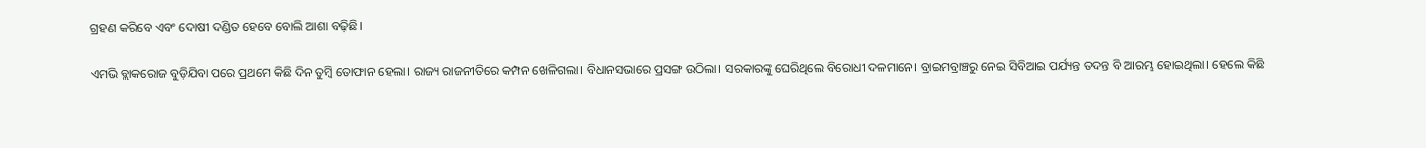ଗ୍ରହଣ କରିବେ ଏବଂ ଦୋଷୀ ଦଣ୍ଡିତ ହେବେ ବୋଲି ଆଶା ବଢ଼ିଛି।

ଏମଭି ବ୍ଲାକରୋଜ ବୁଡ଼ିଯିବା ପରେ ପ୍ରଥମେ କିଛି ଦିନ ତୁମ୍ବି ତୋଫାନ ହେଲା। ରାଜ୍ୟ ରାଜନୀତିରେ କମ୍ପନ ଖେଳିଗଲା। ବିଧାନସଭାରେ ପ୍ରସଙ୍ଗ ଉଠିଲା। ସରକାରଙ୍କୁ ଘେରିଥିଲେ ବିରୋଧୀ ଦଳମାନେ। ବ୍ରାଇମବ୍ରାଞ୍ଚରୁ ନେଇ ସିବିଆଇ ପର୍ଯ୍ୟନ୍ତ ତଦନ୍ତ ବି ଆରମ୍ଭ ହୋଇଥିଲା। ହେଲେ କିଛି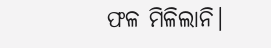ଫଳ ମିଳିଲାନି।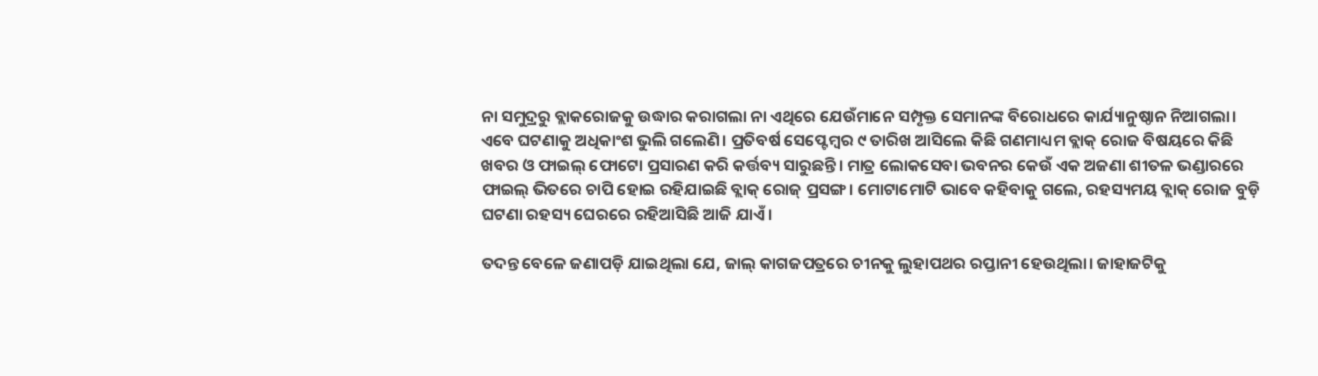ନା ସମୁଦ୍ରରୁ ବ୍ଲାକରୋଜକୁ ଉଦ୍ଧାର କରାଗଲା ନା ଏଥିରେ ଯେଉଁମାନେ ସମ୍ପୃକ୍ତ ସେମାନଙ୍କ ବିରୋଧରେ କାର୍ଯ୍ୟାନୁଷ୍ଠାନ ନିଆଗଲା। ଏବେ ଘଟଣାକୁ ଅଧିକାଂଶ ଭୁଲି ଗଲେଣି। ପ୍ରତିବର୍ଷ ସେପ୍ଟେମ୍ବର ୯ ତାରିଖ ଆସିଲେ କିଛି ଗଣମାଧ୍ୟମ ବ୍ଲାକ୍ ରୋଜ ବିଷୟରେ କିଛି ଖବର ଓ ଫାଇଲ୍ ଫୋଟୋ ପ୍ରସାରଣ କରି କର୍ତ୍ତବ୍ୟ ସାରୁଛନ୍ତି। ମାତ୍ର ଲୋକସେବା ଭବନର କେଉଁ ଏକ ଅଜଣା ଶୀତଳ ଭଣ୍ଡାରରେ ଫାଇଲ୍ ଭିତରେ ଚାପି ହୋଇ ରହିଯାଇଛି ବ୍ଲାକ୍ ରୋଜ୍ ପ୍ରସଙ୍ଗ। ମୋଟାମୋଟି ଭାବେ କହିବାକୁ ଗଲେ, ରହସ୍ୟମୟ ବ୍ଲାକ୍ ରୋଜ ବୁଡ଼ି ଘଟଣା ରହସ୍ୟ ଘେରରେ ରହିଆସିଛି ଆଜି ଯାଏଁ।

ତଦନ୍ତ ବେଳେ ଜଣାପଡ଼ି ଯାଇଥିଲା ଯେ, ଜାଲ୍ କାଗଜପତ୍ରରେ ଚୀନକୁ ଲୁହାପଥର ରପ୍ତାନୀ ହେଉଥିଲା। ଜାହାଜଟିକୁ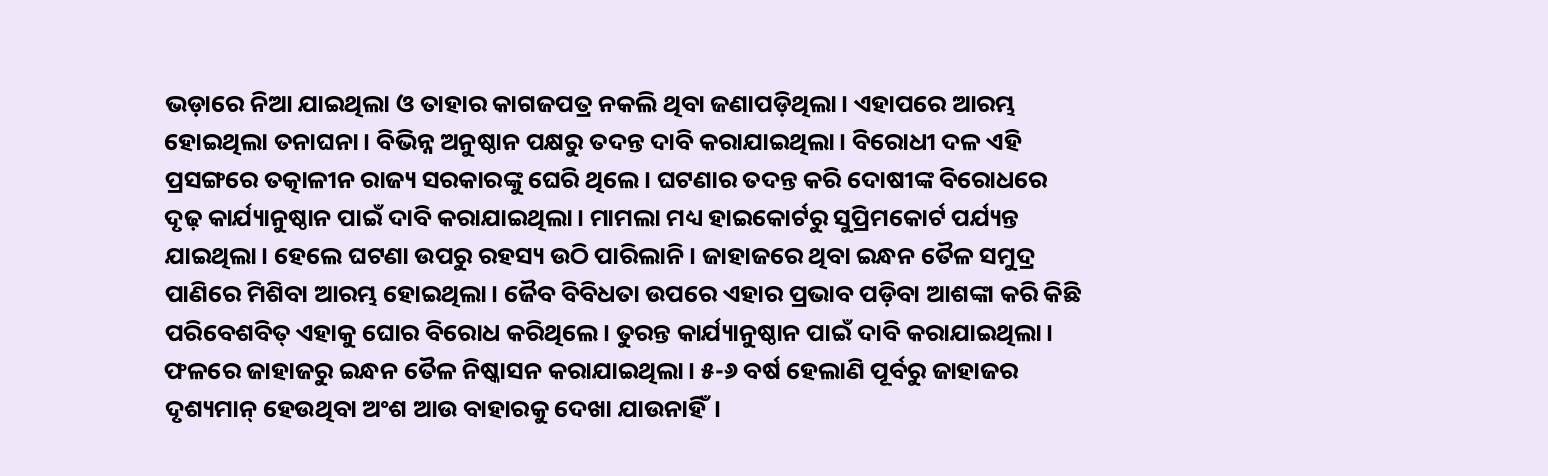ଭଡ଼ାରେ ନିଆ ଯାଇଥିଲା ଓ ତାହାର କାଗଜପତ୍ର ନକଲି ଥିବା ଜଣାପଡ଼ିଥିଲା। ଏହାପରେ ଆରମ୍ଭ ହୋଇଥିଲା ତନାଘନା। ବିଭିନ୍ନ ଅନୁଷ୍ଠାନ ପକ୍ଷରୁ ତଦନ୍ତ ଦାବି କରାଯାଇଥିଲା। ବିରୋଧୀ ଦଳ ଏହି ପ୍ରସଙ୍ଗରେ ତତ୍କାଳୀନ ରାଜ୍ୟ ସରକାରଙ୍କୁ ଘେରି ଥିଲେ। ଘଟଣାର ତଦନ୍ତ କରି ଦୋଷୀଙ୍କ ବିରୋଧରେ ଦୃଢ଼ କାର୍ଯ୍ୟାନୁଷ୍ଠାନ ପାଇଁ ଦାବି କରାଯାଇଥିଲା। ମାମଲା ମଧ୍ୟ ହାଇକୋର୍ଟରୁ ସୁପ୍ରିମକୋର୍ଟ ପର୍ଯ୍ୟନ୍ତ ଯାଇଥିଲା। ହେଲେ ଘଟଣା ଉପରୁ ରହସ୍ୟ ଉଠି ପାରିଲାନି। ଜାହାଜରେ ଥିବା ଇନ୍ଧନ ତୈଳ ସମୁଦ୍ର ପାଣିରେ ମିଶିବା ଆରମ୍ଭ ହୋଇଥିଲା। ଜୈବ ବିବିଧତା ଉପରେ ଏହାର ପ୍ରଭାବ ପଡ଼ିବା ଆଶଙ୍କା କରି କିଛି ପରିବେଶବିତ୍ ଏହାକୁ ଘୋର ବିରୋଧ କରିଥିଲେ। ତୁରନ୍ତ କାର୍ଯ୍ୟାନୁଷ୍ଠାନ ପାଇଁ ଦାବି କରାଯାଇଥିଲା। ଫଳରେ ଜାହାଜରୁ ଇନ୍ଧନ ତୈଳ ନିଷ୍କାସନ କରାଯାଇଥିଲା। ୫-୬ ବର୍ଷ ହେଲାଣି ପୂର୍ବରୁ ଜାହାଜର ଦୃଶ୍ୟମାନ୍ ହେଉଥିବା ଅଂଶ ଆଉ ବାହାରକୁ ଦେଖା ଯାଉନାହିଁ।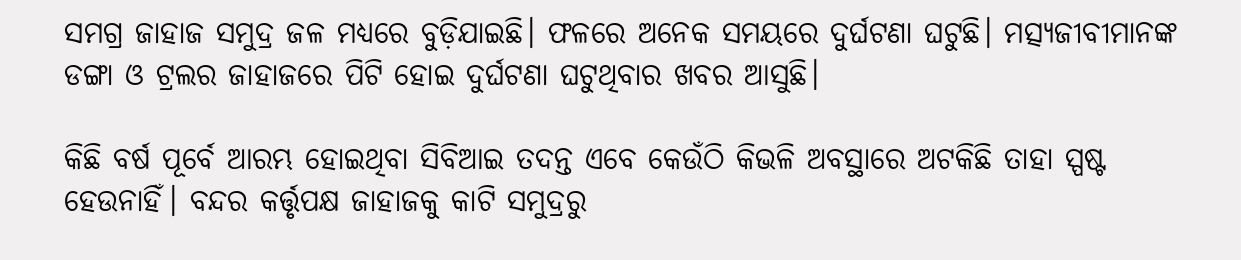ସମଗ୍ର ଜାହାଜ ସମୁଦ୍ର ଜଳ ମଧ୍ୟରେ ବୁଡ଼ିଯାଇଛି। ଫଳରେ ଅନେକ ସମୟରେ ଦୁର୍ଘଟଣା ଘଟୁଛି। ମତ୍ସ୍ୟଜୀବୀମାନଙ୍କ ଡଙ୍ଗା ଓ ଟ୍ରଲର ଜାହାଜରେ ପିଟି ହୋଇ ଦୁର୍ଘଟଣା ଘଟୁଥିବାର ଖବର ଆସୁଛି।

କିଛି ବର୍ଷ ପୂର୍ବେ ଆରମ୍ଭ ହୋଇଥିବା ସିବିଆଇ ତଦନ୍ତ ଏବେ କେଉଁଠି କିଭଳି ଅବସ୍ଥାରେ ଅଟକିଛି ତାହା ସ୍ପଷ୍ଟ ହେଉନାହିଁ। ବନ୍ଦର କର୍ତ୍ତୃପକ୍ଷ ଜାହାଜକୁ କାଟି ସମୁଦ୍ରରୁ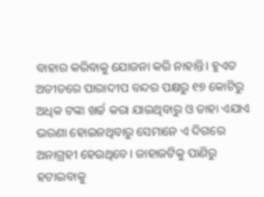ବାହାର କରିବାକୁ ଯୋଜନା କରି ନାହାନ୍ତି। ହୁଏତ ଅତୀତରେ ପାରାଦୀପ ବନ୍ଦର ପକ୍ଷରୁ ୧୭ କୋଟିରୁ ଅଧିକ ଟଙ୍କା ଖର୍ଚ୍ଚ କରା ଯାଇଥିବାରୁ ଓ ତାହା ଏଯାଏ ଭରଣା ହୋଇନଥିବାରୁ ସେମାନେ ଏ ଦିଗରେ ଅନାଗ୍ରହୀ ହେଉଥିବେ। ଜାହାଜଟିକୁ ପାଣିରୁ ହଟାଇବାକୁ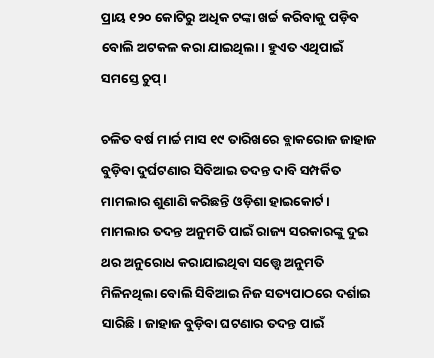ପ୍ରାୟ ୧୨୦ କୋଟିରୁ ଅଧିକ ଟଙ୍କା ଖର୍ଚ୍ଚ କରିବାକୁ ପଡ଼ିବ ବୋଲି ଅଟକଳ କରା ଯାଇଥିଲା। ହୁଏତ ଏଥିପାଇଁ ସମସ୍ତେ ଚୁପ୍‌।

ଚଳିତ ବର୍ଷ ମାର୍ଚ୍ଚ ମାସ ୧୯ ତାରିଖରେ ବ୍ଲାକରୋଜ ଜାହାଜ ବୁଡ଼ିବା ଦୁର୍ଘଟଣାର ସିବିଆଇ ତଦନ୍ତ ଦାବି ସମ୍ପର୍କିତ ମାମଲାର ଶୁଣାଣି କରିଛନ୍ତି ଓଡ଼ିଶା ହାଇକୋର୍ଟ। ମାମଲାର ତଦନ୍ତ ଅନୁମତି ପାଇଁ ରାଜ୍ୟ ସରକାରଙ୍କୁ ଦୁଇ ଥର ଅନୁରୋଧ କରାଯାଇଥିବା ସତ୍ତ୍ୱେ ଅନୁମତି ମିଳିନଥିଲା ବୋଲି ସିବିଆଇ ନିଜ ସତ୍ୟପାଠରେ ଦର୍ଶାଇ ସାରିଛି। ଜାହାଜ ବୁଡ଼ିବା ଘଟଣାର ତଦନ୍ତ ପାଇଁ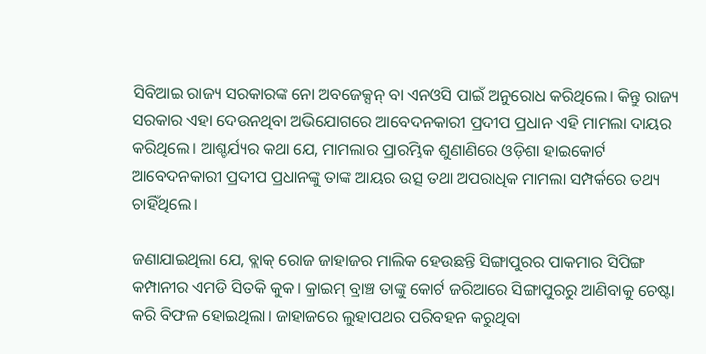ସିବିଆଇ ରାଜ୍ୟ ସରକାରଙ୍କ ନୋ ଅବଜେକ୍ସନ୍ ବା ଏନଓସି ପାଇଁ ଅନୁରୋଧ କରିଥିଲେ। କିନ୍ତୁ ରାଜ୍ୟ ସରକାର ଏହା ଦେଉନଥିବା ଅଭିଯୋଗରେ ଆବେଦନକାରୀ ପ୍ରଦୀପ ପ୍ରଧାନ ଏହି ମାମଲା ଦାୟର କରିଥିଲେ। ଆଶ୍ଚର୍ଯ୍ୟର କଥା ଯେ, ମାମଲାର ପ୍ରାରମ୍ଭିକ ଶୁଣାଣିରେ ଓଡ଼ିଶା ହାଇକୋର୍ଟ ଆବେଦନକାରୀ ପ୍ରଦୀପ ପ୍ରଧାନଙ୍କୁ ତାଙ୍କ ଆୟର ଉତ୍ସ ତଥା ଅପରାଧିକ ମାମଲା ସମ୍ପର୍କରେ ତଥ୍ୟ ଚାହିଁଥିଲେ।

ଜଣାଯାଇଥିଲା ଯେ, ବ୍ଲାକ୍ ରୋଜ ଜାହାଜର ମାଲିକ ହେଉଛନ୍ତି ସିଙ୍ଗାପୁରର ପାକମାର ସିପିଙ୍ଗ କମ୍ପାନୀର ଏମଡି ସିତକି କୁକ। କ୍ରାଇମ୍ ବ୍ରାଞ୍ଚ ତାଙ୍କୁ କୋର୍ଟ ଜରିଆରେ ସିଙ୍ଗାପୁରରୁ ଆଣିବାକୁ ଚେଷ୍ଟା କରି ବିଫଳ ହୋଇଥିଲା। ଜାହାଜରେ ଲୁହାପଥର ପରିବହନ କରୁଥିବା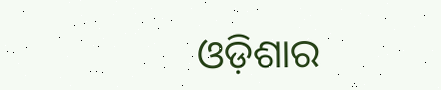ଓଡ଼ିଶାର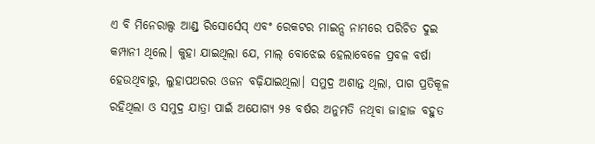ଏ ବି ମିନେରାଲ୍ସ ଆଣ୍ଡ୍ ରିସୋର୍ସେସ୍ ଏବଂ ରେକଟର ମାଇନ୍ସ ନାମରେ ପରିଚିତ ଦୁଇ କମ୍ପାନୀ ଥିଲେ। କୁହା ଯାଇଥିଲା ଯେ, ମାଲ୍ ବୋଝେଇ ହେଲାବେଳେ ପ୍ରବଳ ବର୍ଷା ହେଉଥିବାରୁ, ଲୁହାପଥରର ଓଜନ ବଢ଼ିଯାଇଥିଲା। ସମୁଦ୍ର ଅଶାନ୍ତ ଥିଲା, ପାଗ ପ୍ରତିକୂଳ ରହିଥିଲା ଓ ସମୁଦ୍ର ଯାତ୍ରା ପାଇଁ ଅଯୋଗ୍ୟ ୨୫ ବର୍ଷର ଅନୁମତି ନଥିବା ଜାହାଜ ବହୁତ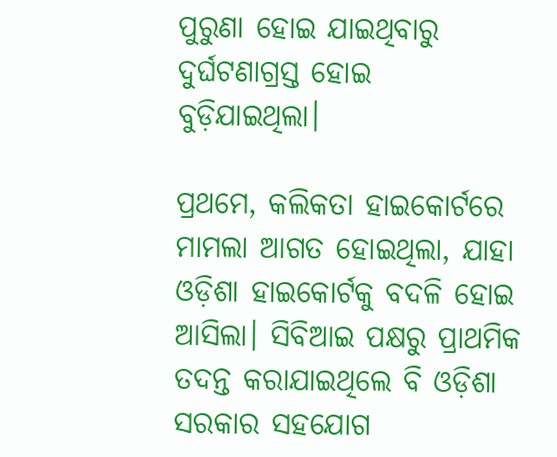ପୁରୁଣା ହୋଇ ଯାଇଥିବାରୁ ଦୁର୍ଘଟଣାଗ୍ରସ୍ତ ହୋଇ ବୁଡ଼ିଯାଇଥିଲା।

ପ୍ରଥମେ, କଲିକତା ହାଇକୋର୍ଟରେ ମାମଲା ଆଗତ ହୋଇଥିଲା, ଯାହା ଓଡ଼ିଶା ହାଇକୋର୍ଟକୁ ବଦଳି ହୋଇ ଆସିଲା। ସିବିଆଇ ପକ୍ଷରୁ ପ୍ରାଥମିକ ତଦନ୍ତ କରାଯାଇଥିଲେ ବି ଓଡ଼ିଶା ସରକାର ସହଯୋଗ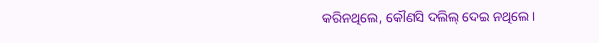କରିନଥିଲେ, କୌଣସି ଦଲିଲ୍ ଦେଇ ନଥିଲେ।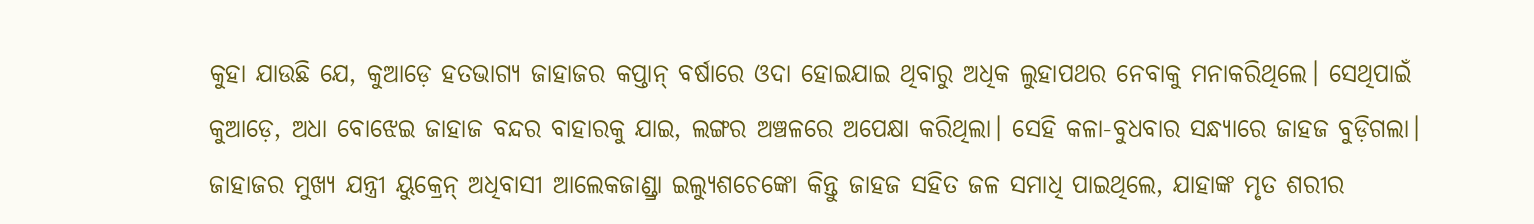କୁହା ଯାଉଛି ଯେ, କୁଆଡ଼େ ହତଭାଗ୍ୟ ଜାହାଜର କପ୍ତାନ୍ ବର୍ଷାରେ ଓଦା ହୋଇଯାଇ ଥିବାରୁ ଅଧିକ ଲୁହାପଥର ନେବାକୁ ମନାକରିଥିଲେ। ସେଥିପାଇଁ କୁଆଡ଼େ, ଅଧା ବୋଝେଇ ଜାହାଜ ବନ୍ଦର ବାହାରକୁ ଯାଇ, ଲଙ୍ଗର ଅଞ୍ଚଳରେ ଅପେକ୍ଷା କରିଥିଲା। ସେହି କଳା-ବୁଧବାର ସନ୍ଧ୍ୟାରେ ଜାହଜ ବୁଡ଼ିଗଲା। ଜାହାଜର ମୁଖ୍ୟ ଯନ୍ତ୍ରୀ ୟୁକ୍ରେନ୍ ଅଧିବାସୀ ଆଲେକଜାଣ୍ଡ୍ରା ଇଲ୍ୟୁଶଚେଙ୍କୋ କିନ୍ତୁ ଜାହଜ ସହିତ ଜଳ ସମାଧି ପାଇଥିଲେ, ଯାହାଙ୍କ ମୃତ ଶରୀର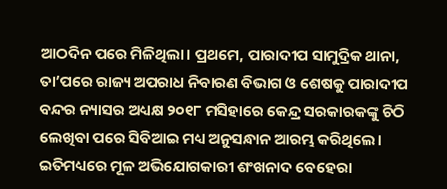ଆଠଦିନ ପରେ ମିଳିଥିଲା। ପ୍ରଥମେ, ପାରାଦୀପ ସାମୁଦ୍ରିକ ଥାନା, ତା’ପରେ ରାଜ୍ୟ ଅପରାଧ ନିବାରଣ ବିଭାଗ ଓ ଶେଷକୁ ପାରାଦୀପ ବନ୍ଦର ନ୍ୟାସର ଅଧ୍ୟକ୍ଷ ୨୦୧୮ ମସିହାରେ କେନ୍ଦ୍ର ସରକାରକଙ୍କୁ ଚିଠି ଲେଖିବା ପରେ ସିବିଆଇ ମଧ୍ୟ ଅନୁସନ୍ଧାନ ଆରମ୍ଭ କରିଥିଲେ। ଇତିମଧ୍ୟରେ ମୂଳ ଅଭିଯୋଗକାରୀ ଶଂଖନାଦ ବେହେରା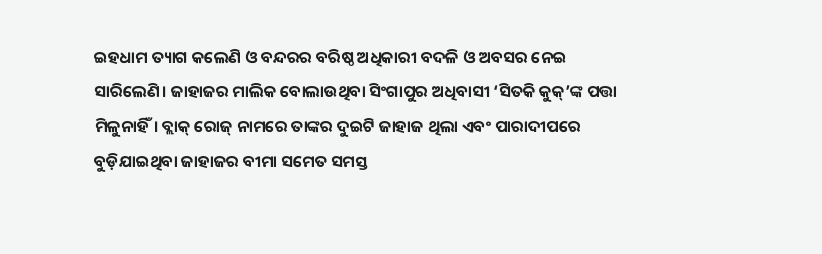ଇହଧାମ ତ୍ୟାଗ କଲେଣି ଓ ବନ୍ଦରର ବରିଷ୍ଠ ଅଧିକାରୀ ବଦଳି ଓ ଅବସର ନେଇ ସାରିଲେଣି। ଜାହାଜର ମାଲିକ ବୋଲାଉଥିବା ସିଂଗାପୁର ଅଧିବାସୀ ‘ସିତକି କୁକ୍’ଙ୍କ ପତ୍ତା ମିଳୁନାହିଁ। ବ୍ଲାକ୍ ରୋଜ୍ ନାମରେ ତାଙ୍କର ଦୁଇଟି ଜାହାଜ ଥିଲା ଏବଂ ପାରାଦୀପରେ ବୁଡ଼ିଯାଇଥିବା ଜାହାଜର ବୀମା ସମେତ ସମସ୍ତ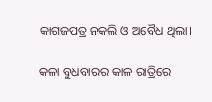କାଗଜପତ୍ର ନକଲି ଓ ଅବୈଧ ଥିଲା।

କଳା ବୁଧବାରର କାଳ ରାତ୍ରିରେ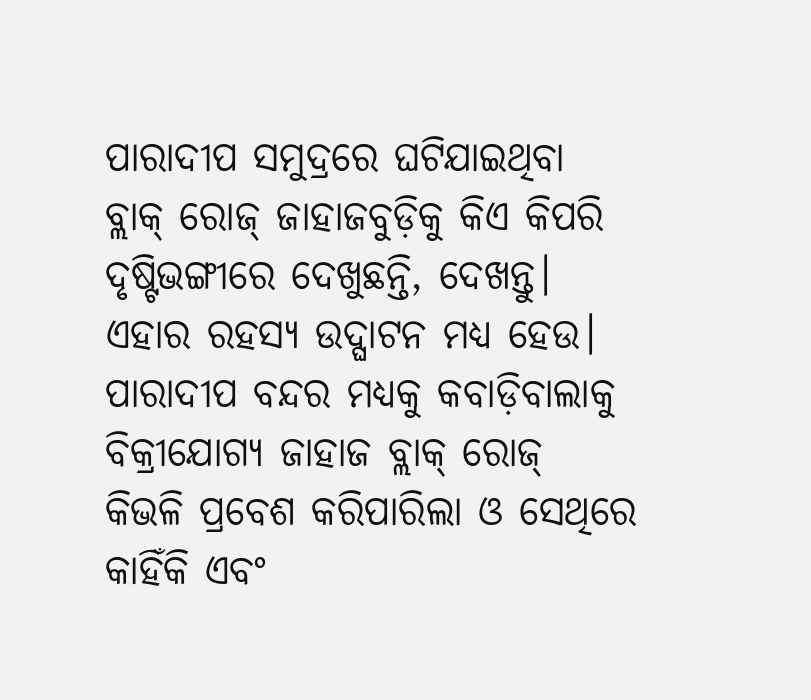ପାରାଦୀପ ସମୁଦ୍ରରେ ଘଟିଯାଇଥିବା ବ୍ଲାକ୍ ରୋଜ୍ ଜାହାଜବୁଡ଼ିକୁ କିଏ କିପରି ଦୃଷ୍ଟିଭଙ୍ଗୀରେ ଦେଖୁଛନ୍ତି, ଦେଖନ୍ତୁ। ଏହାର ରହସ୍ୟ ଉଦ୍ଘାଟନ ମଧ୍ୟ ହେଉ। ପାରାଦୀପ ବନ୍ଦର ମଧ୍ୟକୁ କବାଡ଼ିବାଲାକୁ ବିକ୍ରୀଯୋଗ୍ୟ ଜାହାଜ ବ୍ଲାକ୍ ରୋଜ୍ କିଭଳି ପ୍ରବେଶ କରିପାରିଲା ଓ ସେଥିରେ କାହିଁକି ଏବଂ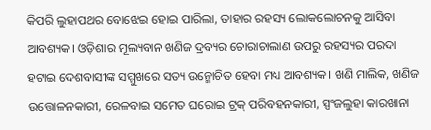କିପରି ଲୁହାପଥର ବୋଝେଇ ହୋଇ ପାରିଲା, ତାହାର ରହସ୍ୟ ଲୋକଲୋଚନକୁ ଆସିବା ଆବଶ୍ୟକ। ଓଡ଼ିଶାର ମୂଲ୍ୟବାନ ଖଣିଜ ଦ୍ରବ୍ୟର ଚୋରାଚାଲାଣ ଉପରୁ ରହସ୍ୟର ପରଦା ହଟାଇ ଦେଶବାସୀଙ୍କ ସମ୍ମୁଖରେ ସତ୍ୟ ଉନ୍ମୋଚିତ ହେବା ମଧ୍ୟ ଆବଶ୍ୟକ। ଖଣି ମାଲିକ, ଖଣିଜ ଉତ୍ତୋଳନକାରୀ, ରେଳବାଇ ସମେତ ଘରୋଇ ଟ୍ରକ୍ ପରିବହନକାରୀ, ସ୍ପଂଜଲୁହା କାରଖାନା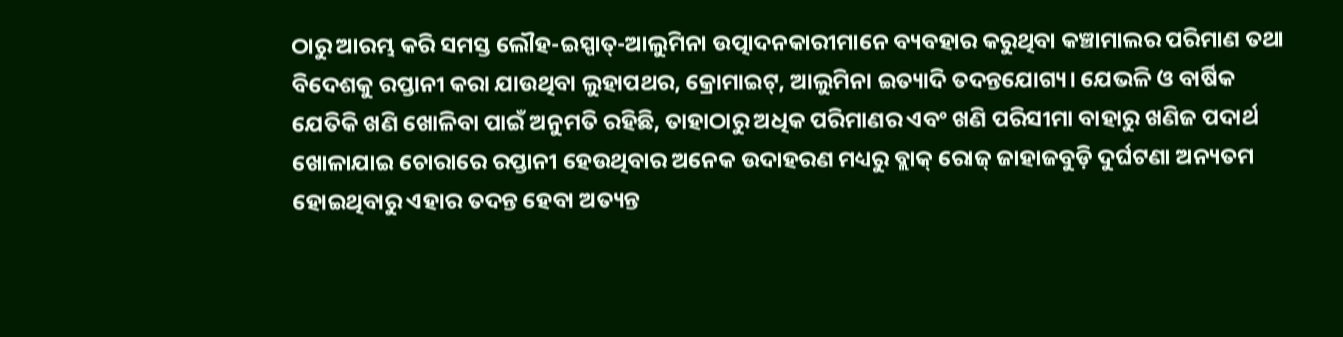ଠାରୁ ଆରମ୍ଭ କରି ସମସ୍ତ ଲୌହ-ଇସ୍ପାତ୍-ଆଲୁମିନା ଉତ୍ପାଦନକାରୀମାନେ ବ୍ୟବହାର କରୁଥିବା କଞ୍ଚାମାଲର ପରିମାଣ ତଥା ବିଦେଶକୁ ରପ୍ତାନୀ କରା ଯାଉଥିବା ଲୁହାପଥର, କ୍ରୋମାଇଟ୍, ଆଲୁମିନା ଇତ୍ୟାଦି ତଦନ୍ତଯୋଗ୍ୟ। ଯେଭଳି ଓ ବାର୍ଷିକ ଯେତିକି ଖଣି ଖୋଳିବା ପାଇଁ ଅନୁମତି ରହିଛି, ତାହାଠାରୁ ଅଧିକ ପରିମାଣର ଏବଂ ଖଣି ପରିସୀମା ବାହାରୁ ଖଣିଜ ପଦାର୍ଥ ଖୋଳାଯାଇ ଚୋରାରେ ରପ୍ତାନୀ ହେଉଥିବାର ଅନେକ ଉଦାହରଣ ମଧ୍ୟରୁ ବ୍ଲାକ୍ ରୋଜ୍ ଜାହାଜବୁଡ଼ି ଦୁର୍ଘଟଣା ଅନ୍ୟତମ ହୋଇଥିବାରୁ ଏହାର ତଦନ୍ତ ହେବା ଅତ୍ୟନ୍ତ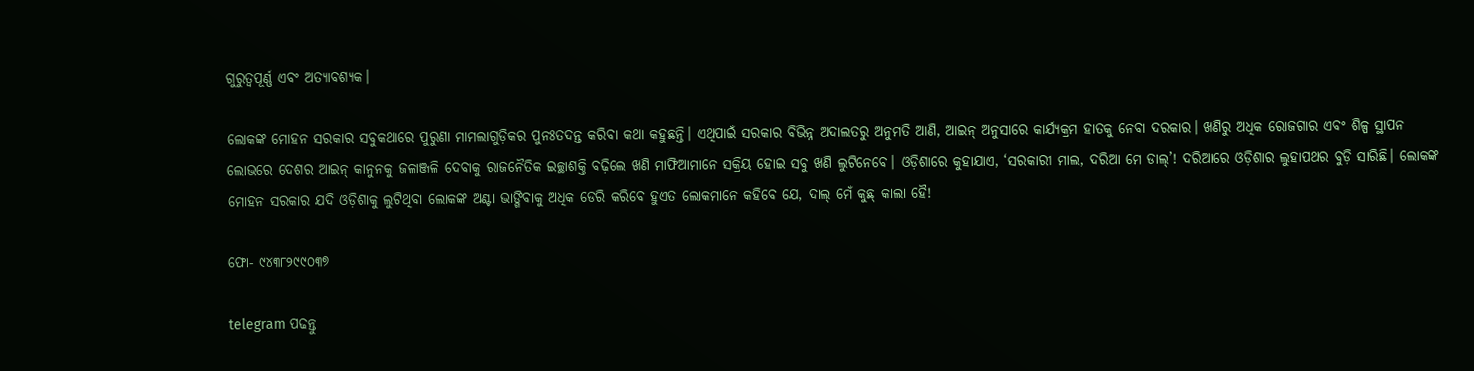ଗୁରୁତ୍ୱପୂର୍ଣ୍ଣ ଏବଂ ଅତ୍ୟାବଶ୍ୟକ।

ଲୋକଙ୍କ ମୋହନ ସରକାର ସବୁକଥାରେ ପୁରୁଣା ମାମଲାଗୁଡ଼ିକର ପୁନଃତଦନ୍ତ କରିବା କଥା କହୁଛନ୍ତି। ଏଥିପାଇଁ ସରକାର ବିଭିନ୍ନ ଅଦାଲତରୁ ଅନୁମତି ଆଣି, ଆଇନ୍ ଅନୁସାରେ କାର୍ଯ୍ୟକ୍ରମ ହାତକୁ ନେବା ଦରକାର। ଖଣିରୁ ଅଧିକ ରୋଜଗାର ଏବଂ ଶିଳ୍ପ ସ୍ଥାପନ ଲୋଭରେ ଦେଶର ଆଇନ୍ କାନୁନକୁ ଜଳାଞ୍ଜଳି ଦେବାକୁ ରାଜନୈତିକ ଇଚ୍ଛାଶକ୍ତି ବଢ଼ିଲେ ଖଣି ମାଫିଆମାନେ ସକ୍ରିୟ ହୋଇ ସବୁ ଖଣି ଲୁଟିନେବେ। ଓଡ଼ିଶାରେ କୁହାଯାଏ, ‘ସରକାରୀ ମାଲ, ଦରିଆ ମେ ଡାଲ୍’! ଦରିଆରେ ଓଡ଼ିଶାର ଲୁହାପଥର ବୁଡ଼ି ସାରିଛି। ଲୋକଙ୍କ ମୋହନ ସରକାର ଯଦି ଓଡ଼ିଶାକୁ ଲୁଟିଥିବା ଲୋକଙ୍କ ଅଣ୍ଟା ଭାଙ୍ଗିବାକୁ ଅଧିକ ଡେରି କରିବେ ହୁଏତ ଲୋକମାନେ କହିବେ ଯେ, ଦାଲ୍ ମେଁ କୁଛ୍‌ କାଲା ହୈ!

ଫୋ- ୯୪୩୮୨୯୯୦୩୭

telegram ପଢନ୍ତୁ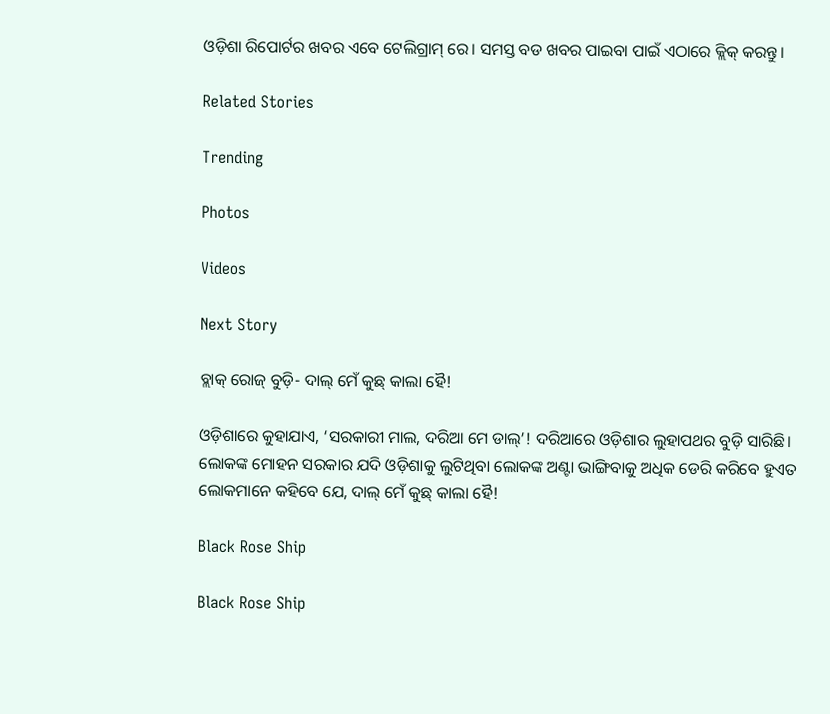ଓଡ଼ିଶା ରିପୋର୍ଟର ଖବର ଏବେ ଟେଲିଗ୍ରାମ୍ ରେ। ସମସ୍ତ ବଡ ଖବର ପାଇବା ପାଇଁ ଏଠାରେ କ୍ଲିକ୍ କରନ୍ତୁ।

Related Stories

Trending

Photos

Videos

Next Story

ବ୍ଲାକ୍‌ ରୋଜ୍‌ ବୁଡ଼ି- ଦାଲ୍‌ ମେଁ କୁଛ୍‌ କାଲା ହୈ!

ଓଡ଼ିଶାରେ କୁହାଯାଏ, ‘ସରକାରୀ ମାଲ, ଦରିଆ ମେ ଡାଲ୍’! ଦରିଆରେ ଓଡ଼ିଶାର ଲୁହାପଥର ବୁଡ଼ି ସାରିଛି। ଲୋକଙ୍କ ମୋହନ ସରକାର ଯଦି ଓଡ଼ିଶାକୁ ଲୁଟିଥିବା ଲୋକଙ୍କ ଅଣ୍ଟା ଭାଙ୍ଗିବାକୁ ଅଧିକ ଡେରି କରିବେ ହୁଏତ ଲୋକମାନେ କହିବେ ଯେ, ଦାଲ୍ ମେଁ କୁଛ୍‌ କାଲା ହୈ!

Black Rose Ship

Black Rose Ship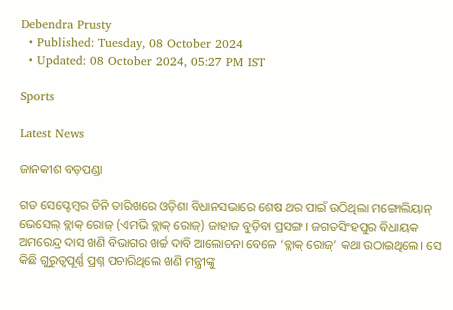Debendra Prusty
  • Published: Tuesday, 08 October 2024
  • Updated: 08 October 2024, 05:27 PM IST

Sports

Latest News

ଜାନକୀଶ ବଡ଼ପଣ୍ଡା

ଗତ ସେପ୍ଟେମ୍ବର ତିନି ତାରିଖରେ ଓଡ଼ିଶା ବିଧାନସଭାରେ ଶେଷ ଥର ପାଇଁ ଉଠିଥିଲା ମଙ୍ଗୋଲିୟାନ୍ ଭେସେଲ୍ ବ୍ଲାକ୍ ରୋଜ୍ (ଏମଭି ବ୍ଲାକ୍ ରୋଜ୍) ଜାହାଜ ବୁଡ଼ିବା ପ୍ରସଙ୍ଗ। ଜଗତସିଂହପୁର ବିଧାୟକ ଅମରେନ୍ଦ୍ର ଦାସ ଖଣି ବିଭାଗର ଖର୍ଚ୍ଚ ଦାବି ଆଲୋଚନା ବେଳେ ‘ବ୍ଲାକ୍‌ ରୋଜ୍‌’ କଥା ଉଠାଇଥିଲେ। ସେ କିଛି ଗୁରୁତ୍ୱପୂର୍ଣ୍ଣ ପ୍ରଶ୍ନ ପଚାରିଥିଲେ ଖଣି ମନ୍ତ୍ରୀଙ୍କୁ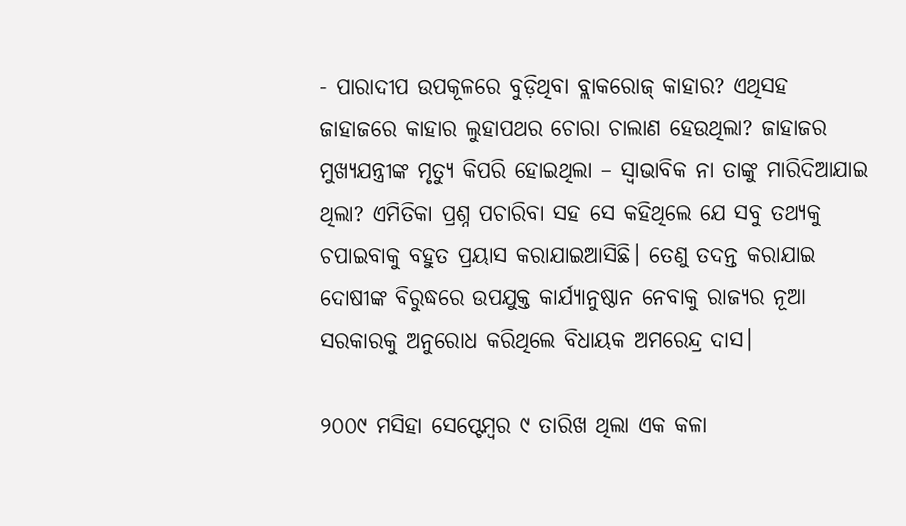- ପାରାଦୀପ ଉପକୂଳରେ ବୁଡ଼ିଥିବା ବ୍ଲାକରୋଜ୍‌ କାହାର? ଏଥିସହ ଜାହାଜରେ କାହାର ଲୁହାପଥର ଚୋରା ଚାଲାଣ ହେଉଥିଲା? ଜାହାଜର ମୁଖ୍ୟଯନ୍ତ୍ରୀଙ୍କ ମୃତ୍ୟୁ କିପରି ହୋଇଥିଲା – ସ୍ୱାଭାବିକ ନା ତାଙ୍କୁ ମାରିଦିଆଯାଇ ଥିଲା? ଏମିତିକା ପ୍ରଶ୍ନ ପଚାରିବା ସହ ସେ କହିଥିଲେ ଯେ ସବୁ ତଥ୍ୟକୁ ଚପାଇବାକୁ ବହୁତ ପ୍ରୟାସ କରାଯାଇଆସିଛି। ତେଣୁ ତଦନ୍ତ କରାଯାଇ ଦୋଷୀଙ୍କ ବିରୁଦ୍ଧରେ ଉପଯୁକ୍ତ କାର୍ଯ୍ୟାନୁଷ୍ଠାନ ନେବାକୁ ରାଜ୍ୟର ନୂଆ ସରକାରକୁ ଅନୁରୋଧ କରିଥିଲେ ବିଧାୟକ ଅମରେନ୍ଦ୍ର ଦାସ।

୨୦୦୯ ମସିହା ସେପ୍ଟେମ୍ବର ୯ ତାରିଖ ଥିଲା ଏକ କଳା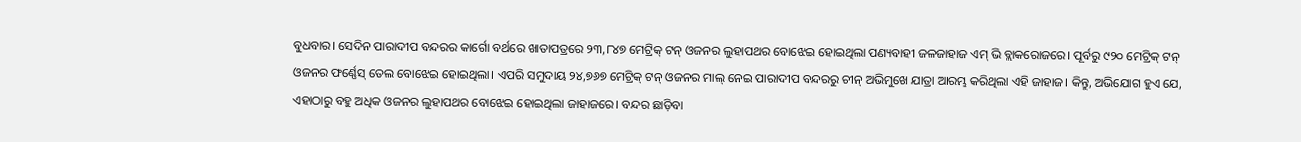ବୁଧବାର। ସେଦିନ ପାରାଦୀପ ବନ୍ଦରର କାର୍ଗୋ ବର୍ଥରେ ଖାତାପତ୍ରରେ ୨୩,୮୪୭ ମେଟ୍ରିକ୍ ଟନ୍‌ ଓଜନର ଲୁହାପଥର ବୋଝେଇ ହୋଇଥିଲା ପଣ୍ୟବାହୀ ଜଳଜାହାଜ ଏମ୍ ଭି ବ୍ଲାକରୋଜରେ। ପୂର୍ବରୁ ୯୨୦ ମେଟ୍ରିକ୍ ଟନ୍‌ ଓଜନର ଫର୍ଣ୍ଣେସ୍ ତେଲ ବୋଝେଇ ହୋଇଥିଲା। ଏପରି ସମୁଦାୟ ୨୪,୭୬୭ ମେଟ୍ରିକ୍ ଟନ୍‌ ଓଜନର ମାଲ୍ ନେଇ ପାରାଦୀପ ବନ୍ଦରରୁ ଚୀନ୍ ଅଭିମୁଖେ ଯାତ୍ରା ଆରମ୍ଭ କରିଥିଲା ଏହି ଜାହାଜ। କିନ୍ତୁ, ଅଭିଯୋଗ ହୁଏ ଯେ, ଏହାଠାରୁ ବହୁ ଅଧିକ ଓଜନର ଲୁହାପଥର ବୋଝେଇ ହୋଇଥିଲା ଜାହାଜରେ। ବନ୍ଦର ଛାଡ଼ିବା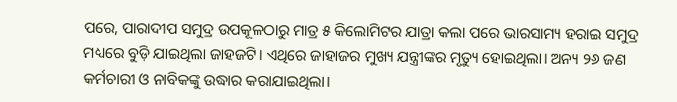ପରେ, ପାରାଦୀପ ସମୁଦ୍ର ଉପକୂଳଠାରୁ ମାତ୍ର ୫ କିଲୋମିଟର ଯାତ୍ରା କଲା ପରେ ଭାରସାମ୍ୟ ହରାଇ ସମୁଦ୍ର ମଧ୍ୟରେ ବୁଡ଼ି ଯାଇଥିଲା ଜାହଜଟି। ଏଥିରେ ଜାହାଜର ମୁଖ୍ୟ ଯନ୍ତ୍ରୀଙ୍କର ମୃତ୍ୟୁ ହୋଇଥିଲା। ଅନ୍ୟ ୨୬ ଜଣ କର୍ମଚାରୀ ଓ ନାବିକଙ୍କୁ ଉଦ୍ଧାର କରାଯାଇଥିଲା।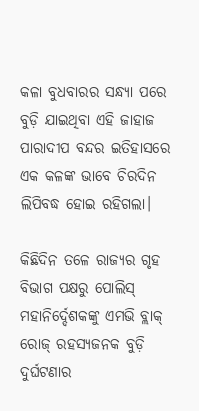କଳା ବୁଧବାରର ସନ୍ଧ୍ୟା ପରେ ବୁଡ଼ି ଯାଇଥିବା ଏହି ଜାହାଜ ପାରାଦୀପ ବନ୍ଦର ଇତିହାସରେ ଏକ କଳଙ୍କ ଭାବେ ଚିରଦିନ ଲିପିବଦ୍ଧ ହୋଇ ରହିଗଲା।

କିଛିଦିନ ତଳେ ରାଜ୍ୟର ଗୃହ ବିଭାଗ ପକ୍ଷରୁ ପୋଲିସ୍ ମହାନିର୍ଦ୍ଦେଶକଙ୍କୁ ଏମଭି ବ୍ଲାକ୍ ରୋଜ୍ ରହସ୍ୟଜନକ ବୁଡ଼ି ଦୁର୍ଘଟଣାର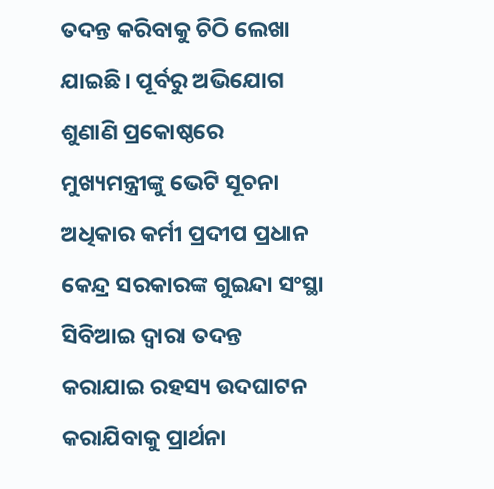ତଦନ୍ତ କରିବାକୁ ଚିଠି ଲେଖା ଯାଇଛି। ପୂର୍ବରୁ ଅଭିଯୋଗ ଶୁଣାଣି ପ୍ରକୋଷ୍ଠରେ ମୁଖ୍ୟମନ୍ତ୍ରୀଙ୍କୁ ଭେଟି ସୂଚନା ଅଧିକାର କର୍ମୀ ପ୍ରଦୀପ ପ୍ରଧାନ କେନ୍ଦ୍ର ସରକାରଙ୍କ ଗୁଇନ୍ଦା ସଂସ୍ଥା ସିବିଆଇ ଦ୍ୱାରା ତଦନ୍ତ କରାଯାଇ ରହସ୍ୟ ଉଦଘାଟନ କରାଯିବାକୁ ପ୍ରାର୍ଥନା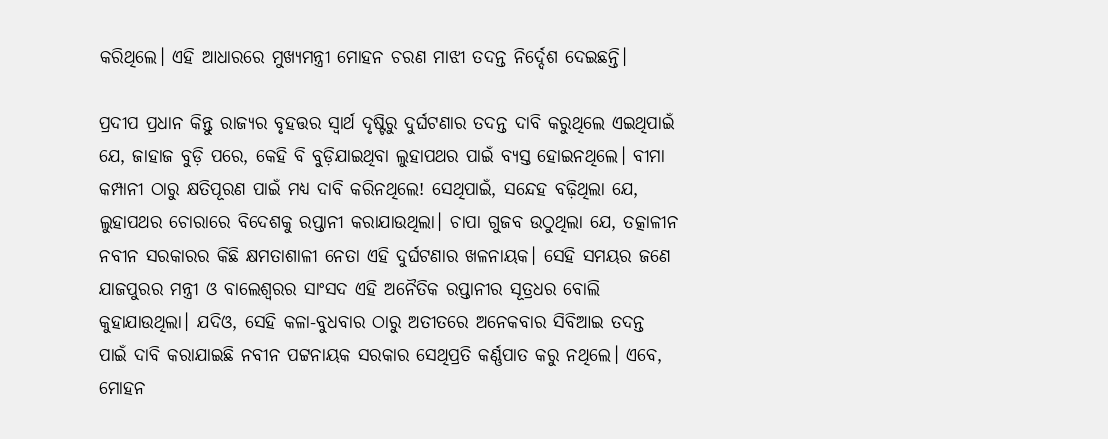କରିଥିଲେ। ଏହି ଆଧାରରେ ମୁଖ୍ୟମନ୍ତ୍ରୀ ମୋହନ ଚରଣ ମାଝୀ ତଦନ୍ତ ନିର୍ଦ୍ଦେଶ ଦେଇଛନ୍ତି।

ପ୍ରଦୀପ ପ୍ରଧାନ କିନ୍ତୁ ରାଜ୍ୟର ବୃହତ୍ତର ସ୍ୱାର୍ଥ ଦୃଷ୍ଟିରୁ ଦୁର୍ଘଟଣାର ତଦନ୍ତ ଦାବି କରୁଥିଲେ ଏଇଥିପାଇଁ ଯେ, ଜାହାଜ ବୁଡ଼ି ପରେ, କେହି ବି ବୁଡ଼ିଯାଇଥିବା ଲୁହାପଥର ପାଇଁ ବ୍ୟସ୍ତ ହୋଇନଥିଲେ। ବୀମା କମ୍ପାନୀ ଠାରୁ କ୍ଷତିପୂରଣ ପାଇଁ ମଧ୍ୟ ଦାବି କରିନଥିଲେ! ସେଥିପାଇଁ, ସନ୍ଦେହ ବଢ଼ିଥିଲା ଯେ, ଲୁହାପଥର ଚୋରାରେ ବିଦେଶକୁ ରପ୍ତାନୀ କରାଯାଉଥିଲା। ଚାପା ଗୁଜବ ଉଠୁଥିଲା ଯେ, ତତ୍କାଳୀନ ନବୀନ ସରକାରର କିଛି କ୍ଷମତାଶାଳୀ ନେତା ଏହି ଦୁର୍ଘଟଣାର ଖଳନାୟକ। ସେହି ସମୟର ଜଣେ ଯାଜପୁରର ମନ୍ତ୍ରୀ ଓ ବାଲେଶ୍ୱରର ସାଂସଦ ଏହି ଅନୈତିକ ରପ୍ତାନୀର ସୂତ୍ରଧର ବୋଲି କୁହାଯାଉଥିଲା। ଯଦିଓ, ସେହି କଳା-ବୁଧବାର ଠାରୁ ଅତୀତରେ ଅନେକବାର ସିବିଆଇ ତଦନ୍ତ ପାଇଁ ଦାବି କରାଯାଇଛି ନବୀନ ପଟ୍ଟନାୟକ ସରକାର ସେଥିପ୍ରତି କର୍ଣ୍ଣପାତ କରୁ ନଥିଲେ। ଏବେ, ମୋହନ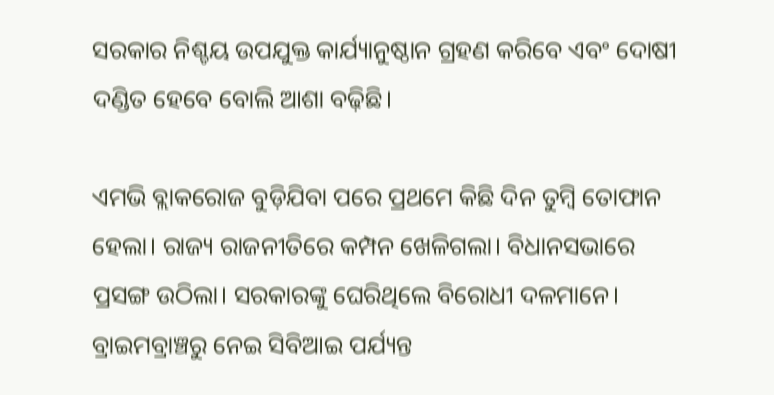ସରକାର ନିଶ୍ଚୟ ଉପଯୁକ୍ତ କାର୍ଯ୍ୟାନୁଷ୍ଠାନ ଗ୍ରହଣ କରିବେ ଏବଂ ଦୋଷୀ ଦଣ୍ଡିତ ହେବେ ବୋଲି ଆଶା ବଢ଼ିଛି।

ଏମଭି ବ୍ଲାକରୋଜ ବୁଡ଼ିଯିବା ପରେ ପ୍ରଥମେ କିଛି ଦିନ ତୁମ୍ବି ତୋଫାନ ହେଲା। ରାଜ୍ୟ ରାଜନୀତିରେ କମ୍ପନ ଖେଳିଗଲା। ବିଧାନସଭାରେ ପ୍ରସଙ୍ଗ ଉଠିଲା। ସରକାରଙ୍କୁ ଘେରିଥିଲେ ବିରୋଧୀ ଦଳମାନେ। ବ୍ରାଇମବ୍ରାଞ୍ଚରୁ ନେଇ ସିବିଆଇ ପର୍ଯ୍ୟନ୍ତ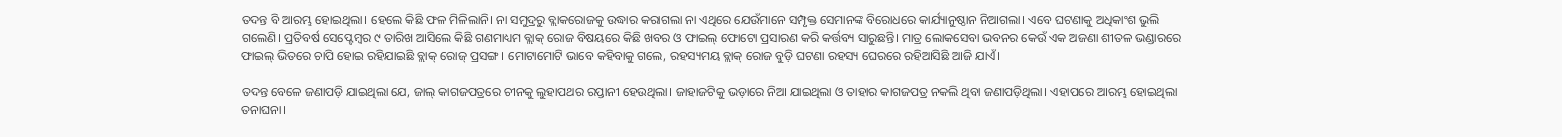ତଦନ୍ତ ବି ଆରମ୍ଭ ହୋଇଥିଲା। ହେଲେ କିଛି ଫଳ ମିଳିଲାନି। ନା ସମୁଦ୍ରରୁ ବ୍ଲାକରୋଜକୁ ଉଦ୍ଧାର କରାଗଲା ନା ଏଥିରେ ଯେଉଁମାନେ ସମ୍ପୃକ୍ତ ସେମାନଙ୍କ ବିରୋଧରେ କାର୍ଯ୍ୟାନୁଷ୍ଠାନ ନିଆଗଲା। ଏବେ ଘଟଣାକୁ ଅଧିକାଂଶ ଭୁଲି ଗଲେଣି। ପ୍ରତିବର୍ଷ ସେପ୍ଟେମ୍ବର ୯ ତାରିଖ ଆସିଲେ କିଛି ଗଣମାଧ୍ୟମ ବ୍ଲାକ୍ ରୋଜ ବିଷୟରେ କିଛି ଖବର ଓ ଫାଇଲ୍ ଫୋଟୋ ପ୍ରସାରଣ କରି କର୍ତ୍ତବ୍ୟ ସାରୁଛନ୍ତି। ମାତ୍ର ଲୋକସେବା ଭବନର କେଉଁ ଏକ ଅଜଣା ଶୀତଳ ଭଣ୍ଡାରରେ ଫାଇଲ୍ ଭିତରେ ଚାପି ହୋଇ ରହିଯାଇଛି ବ୍ଲାକ୍ ରୋଜ୍ ପ୍ରସଙ୍ଗ। ମୋଟାମୋଟି ଭାବେ କହିବାକୁ ଗଲେ, ରହସ୍ୟମୟ ବ୍ଲାକ୍ ରୋଜ ବୁଡ଼ି ଘଟଣା ରହସ୍ୟ ଘେରରେ ରହିଆସିଛି ଆଜି ଯାଏଁ।

ତଦନ୍ତ ବେଳେ ଜଣାପଡ଼ି ଯାଇଥିଲା ଯେ, ଜାଲ୍ କାଗଜପତ୍ରରେ ଚୀନକୁ ଲୁହାପଥର ରପ୍ତାନୀ ହେଉଥିଲା। ଜାହାଜଟିକୁ ଭଡ଼ାରେ ନିଆ ଯାଇଥିଲା ଓ ତାହାର କାଗଜପତ୍ର ନକଲି ଥିବା ଜଣାପଡ଼ିଥିଲା। ଏହାପରେ ଆରମ୍ଭ ହୋଇଥିଲା ତନାଘନା।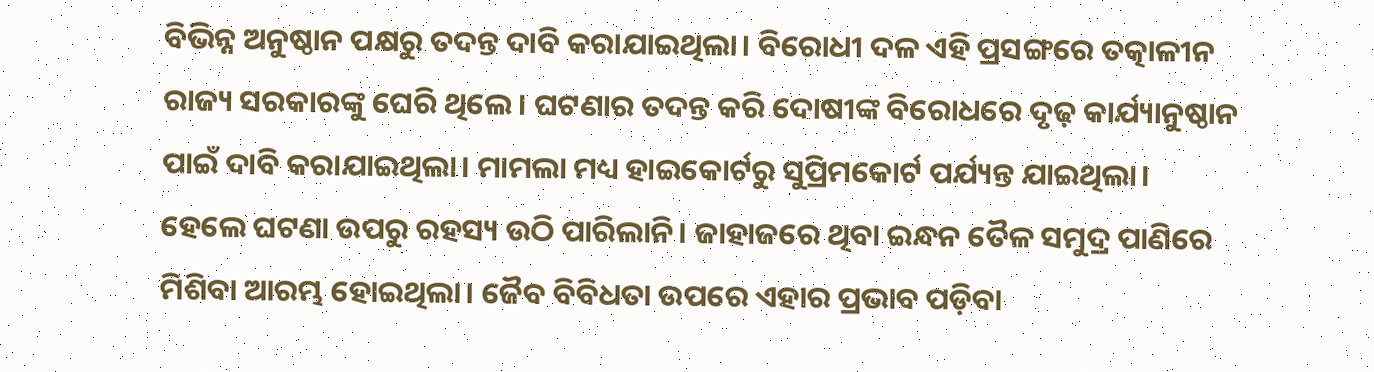ବିଭିନ୍ନ ଅନୁଷ୍ଠାନ ପକ୍ଷରୁ ତଦନ୍ତ ଦାବି କରାଯାଇଥିଲା। ବିରୋଧୀ ଦଳ ଏହି ପ୍ରସଙ୍ଗରେ ତତ୍କାଳୀନ ରାଜ୍ୟ ସରକାରଙ୍କୁ ଘେରି ଥିଲେ। ଘଟଣାର ତଦନ୍ତ କରି ଦୋଷୀଙ୍କ ବିରୋଧରେ ଦୃଢ଼ କାର୍ଯ୍ୟାନୁଷ୍ଠାନ ପାଇଁ ଦାବି କରାଯାଇଥିଲା। ମାମଲା ମଧ୍ୟ ହାଇକୋର୍ଟରୁ ସୁପ୍ରିମକୋର୍ଟ ପର୍ଯ୍ୟନ୍ତ ଯାଇଥିଲା। ହେଲେ ଘଟଣା ଉପରୁ ରହସ୍ୟ ଉଠି ପାରିଲାନି। ଜାହାଜରେ ଥିବା ଇନ୍ଧନ ତୈଳ ସମୁଦ୍ର ପାଣିରେ ମିଶିବା ଆରମ୍ଭ ହୋଇଥିଲା। ଜୈବ ବିବିଧତା ଉପରେ ଏହାର ପ୍ରଭାବ ପଡ଼ିବା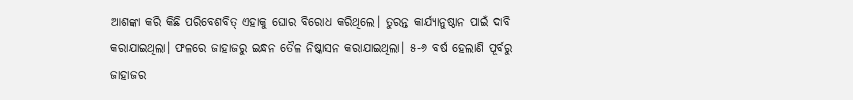ଆଶଙ୍କା କରି କିଛି ପରିବେଶବିତ୍ ଏହାକୁ ଘୋର ବିରୋଧ କରିଥିଲେ। ତୁରନ୍ତ କାର୍ଯ୍ୟାନୁଷ୍ଠାନ ପାଇଁ ଦାବି କରାଯାଇଥିଲା। ଫଳରେ ଜାହାଜରୁ ଇନ୍ଧନ ତୈଳ ନିଷ୍କାସନ କରାଯାଇଥିଲା। ୫-୬ ବର୍ଷ ହେଲାଣି ପୂର୍ବରୁ ଜାହାଜର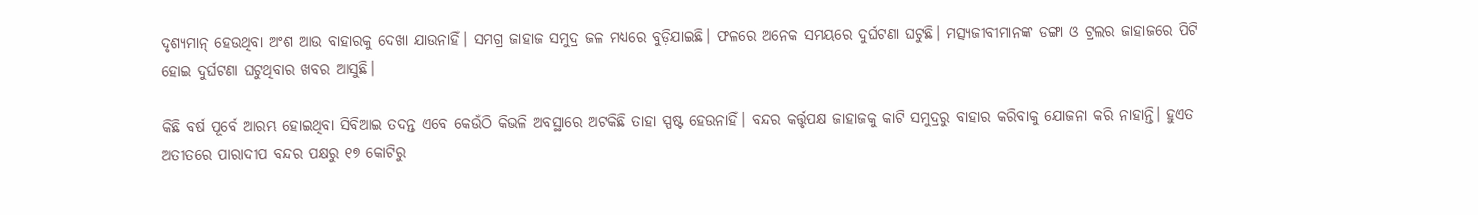ଦୃଶ୍ୟମାନ୍ ହେଉଥିବା ଅଂଶ ଆଉ ବାହାରକୁ ଦେଖା ଯାଉନାହିଁ। ସମଗ୍ର ଜାହାଜ ସମୁଦ୍ର ଜଳ ମଧ୍ୟରେ ବୁଡ଼ିଯାଇଛି। ଫଳରେ ଅନେକ ସମୟରେ ଦୁର୍ଘଟଣା ଘଟୁଛି। ମତ୍ସ୍ୟଜୀବୀମାନଙ୍କ ଡଙ୍ଗା ଓ ଟ୍ରଲର ଜାହାଜରେ ପିଟି ହୋଇ ଦୁର୍ଘଟଣା ଘଟୁଥିବାର ଖବର ଆସୁଛି।

କିଛି ବର୍ଷ ପୂର୍ବେ ଆରମ୍ଭ ହୋଇଥିବା ସିବିଆଇ ତଦନ୍ତ ଏବେ କେଉଁଠି କିଭଳି ଅବସ୍ଥାରେ ଅଟକିଛି ତାହା ସ୍ପଷ୍ଟ ହେଉନାହିଁ। ବନ୍ଦର କର୍ତ୍ତୃପକ୍ଷ ଜାହାଜକୁ କାଟି ସମୁଦ୍ରରୁ ବାହାର କରିବାକୁ ଯୋଜନା କରି ନାହାନ୍ତି। ହୁଏତ ଅତୀତରେ ପାରାଦୀପ ବନ୍ଦର ପକ୍ଷରୁ ୧୭ କୋଟିରୁ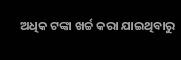ଅଧିକ ଟଙ୍କା ଖର୍ଚ୍ଚ କରା ଯାଇଥିବାରୁ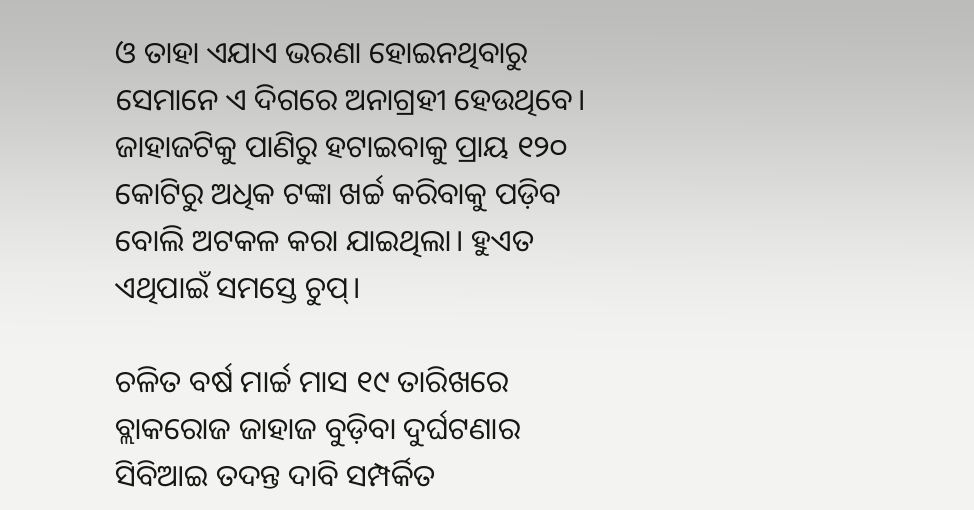ଓ ତାହା ଏଯାଏ ଭରଣା ହୋଇନଥିବାରୁ ସେମାନେ ଏ ଦିଗରେ ଅନାଗ୍ରହୀ ହେଉଥିବେ। ଜାହାଜଟିକୁ ପାଣିରୁ ହଟାଇବାକୁ ପ୍ରାୟ ୧୨୦ କୋଟିରୁ ଅଧିକ ଟଙ୍କା ଖର୍ଚ୍ଚ କରିବାକୁ ପଡ଼ିବ ବୋଲି ଅଟକଳ କରା ଯାଇଥିଲା। ହୁଏତ ଏଥିପାଇଁ ସମସ୍ତେ ଚୁପ୍‌।

ଚଳିତ ବର୍ଷ ମାର୍ଚ୍ଚ ମାସ ୧୯ ତାରିଖରେ ବ୍ଲାକରୋଜ ଜାହାଜ ବୁଡ଼ିବା ଦୁର୍ଘଟଣାର ସିବିଆଇ ତଦନ୍ତ ଦାବି ସମ୍ପର୍କିତ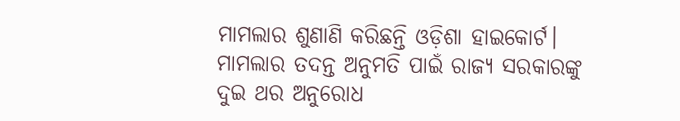ମାମଲାର ଶୁଣାଣି କରିଛନ୍ତି ଓଡ଼ିଶା ହାଇକୋର୍ଟ। ମାମଲାର ତଦନ୍ତ ଅନୁମତି ପାଇଁ ରାଜ୍ୟ ସରକାରଙ୍କୁ ଦୁଇ ଥର ଅନୁରୋଧ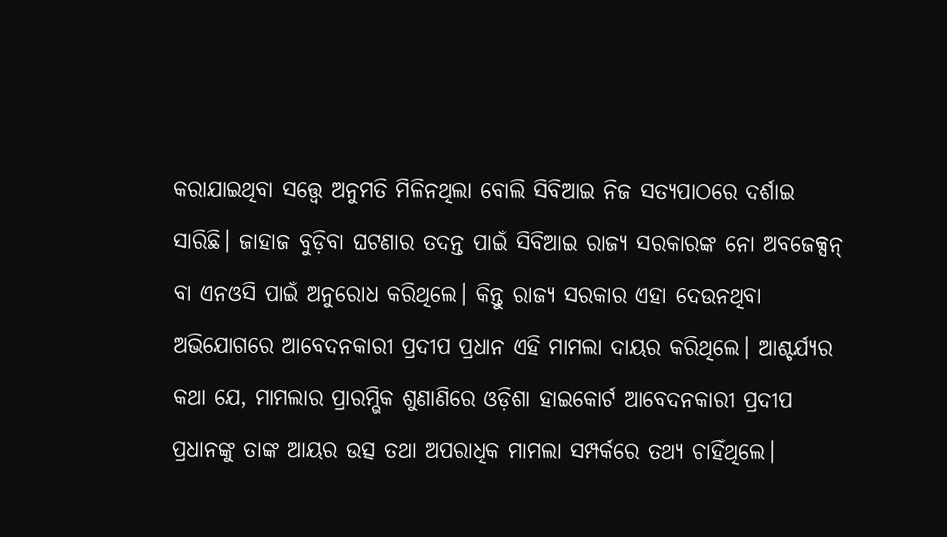କରାଯାଇଥିବା ସତ୍ତ୍ୱେ ଅନୁମତି ମିଳିନଥିଲା ବୋଲି ସିବିଆଇ ନିଜ ସତ୍ୟପାଠରେ ଦର୍ଶାଇ ସାରିଛି। ଜାହାଜ ବୁଡ଼ିବା ଘଟଣାର ତଦନ୍ତ ପାଇଁ ସିବିଆଇ ରାଜ୍ୟ ସରକାରଙ୍କ ନୋ ଅବଜେକ୍ସନ୍ ବା ଏନଓସି ପାଇଁ ଅନୁରୋଧ କରିଥିଲେ। କିନ୍ତୁ ରାଜ୍ୟ ସରକାର ଏହା ଦେଉନଥିବା ଅଭିଯୋଗରେ ଆବେଦନକାରୀ ପ୍ରଦୀପ ପ୍ରଧାନ ଏହି ମାମଲା ଦାୟର କରିଥିଲେ। ଆଶ୍ଚର୍ଯ୍ୟର କଥା ଯେ, ମାମଲାର ପ୍ରାରମ୍ଭିକ ଶୁଣାଣିରେ ଓଡ଼ିଶା ହାଇକୋର୍ଟ ଆବେଦନକାରୀ ପ୍ରଦୀପ ପ୍ରଧାନଙ୍କୁ ତାଙ୍କ ଆୟର ଉତ୍ସ ତଥା ଅପରାଧିକ ମାମଲା ସମ୍ପର୍କରେ ତଥ୍ୟ ଚାହିଁଥିଲେ।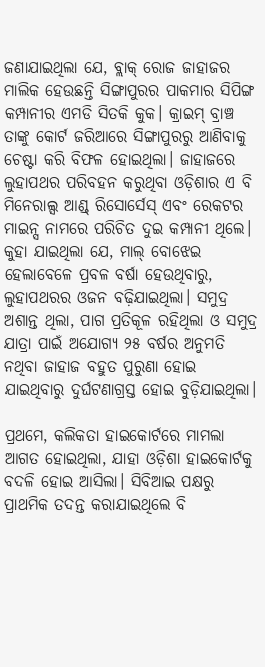ଜଣାଯାଇଥିଲା ଯେ, ବ୍ଲାକ୍ ରୋଜ ଜାହାଜର ମାଲିକ ହେଉଛନ୍ତି ସିଙ୍ଗାପୁରର ପାକମାର ସିପିଙ୍ଗ କମ୍ପାନୀର ଏମଡି ସିତକି କୁକ। କ୍ରାଇମ୍ ବ୍ରାଞ୍ଚ ତାଙ୍କୁ କୋର୍ଟ ଜରିଆରେ ସିଙ୍ଗାପୁରରୁ ଆଣିବାକୁ ଚେଷ୍ଟା କରି ବିଫଳ ହୋଇଥିଲା। ଜାହାଜରେ ଲୁହାପଥର ପରିବହନ କରୁଥିବା ଓଡ଼ିଶାର ଏ ବି ମିନେରାଲ୍ସ ଆଣ୍ଡ୍ ରିସୋର୍ସେସ୍ ଏବଂ ରେକଟର ମାଇନ୍ସ ନାମରେ ପରିଚିତ ଦୁଇ କମ୍ପାନୀ ଥିଲେ। କୁହା ଯାଇଥିଲା ଯେ, ମାଲ୍ ବୋଝେଇ ହେଲାବେଳେ ପ୍ରବଳ ବର୍ଷା ହେଉଥିବାରୁ, ଲୁହାପଥରର ଓଜନ ବଢ଼ିଯାଇଥିଲା। ସମୁଦ୍ର ଅଶାନ୍ତ ଥିଲା, ପାଗ ପ୍ରତିକୂଳ ରହିଥିଲା ଓ ସମୁଦ୍ର ଯାତ୍ରା ପାଇଁ ଅଯୋଗ୍ୟ ୨୫ ବର୍ଷର ଅନୁମତି ନଥିବା ଜାହାଜ ବହୁତ ପୁରୁଣା ହୋଇ ଯାଇଥିବାରୁ ଦୁର୍ଘଟଣାଗ୍ରସ୍ତ ହୋଇ ବୁଡ଼ିଯାଇଥିଲା।

ପ୍ରଥମେ, କଲିକତା ହାଇକୋର୍ଟରେ ମାମଲା ଆଗତ ହୋଇଥିଲା, ଯାହା ଓଡ଼ିଶା ହାଇକୋର୍ଟକୁ ବଦଳି ହୋଇ ଆସିଲା। ସିବିଆଇ ପକ୍ଷରୁ ପ୍ରାଥମିକ ତଦନ୍ତ କରାଯାଇଥିଲେ ବି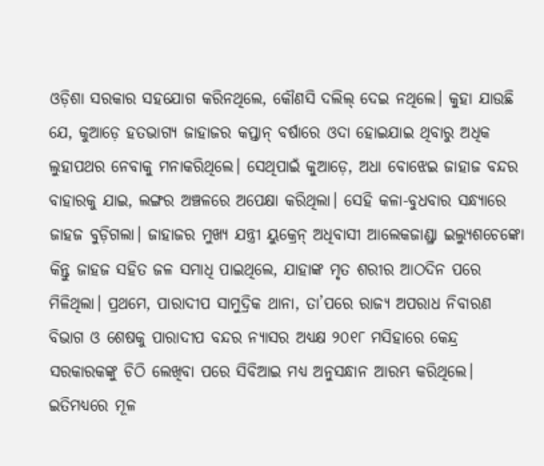ଓଡ଼ିଶା ସରକାର ସହଯୋଗ କରିନଥିଲେ, କୌଣସି ଦଲିଲ୍ ଦେଇ ନଥିଲେ। କୁହା ଯାଉଛି ଯେ, କୁଆଡ଼େ ହତଭାଗ୍ୟ ଜାହାଜର କପ୍ତାନ୍ ବର୍ଷାରେ ଓଦା ହୋଇଯାଇ ଥିବାରୁ ଅଧିକ ଲୁହାପଥର ନେବାକୁ ମନାକରିଥିଲେ। ସେଥିପାଇଁ କୁଆଡ଼େ, ଅଧା ବୋଝେଇ ଜାହାଜ ବନ୍ଦର ବାହାରକୁ ଯାଇ, ଲଙ୍ଗର ଅଞ୍ଚଳରେ ଅପେକ୍ଷା କରିଥିଲା। ସେହି କଳା-ବୁଧବାର ସନ୍ଧ୍ୟାରେ ଜାହଜ ବୁଡ଼ିଗଲା। ଜାହାଜର ମୁଖ୍ୟ ଯନ୍ତ୍ରୀ ୟୁକ୍ରେନ୍ ଅଧିବାସୀ ଆଲେକଜାଣ୍ଡ୍ରା ଇଲ୍ୟୁଶଚେଙ୍କୋ କିନ୍ତୁ ଜାହଜ ସହିତ ଜଳ ସମାଧି ପାଇଥିଲେ, ଯାହାଙ୍କ ମୃତ ଶରୀର ଆଠଦିନ ପରେ ମିଳିଥିଲା। ପ୍ରଥମେ, ପାରାଦୀପ ସାମୁଦ୍ରିକ ଥାନା, ତା’ପରେ ରାଜ୍ୟ ଅପରାଧ ନିବାରଣ ବିଭାଗ ଓ ଶେଷକୁ ପାରାଦୀପ ବନ୍ଦର ନ୍ୟାସର ଅଧ୍ୟକ୍ଷ ୨୦୧୮ ମସିହାରେ କେନ୍ଦ୍ର ସରକାରକଙ୍କୁ ଚିଠି ଲେଖିବା ପରେ ସିବିଆଇ ମଧ୍ୟ ଅନୁସନ୍ଧାନ ଆରମ୍ଭ କରିଥିଲେ। ଇତିମଧ୍ୟରେ ମୂଳ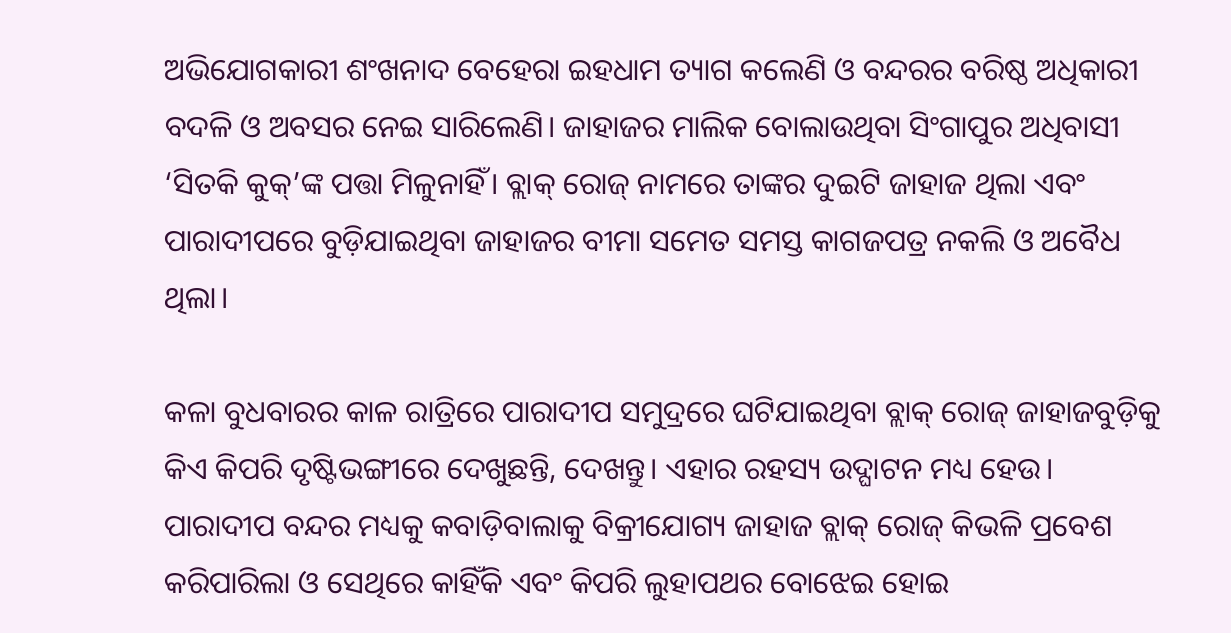ଅଭିଯୋଗକାରୀ ଶଂଖନାଦ ବେହେରା ଇହଧାମ ତ୍ୟାଗ କଲେଣି ଓ ବନ୍ଦରର ବରିଷ୍ଠ ଅଧିକାରୀ ବଦଳି ଓ ଅବସର ନେଇ ସାରିଲେଣି। ଜାହାଜର ମାଲିକ ବୋଲାଉଥିବା ସିଂଗାପୁର ଅଧିବାସୀ ‘ସିତକି କୁକ୍’ଙ୍କ ପତ୍ତା ମିଳୁନାହିଁ। ବ୍ଲାକ୍ ରୋଜ୍ ନାମରେ ତାଙ୍କର ଦୁଇଟି ଜାହାଜ ଥିଲା ଏବଂ ପାରାଦୀପରେ ବୁଡ଼ିଯାଇଥିବା ଜାହାଜର ବୀମା ସମେତ ସମସ୍ତ କାଗଜପତ୍ର ନକଲି ଓ ଅବୈଧ ଥିଲା।

କଳା ବୁଧବାରର କାଳ ରାତ୍ରିରେ ପାରାଦୀପ ସମୁଦ୍ରରେ ଘଟିଯାଇଥିବା ବ୍ଲାକ୍ ରୋଜ୍ ଜାହାଜବୁଡ଼ିକୁ କିଏ କିପରି ଦୃଷ୍ଟିଭଙ୍ଗୀରେ ଦେଖୁଛନ୍ତି, ଦେଖନ୍ତୁ। ଏହାର ରହସ୍ୟ ଉଦ୍ଘାଟନ ମଧ୍ୟ ହେଉ। ପାରାଦୀପ ବନ୍ଦର ମଧ୍ୟକୁ କବାଡ଼ିବାଲାକୁ ବିକ୍ରୀଯୋଗ୍ୟ ଜାହାଜ ବ୍ଲାକ୍ ରୋଜ୍ କିଭଳି ପ୍ରବେଶ କରିପାରିଲା ଓ ସେଥିରେ କାହିଁକି ଏବଂ କିପରି ଲୁହାପଥର ବୋଝେଇ ହୋଇ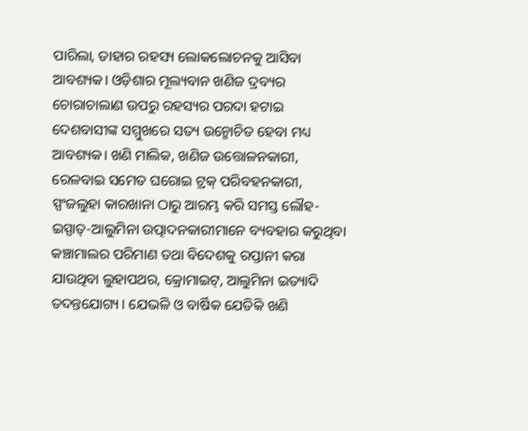ପାରିଲା, ତାହାର ରହସ୍ୟ ଲୋକଲୋଚନକୁ ଆସିବା ଆବଶ୍ୟକ। ଓଡ଼ିଶାର ମୂଲ୍ୟବାନ ଖଣିଜ ଦ୍ରବ୍ୟର ଚୋରାଚାଲାଣ ଉପରୁ ରହସ୍ୟର ପରଦା ହଟାଇ ଦେଶବାସୀଙ୍କ ସମ୍ମୁଖରେ ସତ୍ୟ ଉନ୍ମୋଚିତ ହେବା ମଧ୍ୟ ଆବଶ୍ୟକ। ଖଣି ମାଲିକ, ଖଣିଜ ଉତ୍ତୋଳନକାରୀ, ରେଳବାଇ ସମେତ ଘରୋଇ ଟ୍ରକ୍ ପରିବହନକାରୀ, ସ୍ପଂଜଲୁହା କାରଖାନା ଠାରୁ ଆରମ୍ଭ କରି ସମସ୍ତ ଲୌହ-ଇସ୍ପାତ୍-ଆଲୁମିନା ଉତ୍ପାଦନକାରୀମାନେ ବ୍ୟବହାର କରୁଥିବା କଞ୍ଚାମାଲର ପରିମାଣ ତଥା ବିଦେଶକୁ ରପ୍ତାନୀ କରା ଯାଉଥିବା ଲୁହାପଥର, କ୍ରୋମାଇଟ୍, ଆଲୁମିନା ଇତ୍ୟାଦି ତଦନ୍ତଯୋଗ୍ୟ। ଯେଭଳି ଓ ବାର୍ଷିକ ଯେତିକି ଖଣି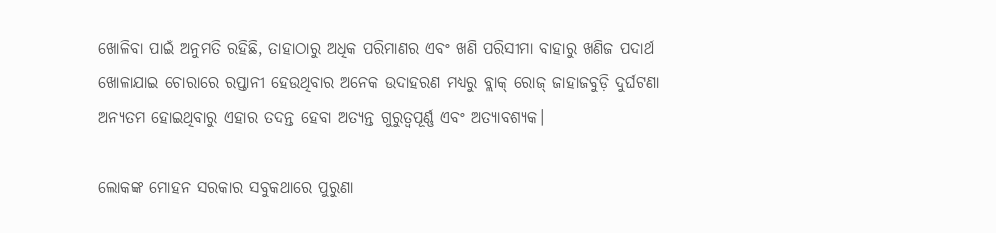ଖୋଳିବା ପାଇଁ ଅନୁମତି ରହିଛି, ତାହାଠାରୁ ଅଧିକ ପରିମାଣର ଏବଂ ଖଣି ପରିସୀମା ବାହାରୁ ଖଣିଜ ପଦାର୍ଥ ଖୋଳାଯାଇ ଚୋରାରେ ରପ୍ତାନୀ ହେଉଥିବାର ଅନେକ ଉଦାହରଣ ମଧ୍ୟରୁ ବ୍ଲାକ୍ ରୋଜ୍ ଜାହାଜବୁଡ଼ି ଦୁର୍ଘଟଣା ଅନ୍ୟତମ ହୋଇଥିବାରୁ ଏହାର ତଦନ୍ତ ହେବା ଅତ୍ୟନ୍ତ ଗୁରୁତ୍ୱପୂର୍ଣ୍ଣ ଏବଂ ଅତ୍ୟାବଶ୍ୟକ।

ଲୋକଙ୍କ ମୋହନ ସରକାର ସବୁକଥାରେ ପୁରୁଣା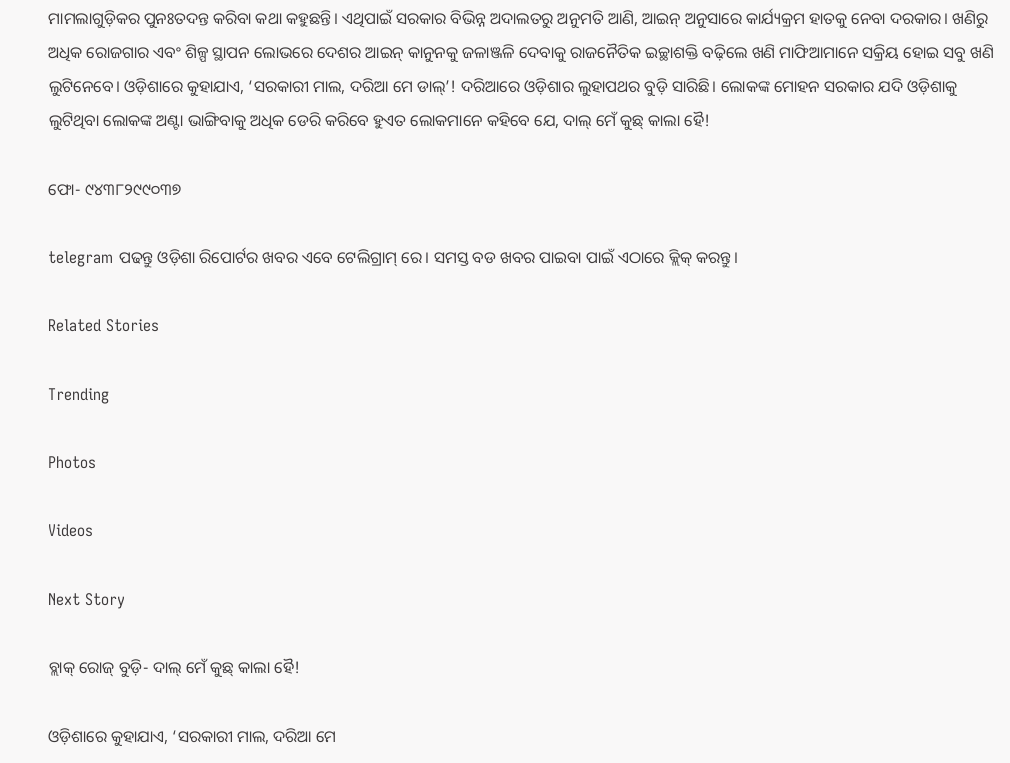ମାମଲାଗୁଡ଼ିକର ପୁନଃତଦନ୍ତ କରିବା କଥା କହୁଛନ୍ତି। ଏଥିପାଇଁ ସରକାର ବିଭିନ୍ନ ଅଦାଲତରୁ ଅନୁମତି ଆଣି, ଆଇନ୍ ଅନୁସାରେ କାର୍ଯ୍ୟକ୍ରମ ହାତକୁ ନେବା ଦରକାର। ଖଣିରୁ ଅଧିକ ରୋଜଗାର ଏବଂ ଶିଳ୍ପ ସ୍ଥାପନ ଲୋଭରେ ଦେଶର ଆଇନ୍ କାନୁନକୁ ଜଳାଞ୍ଜଳି ଦେବାକୁ ରାଜନୈତିକ ଇଚ୍ଛାଶକ୍ତି ବଢ଼ିଲେ ଖଣି ମାଫିଆମାନେ ସକ୍ରିୟ ହୋଇ ସବୁ ଖଣି ଲୁଟିନେବେ। ଓଡ଼ିଶାରେ କୁହାଯାଏ, ‘ସରକାରୀ ମାଲ, ଦରିଆ ମେ ଡାଲ୍’! ଦରିଆରେ ଓଡ଼ିଶାର ଲୁହାପଥର ବୁଡ଼ି ସାରିଛି। ଲୋକଙ୍କ ମୋହନ ସରକାର ଯଦି ଓଡ଼ିଶାକୁ ଲୁଟିଥିବା ଲୋକଙ୍କ ଅଣ୍ଟା ଭାଙ୍ଗିବାକୁ ଅଧିକ ଡେରି କରିବେ ହୁଏତ ଲୋକମାନେ କହିବେ ଯେ, ଦାଲ୍ ମେଁ କୁଛ୍‌ କାଲା ହୈ!

ଫୋ- ୯୪୩୮୨୯୯୦୩୭

telegram ପଢନ୍ତୁ ଓଡ଼ିଶା ରିପୋର୍ଟର ଖବର ଏବେ ଟେଲିଗ୍ରାମ୍ ରେ। ସମସ୍ତ ବଡ ଖବର ପାଇବା ପାଇଁ ଏଠାରେ କ୍ଲିକ୍ କରନ୍ତୁ।

Related Stories

Trending

Photos

Videos

Next Story

ବ୍ଲାକ୍‌ ରୋଜ୍‌ ବୁଡ଼ି- ଦାଲ୍‌ ମେଁ କୁଛ୍‌ କାଲା ହୈ!

ଓଡ଼ିଶାରେ କୁହାଯାଏ, ‘ସରକାରୀ ମାଲ, ଦରିଆ ମେ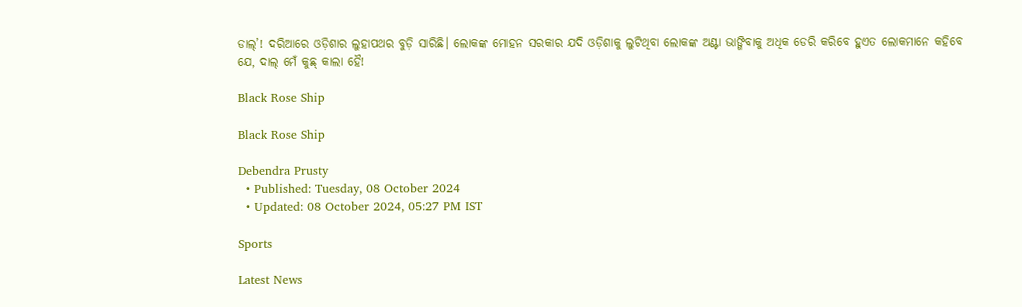ଡାଲ୍’! ଦରିଆରେ ଓଡ଼ିଶାର ଲୁହାପଥର ବୁଡ଼ି ସାରିଛି। ଲୋକଙ୍କ ମୋହନ ସରକାର ଯଦି ଓଡ଼ିଶାକୁ ଲୁଟିଥିବା ଲୋକଙ୍କ ଅଣ୍ଟା ଭାଙ୍ଗିବାକୁ ଅଧିକ ଡେରି କରିବେ ହୁଏତ ଲୋକମାନେ କହିବେ ଯେ, ଦାଲ୍ ମେଁ କୁଛ୍‌ କାଲା ହୈ!

Black Rose Ship

Black Rose Ship

Debendra Prusty
  • Published: Tuesday, 08 October 2024
  • Updated: 08 October 2024, 05:27 PM IST

Sports

Latest News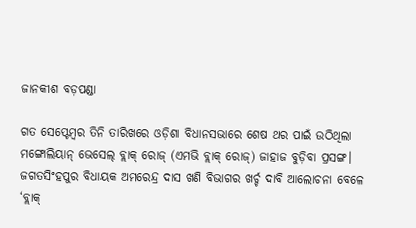ଜାନକୀଶ ବଡ଼ପଣ୍ଡା

ଗତ ସେପ୍ଟେମ୍ବର ତିନି ତାରିଖରେ ଓଡ଼ିଶା ବିଧାନସଭାରେ ଶେଷ ଥର ପାଇଁ ଉଠିଥିଲା ମଙ୍ଗୋଲିୟାନ୍ ଭେସେଲ୍ ବ୍ଲାକ୍ ରୋଜ୍ (ଏମଭି ବ୍ଲାକ୍ ରୋଜ୍) ଜାହାଜ ବୁଡ଼ିବା ପ୍ରସଙ୍ଗ। ଜଗତସିଂହପୁର ବିଧାୟକ ଅମରେନ୍ଦ୍ର ଦାସ ଖଣି ବିଭାଗର ଖର୍ଚ୍ଚ ଦାବି ଆଲୋଚନା ବେଳେ ‘ବ୍ଲାକ୍‌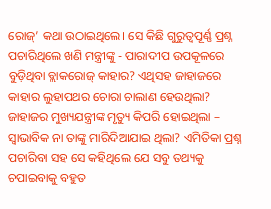ରୋଜ୍‌’ କଥା ଉଠାଇଥିଲେ। ସେ କିଛି ଗୁରୁତ୍ୱପୂର୍ଣ୍ଣ ପ୍ରଶ୍ନ ପଚାରିଥିଲେ ଖଣି ମନ୍ତ୍ରୀଙ୍କୁ - ପାରାଦୀପ ଉପକୂଳରେ ବୁଡ଼ିଥିବା ବ୍ଲାକରୋଜ୍‌ କାହାର? ଏଥିସହ ଜାହାଜରେ କାହାର ଲୁହାପଥର ଚୋରା ଚାଲାଣ ହେଉଥିଲା? ଜାହାଜର ମୁଖ୍ୟଯନ୍ତ୍ରୀଙ୍କ ମୃତ୍ୟୁ କିପରି ହୋଇଥିଲା – ସ୍ୱାଭାବିକ ନା ତାଙ୍କୁ ମାରିଦିଆଯାଇ ଥିଲା? ଏମିତିକା ପ୍ରଶ୍ନ ପଚାରିବା ସହ ସେ କହିଥିଲେ ଯେ ସବୁ ତଥ୍ୟକୁ ଚପାଇବାକୁ ବହୁତ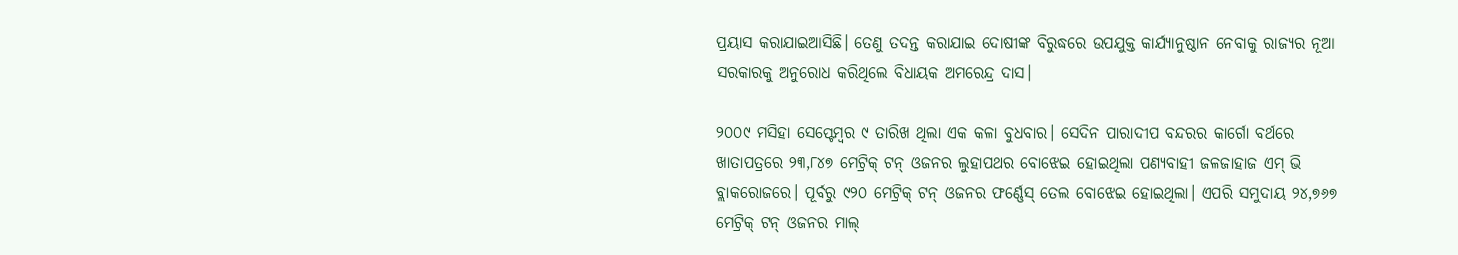ପ୍ରୟାସ କରାଯାଇଆସିଛି। ତେଣୁ ତଦନ୍ତ କରାଯାଇ ଦୋଷୀଙ୍କ ବିରୁଦ୍ଧରେ ଉପଯୁକ୍ତ କାର୍ଯ୍ୟାନୁଷ୍ଠାନ ନେବାକୁ ରାଜ୍ୟର ନୂଆ ସରକାରକୁ ଅନୁରୋଧ କରିଥିଲେ ବିଧାୟକ ଅମରେନ୍ଦ୍ର ଦାସ।

୨୦୦୯ ମସିହା ସେପ୍ଟେମ୍ବର ୯ ତାରିଖ ଥିଲା ଏକ କଳା ବୁଧବାର। ସେଦିନ ପାରାଦୀପ ବନ୍ଦରର କାର୍ଗୋ ବର୍ଥରେ ଖାତାପତ୍ରରେ ୨୩,୮୪୭ ମେଟ୍ରିକ୍ ଟନ୍‌ ଓଜନର ଲୁହାପଥର ବୋଝେଇ ହୋଇଥିଲା ପଣ୍ୟବାହୀ ଜଳଜାହାଜ ଏମ୍ ଭି ବ୍ଲାକରୋଜରେ। ପୂର୍ବରୁ ୯୨୦ ମେଟ୍ରିକ୍ ଟନ୍‌ ଓଜନର ଫର୍ଣ୍ଣେସ୍ ତେଲ ବୋଝେଇ ହୋଇଥିଲା। ଏପରି ସମୁଦାୟ ୨୪,୭୬୭ ମେଟ୍ରିକ୍ ଟନ୍‌ ଓଜନର ମାଲ୍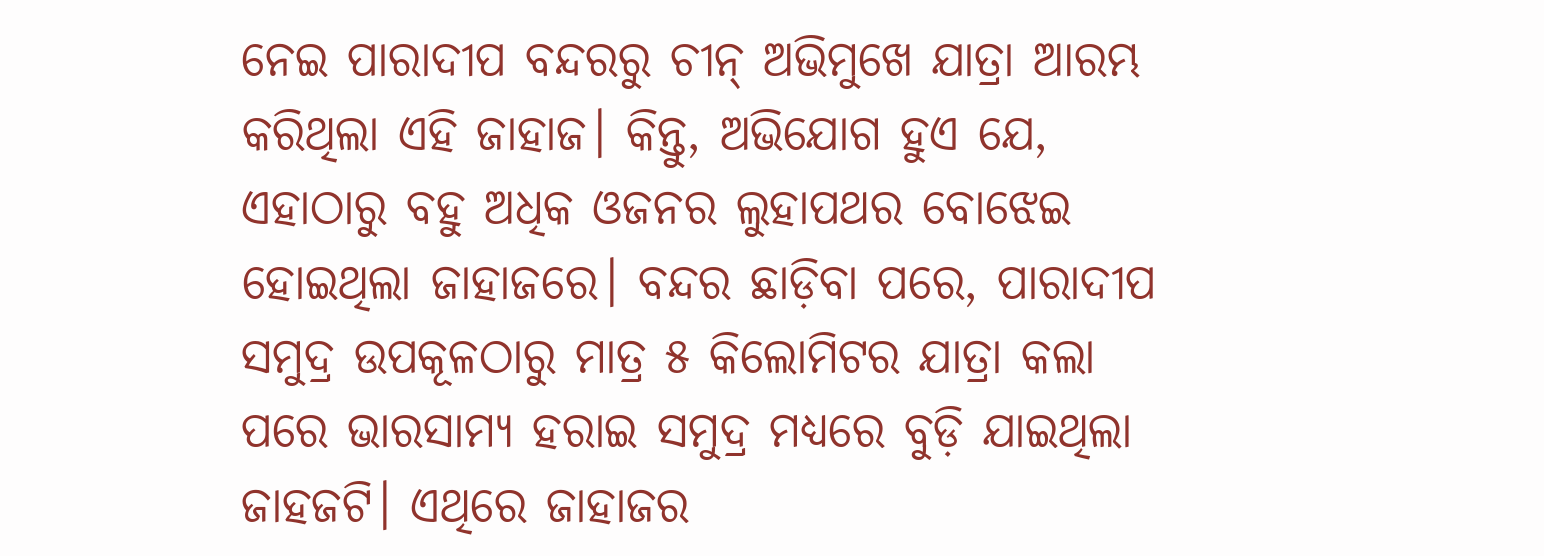ନେଇ ପାରାଦୀପ ବନ୍ଦରରୁ ଚୀନ୍ ଅଭିମୁଖେ ଯାତ୍ରା ଆରମ୍ଭ କରିଥିଲା ଏହି ଜାହାଜ। କିନ୍ତୁ, ଅଭିଯୋଗ ହୁଏ ଯେ, ଏହାଠାରୁ ବହୁ ଅଧିକ ଓଜନର ଲୁହାପଥର ବୋଝେଇ ହୋଇଥିଲା ଜାହାଜରେ। ବନ୍ଦର ଛାଡ଼ିବା ପରେ, ପାରାଦୀପ ସମୁଦ୍ର ଉପକୂଳଠାରୁ ମାତ୍ର ୫ କିଲୋମିଟର ଯାତ୍ରା କଲା ପରେ ଭାରସାମ୍ୟ ହରାଇ ସମୁଦ୍ର ମଧ୍ୟରେ ବୁଡ଼ି ଯାଇଥିଲା ଜାହଜଟି। ଏଥିରେ ଜାହାଜର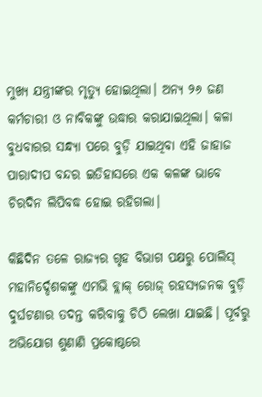ମୁଖ୍ୟ ଯନ୍ତ୍ରୀଙ୍କର ମୃତ୍ୟୁ ହୋଇଥିଲା। ଅନ୍ୟ ୨୬ ଜଣ କର୍ମଚାରୀ ଓ ନାବିକଙ୍କୁ ଉଦ୍ଧାର କରାଯାଇଥିଲା। କଳା ବୁଧବାରର ସନ୍ଧ୍ୟା ପରେ ବୁଡ଼ି ଯାଇଥିବା ଏହି ଜାହାଜ ପାରାଦୀପ ବନ୍ଦର ଇତିହାସରେ ଏକ କଳଙ୍କ ଭାବେ ଚିରଦିନ ଲିପିବଦ୍ଧ ହୋଇ ରହିଗଲା।

କିଛିଦିନ ତଳେ ରାଜ୍ୟର ଗୃହ ବିଭାଗ ପକ୍ଷରୁ ପୋଲିସ୍ ମହାନିର୍ଦ୍ଦେଶକଙ୍କୁ ଏମଭି ବ୍ଲାକ୍ ରୋଜ୍ ରହସ୍ୟଜନକ ବୁଡ଼ି ଦୁର୍ଘଟଣାର ତଦନ୍ତ କରିବାକୁ ଚିଠି ଲେଖା ଯାଇଛି। ପୂର୍ବରୁ ଅଭିଯୋଗ ଶୁଣାଣି ପ୍ରକୋଷ୍ଠରେ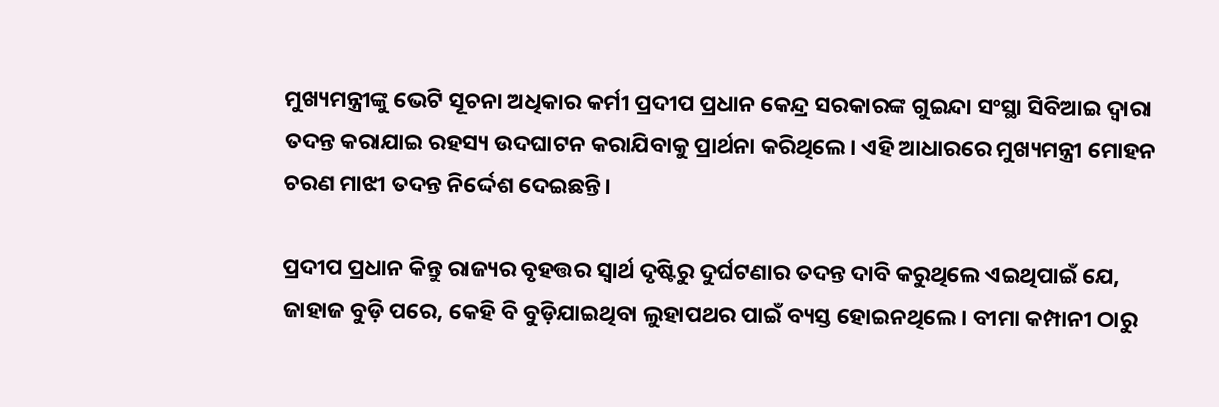ମୁଖ୍ୟମନ୍ତ୍ରୀଙ୍କୁ ଭେଟି ସୂଚନା ଅଧିକାର କର୍ମୀ ପ୍ରଦୀପ ପ୍ରଧାନ କେନ୍ଦ୍ର ସରକାରଙ୍କ ଗୁଇନ୍ଦା ସଂସ୍ଥା ସିବିଆଇ ଦ୍ୱାରା ତଦନ୍ତ କରାଯାଇ ରହସ୍ୟ ଉଦଘାଟନ କରାଯିବାକୁ ପ୍ରାର୍ଥନା କରିଥିଲେ। ଏହି ଆଧାରରେ ମୁଖ୍ୟମନ୍ତ୍ରୀ ମୋହନ ଚରଣ ମାଝୀ ତଦନ୍ତ ନିର୍ଦ୍ଦେଶ ଦେଇଛନ୍ତି।

ପ୍ରଦୀପ ପ୍ରଧାନ କିନ୍ତୁ ରାଜ୍ୟର ବୃହତ୍ତର ସ୍ୱାର୍ଥ ଦୃଷ୍ଟିରୁ ଦୁର୍ଘଟଣାର ତଦନ୍ତ ଦାବି କରୁଥିଲେ ଏଇଥିପାଇଁ ଯେ, ଜାହାଜ ବୁଡ଼ି ପରେ, କେହି ବି ବୁଡ଼ିଯାଇଥିବା ଲୁହାପଥର ପାଇଁ ବ୍ୟସ୍ତ ହୋଇନଥିଲେ। ବୀମା କମ୍ପାନୀ ଠାରୁ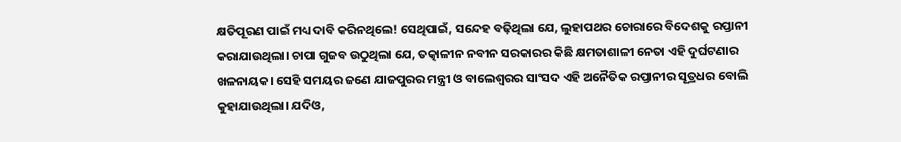କ୍ଷତିପୂରଣ ପାଇଁ ମଧ୍ୟ ଦାବି କରିନଥିଲେ! ସେଥିପାଇଁ, ସନ୍ଦେହ ବଢ଼ିଥିଲା ଯେ, ଲୁହାପଥର ଚୋରାରେ ବିଦେଶକୁ ରପ୍ତାନୀ କରାଯାଉଥିଲା। ଚାପା ଗୁଜବ ଉଠୁଥିଲା ଯେ, ତତ୍କାଳୀନ ନବୀନ ସରକାରର କିଛି କ୍ଷମତାଶାଳୀ ନେତା ଏହି ଦୁର୍ଘଟଣାର ଖଳନାୟକ। ସେହି ସମୟର ଜଣେ ଯାଜପୁରର ମନ୍ତ୍ରୀ ଓ ବାଲେଶ୍ୱରର ସାଂସଦ ଏହି ଅନୈତିକ ରପ୍ତାନୀର ସୂତ୍ରଧର ବୋଲି କୁହାଯାଉଥିଲା। ଯଦିଓ,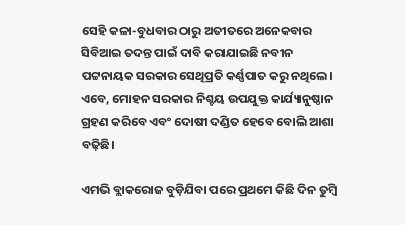ସେହି କଳା-ବୁଧବାର ଠାରୁ ଅତୀତରେ ଅନେକବାର ସିବିଆଇ ତଦନ୍ତ ପାଇଁ ଦାବି କରାଯାଇଛି ନବୀନ ପଟ୍ଟନାୟକ ସରକାର ସେଥିପ୍ରତି କର୍ଣ୍ଣପାତ କରୁ ନଥିଲେ। ଏବେ, ମୋହନ ସରକାର ନିଶ୍ଚୟ ଉପଯୁକ୍ତ କାର୍ଯ୍ୟାନୁଷ୍ଠାନ ଗ୍ରହଣ କରିବେ ଏବଂ ଦୋଷୀ ଦଣ୍ଡିତ ହେବେ ବୋଲି ଆଶା ବଢ଼ିଛି।

ଏମଭି ବ୍ଲାକରୋଜ ବୁଡ଼ିଯିବା ପରେ ପ୍ରଥମେ କିଛି ଦିନ ତୁମ୍ବି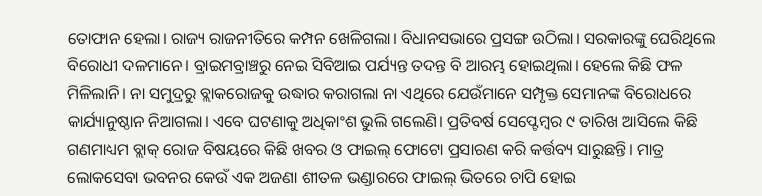ତୋଫାନ ହେଲା। ରାଜ୍ୟ ରାଜନୀତିରେ କମ୍ପନ ଖେଳିଗଲା। ବିଧାନସଭାରେ ପ୍ରସଙ୍ଗ ଉଠିଲା। ସରକାରଙ୍କୁ ଘେରିଥିଲେ ବିରୋଧୀ ଦଳମାନେ। ବ୍ରାଇମବ୍ରାଞ୍ଚରୁ ନେଇ ସିବିଆଇ ପର୍ଯ୍ୟନ୍ତ ତଦନ୍ତ ବି ଆରମ୍ଭ ହୋଇଥିଲା। ହେଲେ କିଛି ଫଳ ମିଳିଲାନି। ନା ସମୁଦ୍ରରୁ ବ୍ଲାକରୋଜକୁ ଉଦ୍ଧାର କରାଗଲା ନା ଏଥିରେ ଯେଉଁମାନେ ସମ୍ପୃକ୍ତ ସେମାନଙ୍କ ବିରୋଧରେ କାର୍ଯ୍ୟାନୁଷ୍ଠାନ ନିଆଗଲା। ଏବେ ଘଟଣାକୁ ଅଧିକାଂଶ ଭୁଲି ଗଲେଣି। ପ୍ରତିବର୍ଷ ସେପ୍ଟେମ୍ବର ୯ ତାରିଖ ଆସିଲେ କିଛି ଗଣମାଧ୍ୟମ ବ୍ଲାକ୍ ରୋଜ ବିଷୟରେ କିଛି ଖବର ଓ ଫାଇଲ୍ ଫୋଟୋ ପ୍ରସାରଣ କରି କର୍ତ୍ତବ୍ୟ ସାରୁଛନ୍ତି। ମାତ୍ର ଲୋକସେବା ଭବନର କେଉଁ ଏକ ଅଜଣା ଶୀତଳ ଭଣ୍ଡାରରେ ଫାଇଲ୍ ଭିତରେ ଚାପି ହୋଇ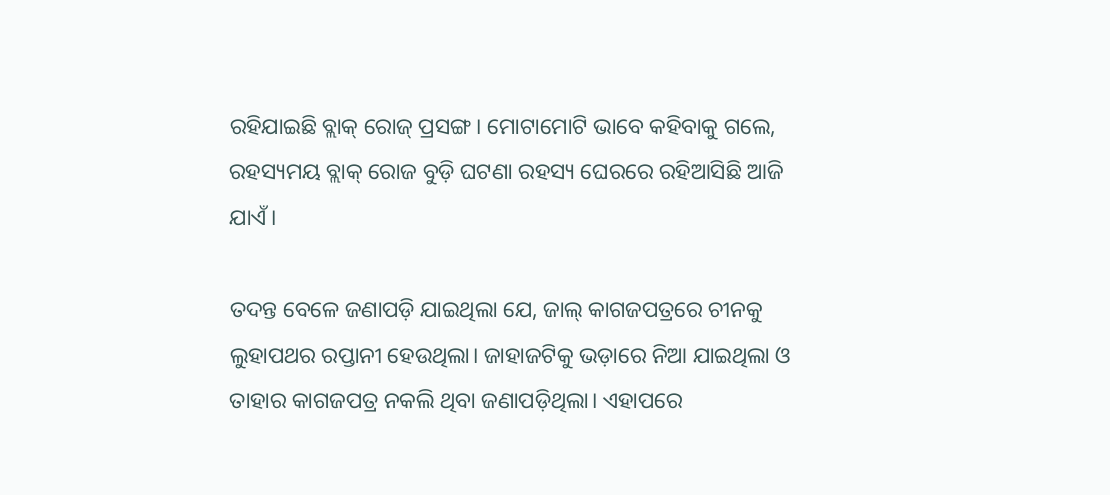ରହିଯାଇଛି ବ୍ଲାକ୍ ରୋଜ୍ ପ୍ରସଙ୍ଗ। ମୋଟାମୋଟି ଭାବେ କହିବାକୁ ଗଲେ, ରହସ୍ୟମୟ ବ୍ଲାକ୍ ରୋଜ ବୁଡ଼ି ଘଟଣା ରହସ୍ୟ ଘେରରେ ରହିଆସିଛି ଆଜି ଯାଏଁ।

ତଦନ୍ତ ବେଳେ ଜଣାପଡ଼ି ଯାଇଥିଲା ଯେ, ଜାଲ୍ କାଗଜପତ୍ରରେ ଚୀନକୁ ଲୁହାପଥର ରପ୍ତାନୀ ହେଉଥିଲା। ଜାହାଜଟିକୁ ଭଡ଼ାରେ ନିଆ ଯାଇଥିଲା ଓ ତାହାର କାଗଜପତ୍ର ନକଲି ଥିବା ଜଣାପଡ଼ିଥିଲା। ଏହାପରେ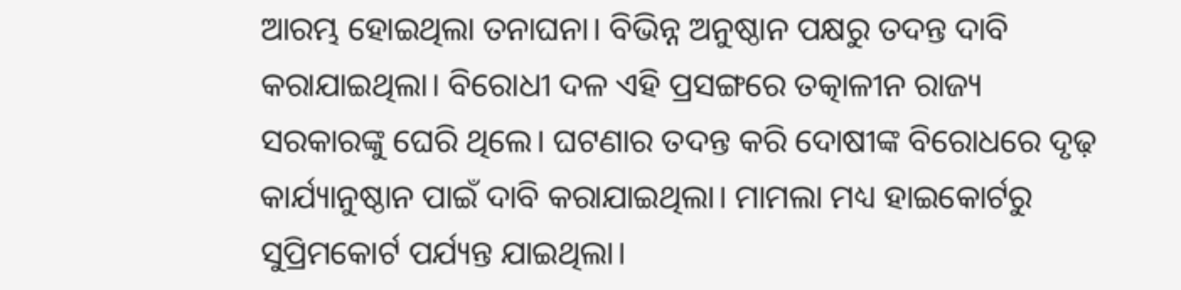ଆରମ୍ଭ ହୋଇଥିଲା ତନାଘନା। ବିଭିନ୍ନ ଅନୁଷ୍ଠାନ ପକ୍ଷରୁ ତଦନ୍ତ ଦାବି କରାଯାଇଥିଲା। ବିରୋଧୀ ଦଳ ଏହି ପ୍ରସଙ୍ଗରେ ତତ୍କାଳୀନ ରାଜ୍ୟ ସରକାରଙ୍କୁ ଘେରି ଥିଲେ। ଘଟଣାର ତଦନ୍ତ କରି ଦୋଷୀଙ୍କ ବିରୋଧରେ ଦୃଢ଼ କାର୍ଯ୍ୟାନୁଷ୍ଠାନ ପାଇଁ ଦାବି କରାଯାଇଥିଲା। ମାମଲା ମଧ୍ୟ ହାଇକୋର୍ଟରୁ ସୁପ୍ରିମକୋର୍ଟ ପର୍ଯ୍ୟନ୍ତ ଯାଇଥିଲା।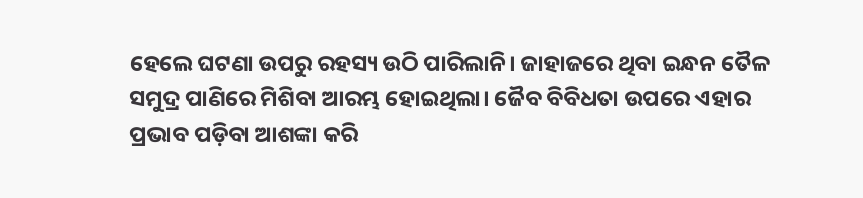ହେଲେ ଘଟଣା ଉପରୁ ରହସ୍ୟ ଉଠି ପାରିଲାନି। ଜାହାଜରେ ଥିବା ଇନ୍ଧନ ତୈଳ ସମୁଦ୍ର ପାଣିରେ ମିଶିବା ଆରମ୍ଭ ହୋଇଥିଲା। ଜୈବ ବିବିଧତା ଉପରେ ଏହାର ପ୍ରଭାବ ପଡ଼ିବା ଆଶଙ୍କା କରି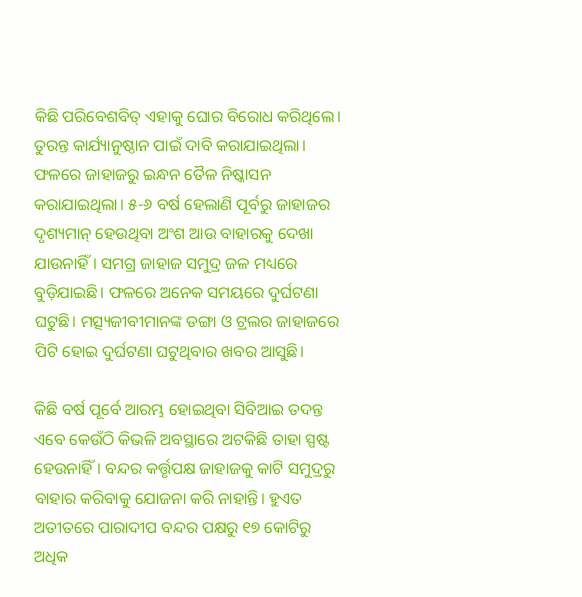କିଛି ପରିବେଶବିତ୍ ଏହାକୁ ଘୋର ବିରୋଧ କରିଥିଲେ। ତୁରନ୍ତ କାର୍ଯ୍ୟାନୁଷ୍ଠାନ ପାଇଁ ଦାବି କରାଯାଇଥିଲା। ଫଳରେ ଜାହାଜରୁ ଇନ୍ଧନ ତୈଳ ନିଷ୍କାସନ କରାଯାଇଥିଲା। ୫-୬ ବର୍ଷ ହେଲାଣି ପୂର୍ବରୁ ଜାହାଜର ଦୃଶ୍ୟମାନ୍ ହେଉଥିବା ଅଂଶ ଆଉ ବାହାରକୁ ଦେଖା ଯାଉନାହିଁ। ସମଗ୍ର ଜାହାଜ ସମୁଦ୍ର ଜଳ ମଧ୍ୟରେ ବୁଡ଼ିଯାଇଛି। ଫଳରେ ଅନେକ ସମୟରେ ଦୁର୍ଘଟଣା ଘଟୁଛି। ମତ୍ସ୍ୟଜୀବୀମାନଙ୍କ ଡଙ୍ଗା ଓ ଟ୍ରଲର ଜାହାଜରେ ପିଟି ହୋଇ ଦୁର୍ଘଟଣା ଘଟୁଥିବାର ଖବର ଆସୁଛି।

କିଛି ବର୍ଷ ପୂର୍ବେ ଆରମ୍ଭ ହୋଇଥିବା ସିବିଆଇ ତଦନ୍ତ ଏବେ କେଉଁଠି କିଭଳି ଅବସ୍ଥାରେ ଅଟକିଛି ତାହା ସ୍ପଷ୍ଟ ହେଉନାହିଁ। ବନ୍ଦର କର୍ତ୍ତୃପକ୍ଷ ଜାହାଜକୁ କାଟି ସମୁଦ୍ରରୁ ବାହାର କରିବାକୁ ଯୋଜନା କରି ନାହାନ୍ତି। ହୁଏତ ଅତୀତରେ ପାରାଦୀପ ବନ୍ଦର ପକ୍ଷରୁ ୧୭ କୋଟିରୁ ଅଧିକ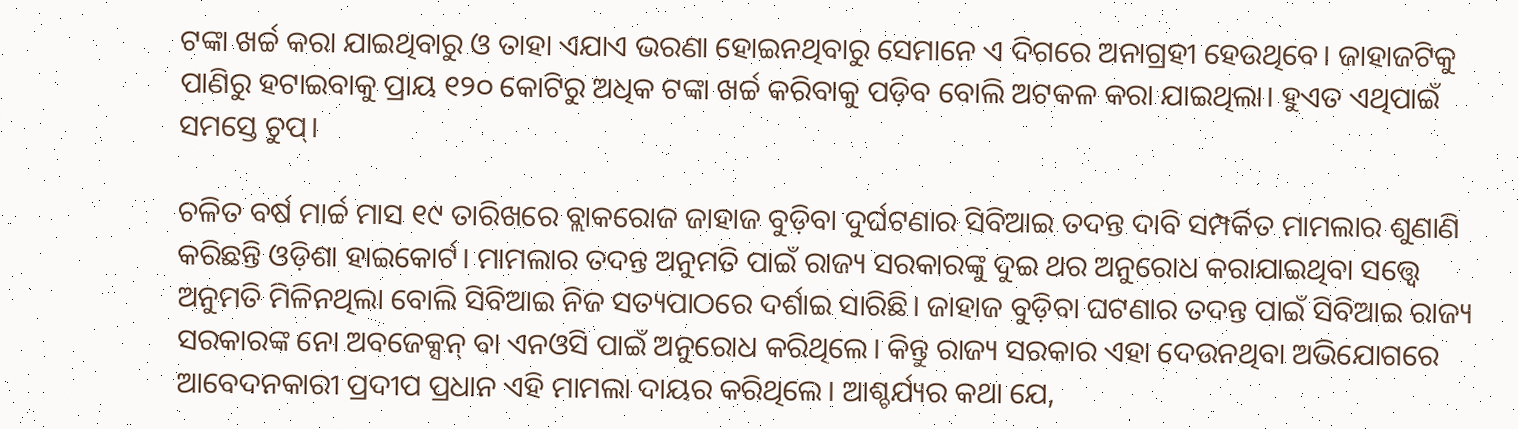ଟଙ୍କା ଖର୍ଚ୍ଚ କରା ଯାଇଥିବାରୁ ଓ ତାହା ଏଯାଏ ଭରଣା ହୋଇନଥିବାରୁ ସେମାନେ ଏ ଦିଗରେ ଅନାଗ୍ରହୀ ହେଉଥିବେ। ଜାହାଜଟିକୁ ପାଣିରୁ ହଟାଇବାକୁ ପ୍ରାୟ ୧୨୦ କୋଟିରୁ ଅଧିକ ଟଙ୍କା ଖର୍ଚ୍ଚ କରିବାକୁ ପଡ଼ିବ ବୋଲି ଅଟକଳ କରା ଯାଇଥିଲା। ହୁଏତ ଏଥିପାଇଁ ସମସ୍ତେ ଚୁପ୍‌।

ଚଳିତ ବର୍ଷ ମାର୍ଚ୍ଚ ମାସ ୧୯ ତାରିଖରେ ବ୍ଲାକରୋଜ ଜାହାଜ ବୁଡ଼ିବା ଦୁର୍ଘଟଣାର ସିବିଆଇ ତଦନ୍ତ ଦାବି ସମ୍ପର୍କିତ ମାମଲାର ଶୁଣାଣି କରିଛନ୍ତି ଓଡ଼ିଶା ହାଇକୋର୍ଟ। ମାମଲାର ତଦନ୍ତ ଅନୁମତି ପାଇଁ ରାଜ୍ୟ ସରକାରଙ୍କୁ ଦୁଇ ଥର ଅନୁରୋଧ କରାଯାଇଥିବା ସତ୍ତ୍ୱେ ଅନୁମତି ମିଳିନଥିଲା ବୋଲି ସିବିଆଇ ନିଜ ସତ୍ୟପାଠରେ ଦର୍ଶାଇ ସାରିଛି। ଜାହାଜ ବୁଡ଼ିବା ଘଟଣାର ତଦନ୍ତ ପାଇଁ ସିବିଆଇ ରାଜ୍ୟ ସରକାରଙ୍କ ନୋ ଅବଜେକ୍ସନ୍ ବା ଏନଓସି ପାଇଁ ଅନୁରୋଧ କରିଥିଲେ। କିନ୍ତୁ ରାଜ୍ୟ ସରକାର ଏହା ଦେଉନଥିବା ଅଭିଯୋଗରେ ଆବେଦନକାରୀ ପ୍ରଦୀପ ପ୍ରଧାନ ଏହି ମାମଲା ଦାୟର କରିଥିଲେ। ଆଶ୍ଚର୍ଯ୍ୟର କଥା ଯେ,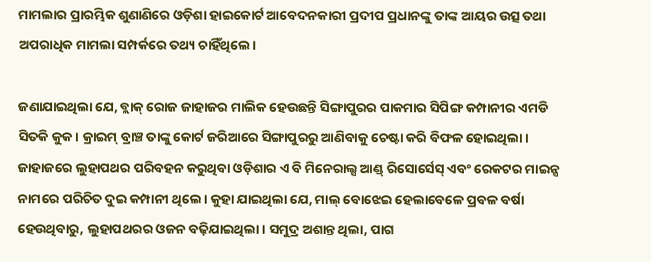ମାମଲାର ପ୍ରାରମ୍ଭିକ ଶୁଣାଣିରେ ଓଡ଼ିଶା ହାଇକୋର୍ଟ ଆବେଦନକାରୀ ପ୍ରଦୀପ ପ୍ରଧାନଙ୍କୁ ତାଙ୍କ ଆୟର ଉତ୍ସ ତଥା ଅପରାଧିକ ମାମଲା ସମ୍ପର୍କରେ ତଥ୍ୟ ଚାହିଁଥିଲେ।

ଜଣାଯାଇଥିଲା ଯେ, ବ୍ଲାକ୍ ରୋଜ ଜାହାଜର ମାଲିକ ହେଉଛନ୍ତି ସିଙ୍ଗାପୁରର ପାକମାର ସିପିଙ୍ଗ କମ୍ପାନୀର ଏମଡି ସିତକି କୁକ। କ୍ରାଇମ୍ ବ୍ରାଞ୍ଚ ତାଙ୍କୁ କୋର୍ଟ ଜରିଆରେ ସିଙ୍ଗାପୁରରୁ ଆଣିବାକୁ ଚେଷ୍ଟା କରି ବିଫଳ ହୋଇଥିଲା। ଜାହାଜରେ ଲୁହାପଥର ପରିବହନ କରୁଥିବା ଓଡ଼ିଶାର ଏ ବି ମିନେରାଲ୍ସ ଆଣ୍ଡ୍ ରିସୋର୍ସେସ୍ ଏବଂ ରେକଟର ମାଇନ୍ସ ନାମରେ ପରିଚିତ ଦୁଇ କମ୍ପାନୀ ଥିଲେ। କୁହା ଯାଇଥିଲା ଯେ, ମାଲ୍ ବୋଝେଇ ହେଲାବେଳେ ପ୍ରବଳ ବର୍ଷା ହେଉଥିବାରୁ, ଲୁହାପଥରର ଓଜନ ବଢ଼ିଯାଇଥିଲା। ସମୁଦ୍ର ଅଶାନ୍ତ ଥିଲା, ପାଗ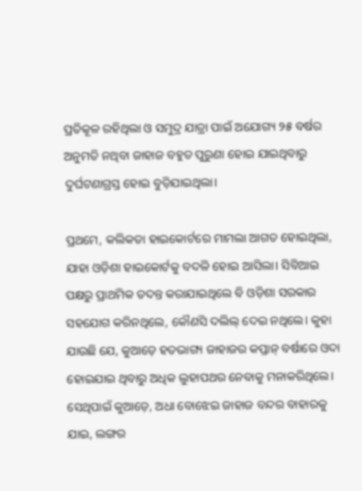ପ୍ରତିକୂଳ ରହିଥିଲା ଓ ସମୁଦ୍ର ଯାତ୍ରା ପାଇଁ ଅଯୋଗ୍ୟ ୨୫ ବର୍ଷର ଅନୁମତି ନଥିବା ଜାହାଜ ବହୁତ ପୁରୁଣା ହୋଇ ଯାଇଥିବାରୁ ଦୁର୍ଘଟଣାଗ୍ରସ୍ତ ହୋଇ ବୁଡ଼ିଯାଇଥିଲା।

ପ୍ରଥମେ, କଲିକତା ହାଇକୋର୍ଟରେ ମାମଲା ଆଗତ ହୋଇଥିଲା, ଯାହା ଓଡ଼ିଶା ହାଇକୋର୍ଟକୁ ବଦଳି ହୋଇ ଆସିଲା। ସିବିଆଇ ପକ୍ଷରୁ ପ୍ରାଥମିକ ତଦନ୍ତ କରାଯାଇଥିଲେ ବି ଓଡ଼ିଶା ସରକାର ସହଯୋଗ କରିନଥିଲେ, କୌଣସି ଦଲିଲ୍ ଦେଇ ନଥିଲେ। କୁହା ଯାଉଛି ଯେ, କୁଆଡ଼େ ହତଭାଗ୍ୟ ଜାହାଜର କପ୍ତାନ୍ ବର୍ଷାରେ ଓଦା ହୋଇଯାଇ ଥିବାରୁ ଅଧିକ ଲୁହାପଥର ନେବାକୁ ମନାକରିଥିଲେ। ସେଥିପାଇଁ କୁଆଡ଼େ, ଅଧା ବୋଝେଇ ଜାହାଜ ବନ୍ଦର ବାହାରକୁ ଯାଇ, ଲଙ୍ଗର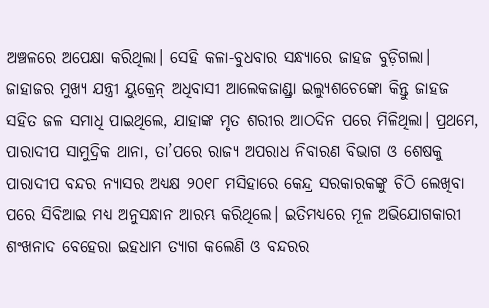ଅଞ୍ଚଳରେ ଅପେକ୍ଷା କରିଥିଲା। ସେହି କଳା-ବୁଧବାର ସନ୍ଧ୍ୟାରେ ଜାହଜ ବୁଡ଼ିଗଲା। ଜାହାଜର ମୁଖ୍ୟ ଯନ୍ତ୍ରୀ ୟୁକ୍ରେନ୍ ଅଧିବାସୀ ଆଲେକଜାଣ୍ଡ୍ରା ଇଲ୍ୟୁଶଚେଙ୍କୋ କିନ୍ତୁ ଜାହଜ ସହିତ ଜଳ ସମାଧି ପାଇଥିଲେ, ଯାହାଙ୍କ ମୃତ ଶରୀର ଆଠଦିନ ପରେ ମିଳିଥିଲା। ପ୍ରଥମେ, ପାରାଦୀପ ସାମୁଦ୍ରିକ ଥାନା, ତା’ପରେ ରାଜ୍ୟ ଅପରାଧ ନିବାରଣ ବିଭାଗ ଓ ଶେଷକୁ ପାରାଦୀପ ବନ୍ଦର ନ୍ୟାସର ଅଧ୍ୟକ୍ଷ ୨୦୧୮ ମସିହାରେ କେନ୍ଦ୍ର ସରକାରକଙ୍କୁ ଚିଠି ଲେଖିବା ପରେ ସିବିଆଇ ମଧ୍ୟ ଅନୁସନ୍ଧାନ ଆରମ୍ଭ କରିଥିଲେ। ଇତିମଧ୍ୟରେ ମୂଳ ଅଭିଯୋଗକାରୀ ଶଂଖନାଦ ବେହେରା ଇହଧାମ ତ୍ୟାଗ କଲେଣି ଓ ବନ୍ଦରର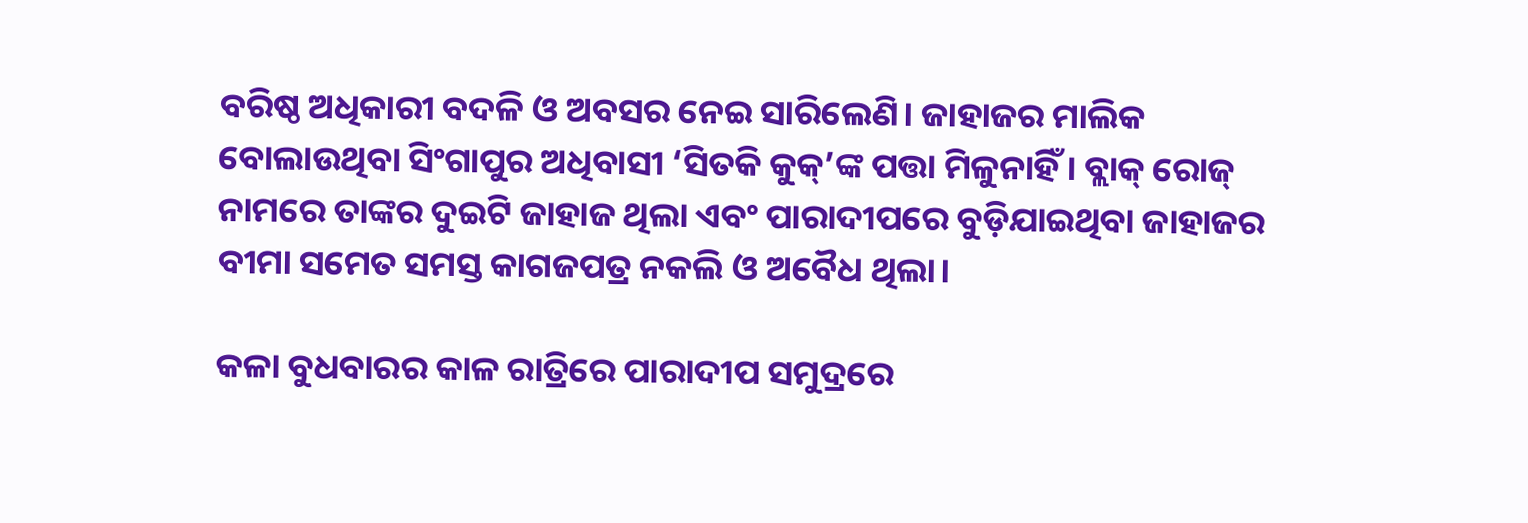ବରିଷ୍ଠ ଅଧିକାରୀ ବଦଳି ଓ ଅବସର ନେଇ ସାରିଲେଣି। ଜାହାଜର ମାଲିକ ବୋଲାଉଥିବା ସିଂଗାପୁର ଅଧିବାସୀ ‘ସିତକି କୁକ୍’ଙ୍କ ପତ୍ତା ମିଳୁନାହିଁ। ବ୍ଲାକ୍ ରୋଜ୍ ନାମରେ ତାଙ୍କର ଦୁଇଟି ଜାହାଜ ଥିଲା ଏବଂ ପାରାଦୀପରେ ବୁଡ଼ିଯାଇଥିବା ଜାହାଜର ବୀମା ସମେତ ସମସ୍ତ କାଗଜପତ୍ର ନକଲି ଓ ଅବୈଧ ଥିଲା।

କଳା ବୁଧବାରର କାଳ ରାତ୍ରିରେ ପାରାଦୀପ ସମୁଦ୍ରରେ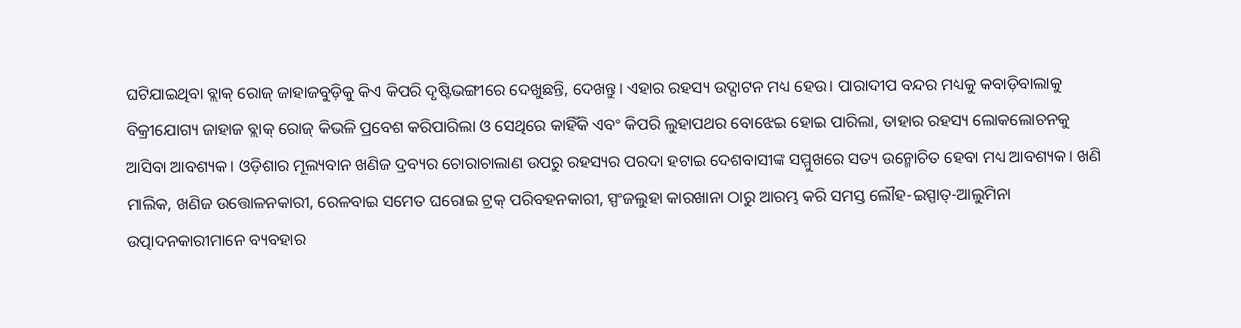ଘଟିଯାଇଥିବା ବ୍ଲାକ୍ ରୋଜ୍ ଜାହାଜବୁଡ଼ିକୁ କିଏ କିପରି ଦୃଷ୍ଟିଭଙ୍ଗୀରେ ଦେଖୁଛନ୍ତି, ଦେଖନ୍ତୁ। ଏହାର ରହସ୍ୟ ଉଦ୍ଘାଟନ ମଧ୍ୟ ହେଉ। ପାରାଦୀପ ବନ୍ଦର ମଧ୍ୟକୁ କବାଡ଼ିବାଲାକୁ ବିକ୍ରୀଯୋଗ୍ୟ ଜାହାଜ ବ୍ଲାକ୍ ରୋଜ୍ କିଭଳି ପ୍ରବେଶ କରିପାରିଲା ଓ ସେଥିରେ କାହିଁକି ଏବଂ କିପରି ଲୁହାପଥର ବୋଝେଇ ହୋଇ ପାରିଲା, ତାହାର ରହସ୍ୟ ଲୋକଲୋଚନକୁ ଆସିବା ଆବଶ୍ୟକ। ଓଡ଼ିଶାର ମୂଲ୍ୟବାନ ଖଣିଜ ଦ୍ରବ୍ୟର ଚୋରାଚାଲାଣ ଉପରୁ ରହସ୍ୟର ପରଦା ହଟାଇ ଦେଶବାସୀଙ୍କ ସମ୍ମୁଖରେ ସତ୍ୟ ଉନ୍ମୋଚିତ ହେବା ମଧ୍ୟ ଆବଶ୍ୟକ। ଖଣି ମାଲିକ, ଖଣିଜ ଉତ୍ତୋଳନକାରୀ, ରେଳବାଇ ସମେତ ଘରୋଇ ଟ୍ରକ୍ ପରିବହନକାରୀ, ସ୍ପଂଜଲୁହା କାରଖାନା ଠାରୁ ଆରମ୍ଭ କରି ସମସ୍ତ ଲୌହ-ଇସ୍ପାତ୍-ଆଲୁମିନା ଉତ୍ପାଦନକାରୀମାନେ ବ୍ୟବହାର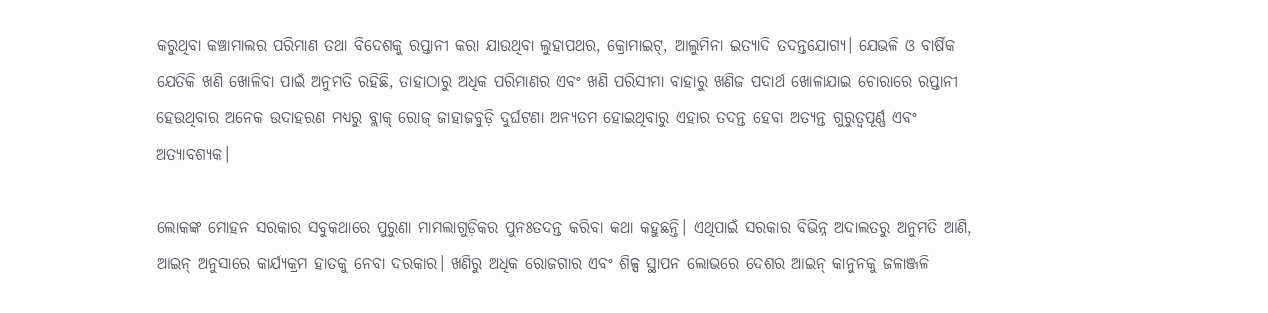କରୁଥିବା କଞ୍ଚାମାଲର ପରିମାଣ ତଥା ବିଦେଶକୁ ରପ୍ତାନୀ କରା ଯାଉଥିବା ଲୁହାପଥର, କ୍ରୋମାଇଟ୍, ଆଲୁମିନା ଇତ୍ୟାଦି ତଦନ୍ତଯୋଗ୍ୟ। ଯେଭଳି ଓ ବାର୍ଷିକ ଯେତିକି ଖଣି ଖୋଳିବା ପାଇଁ ଅନୁମତି ରହିଛି, ତାହାଠାରୁ ଅଧିକ ପରିମାଣର ଏବଂ ଖଣି ପରିସୀମା ବାହାରୁ ଖଣିଜ ପଦାର୍ଥ ଖୋଳାଯାଇ ଚୋରାରେ ରପ୍ତାନୀ ହେଉଥିବାର ଅନେକ ଉଦାହରଣ ମଧ୍ୟରୁ ବ୍ଲାକ୍ ରୋଜ୍ ଜାହାଜବୁଡ଼ି ଦୁର୍ଘଟଣା ଅନ୍ୟତମ ହୋଇଥିବାରୁ ଏହାର ତଦନ୍ତ ହେବା ଅତ୍ୟନ୍ତ ଗୁରୁତ୍ୱପୂର୍ଣ୍ଣ ଏବଂ ଅତ୍ୟାବଶ୍ୟକ।

ଲୋକଙ୍କ ମୋହନ ସରକାର ସବୁକଥାରେ ପୁରୁଣା ମାମଲାଗୁଡ଼ିକର ପୁନଃତଦନ୍ତ କରିବା କଥା କହୁଛନ୍ତି। ଏଥିପାଇଁ ସରକାର ବିଭିନ୍ନ ଅଦାଲତରୁ ଅନୁମତି ଆଣି, ଆଇନ୍ ଅନୁସାରେ କାର୍ଯ୍ୟକ୍ରମ ହାତକୁ ନେବା ଦରକାର। ଖଣିରୁ ଅଧିକ ରୋଜଗାର ଏବଂ ଶିଳ୍ପ ସ୍ଥାପନ ଲୋଭରେ ଦେଶର ଆଇନ୍ କାନୁନକୁ ଜଳାଞ୍ଜଳି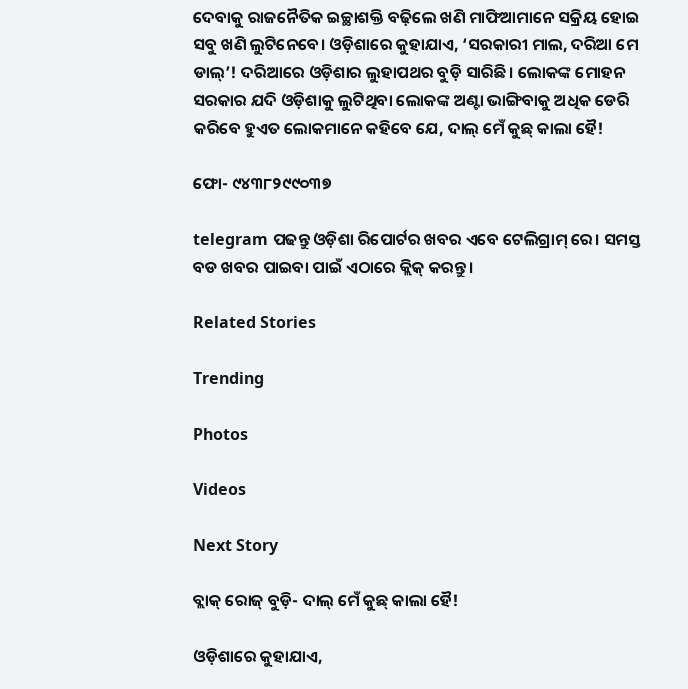ଦେବାକୁ ରାଜନୈତିକ ଇଚ୍ଛାଶକ୍ତି ବଢ଼ିଲେ ଖଣି ମାଫିଆମାନେ ସକ୍ରିୟ ହୋଇ ସବୁ ଖଣି ଲୁଟିନେବେ। ଓଡ଼ିଶାରେ କୁହାଯାଏ, ‘ସରକାରୀ ମାଲ, ଦରିଆ ମେ ଡାଲ୍’! ଦରିଆରେ ଓଡ଼ିଶାର ଲୁହାପଥର ବୁଡ଼ି ସାରିଛି। ଲୋକଙ୍କ ମୋହନ ସରକାର ଯଦି ଓଡ଼ିଶାକୁ ଲୁଟିଥିବା ଲୋକଙ୍କ ଅଣ୍ଟା ଭାଙ୍ଗିବାକୁ ଅଧିକ ଡେରି କରିବେ ହୁଏତ ଲୋକମାନେ କହିବେ ଯେ, ଦାଲ୍ ମେଁ କୁଛ୍‌ କାଲା ହୈ!

ଫୋ- ୯୪୩୮୨୯୯୦୩୭

telegram ପଢନ୍ତୁ ଓଡ଼ିଶା ରିପୋର୍ଟର ଖବର ଏବେ ଟେଲିଗ୍ରାମ୍ ରେ। ସମସ୍ତ ବଡ ଖବର ପାଇବା ପାଇଁ ଏଠାରେ କ୍ଲିକ୍ କରନ୍ତୁ।

Related Stories

Trending

Photos

Videos

Next Story

ବ୍ଲାକ୍‌ ରୋଜ୍‌ ବୁଡ଼ି- ଦାଲ୍‌ ମେଁ କୁଛ୍‌ କାଲା ହୈ!

ଓଡ଼ିଶାରେ କୁହାଯାଏ,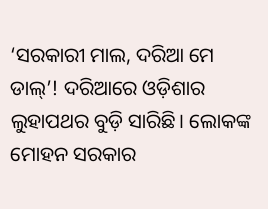‘ସରକାରୀ ମାଲ, ଦରିଆ ମେ ଡାଲ୍’! ଦରିଆରେ ଓଡ଼ିଶାର ଲୁହାପଥର ବୁଡ଼ି ସାରିଛି। ଲୋକଙ୍କ ମୋହନ ସରକାର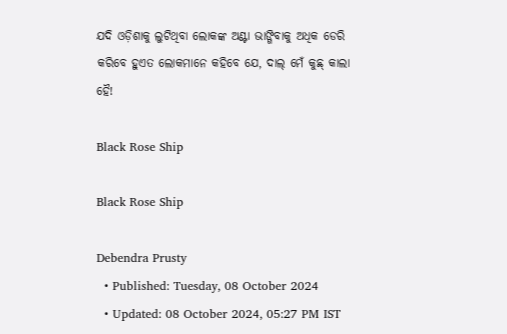ଯଦି ଓଡ଼ିଶାକୁ ଲୁଟିଥିବା ଲୋକଙ୍କ ଅଣ୍ଟା ଭାଙ୍ଗିବାକୁ ଅଧିକ ଡେରି କରିବେ ହୁଏତ ଲୋକମାନେ କହିବେ ଯେ, ଦାଲ୍ ମେଁ କୁଛ୍‌ କାଲା ହୈ!

Black Rose Ship

Black Rose Ship

Debendra Prusty
  • Published: Tuesday, 08 October 2024
  • Updated: 08 October 2024, 05:27 PM IST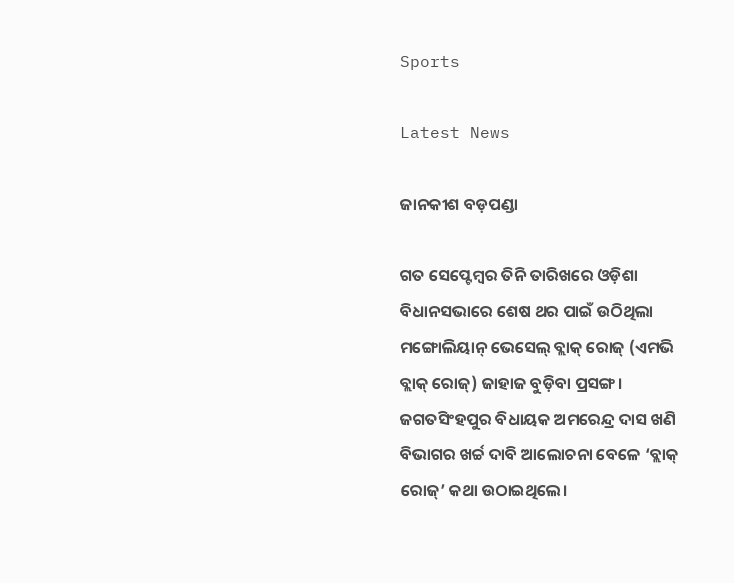Sports

Latest News

ଜାନକୀଶ ବଡ଼ପଣ୍ଡା

ଗତ ସେପ୍ଟେମ୍ବର ତିନି ତାରିଖରେ ଓଡ଼ିଶା ବିଧାନସଭାରେ ଶେଷ ଥର ପାଇଁ ଉଠିଥିଲା ମଙ୍ଗୋଲିୟାନ୍ ଭେସେଲ୍ ବ୍ଲାକ୍ ରୋଜ୍ (ଏମଭି ବ୍ଲାକ୍ ରୋଜ୍) ଜାହାଜ ବୁଡ଼ିବା ପ୍ରସଙ୍ଗ। ଜଗତସିଂହପୁର ବିଧାୟକ ଅମରେନ୍ଦ୍ର ଦାସ ଖଣି ବିଭାଗର ଖର୍ଚ୍ଚ ଦାବି ଆଲୋଚନା ବେଳେ ‘ବ୍ଲାକ୍‌ ରୋଜ୍‌’ କଥା ଉଠାଇଥିଲେ।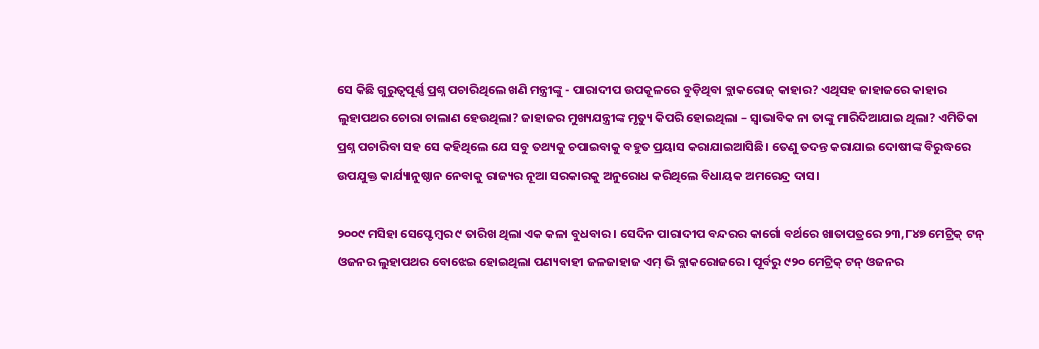ସେ କିଛି ଗୁରୁତ୍ୱପୂର୍ଣ୍ଣ ପ୍ରଶ୍ନ ପଚାରିଥିଲେ ଖଣି ମନ୍ତ୍ରୀଙ୍କୁ - ପାରାଦୀପ ଉପକୂଳରେ ବୁଡ଼ିଥିବା ବ୍ଲାକରୋଜ୍‌ କାହାର? ଏଥିସହ ଜାହାଜରେ କାହାର ଲୁହାପଥର ଚୋରା ଚାଲାଣ ହେଉଥିଲା? ଜାହାଜର ମୁଖ୍ୟଯନ୍ତ୍ରୀଙ୍କ ମୃତ୍ୟୁ କିପରି ହୋଇଥିଲା – ସ୍ୱାଭାବିକ ନା ତାଙ୍କୁ ମାରିଦିଆଯାଇ ଥିଲା? ଏମିତିକା ପ୍ରଶ୍ନ ପଚାରିବା ସହ ସେ କହିଥିଲେ ଯେ ସବୁ ତଥ୍ୟକୁ ଚପାଇବାକୁ ବହୁତ ପ୍ରୟାସ କରାଯାଇଆସିଛି। ତେଣୁ ତଦନ୍ତ କରାଯାଇ ଦୋଷୀଙ୍କ ବିରୁଦ୍ଧରେ ଉପଯୁକ୍ତ କାର୍ଯ୍ୟାନୁଷ୍ଠାନ ନେବାକୁ ରାଜ୍ୟର ନୂଆ ସରକାରକୁ ଅନୁରୋଧ କରିଥିଲେ ବିଧାୟକ ଅମରେନ୍ଦ୍ର ଦାସ।

୨୦୦୯ ମସିହା ସେପ୍ଟେମ୍ବର ୯ ତାରିଖ ଥିଲା ଏକ କଳା ବୁଧବାର। ସେଦିନ ପାରାଦୀପ ବନ୍ଦରର କାର୍ଗୋ ବର୍ଥରେ ଖାତାପତ୍ରରେ ୨୩,୮୪୭ ମେଟ୍ରିକ୍ ଟନ୍‌ ଓଜନର ଲୁହାପଥର ବୋଝେଇ ହୋଇଥିଲା ପଣ୍ୟବାହୀ ଜଳଜାହାଜ ଏମ୍ ଭି ବ୍ଲାକରୋଜରେ। ପୂର୍ବରୁ ୯୨୦ ମେଟ୍ରିକ୍ ଟନ୍‌ ଓଜନର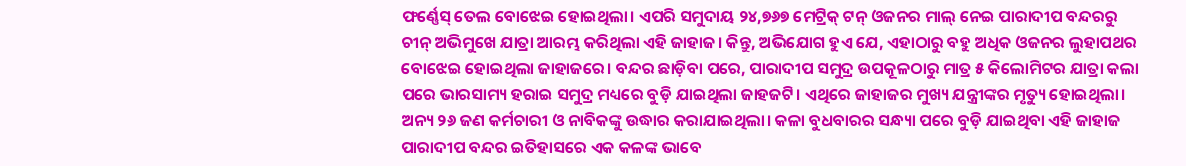ଫର୍ଣ୍ଣେସ୍ ତେଲ ବୋଝେଇ ହୋଇଥିଲା। ଏପରି ସମୁଦାୟ ୨୪,୭୬୭ ମେଟ୍ରିକ୍ ଟନ୍‌ ଓଜନର ମାଲ୍ ନେଇ ପାରାଦୀପ ବନ୍ଦରରୁ ଚୀନ୍ ଅଭିମୁଖେ ଯାତ୍ରା ଆରମ୍ଭ କରିଥିଲା ଏହି ଜାହାଜ। କିନ୍ତୁ, ଅଭିଯୋଗ ହୁଏ ଯେ, ଏହାଠାରୁ ବହୁ ଅଧିକ ଓଜନର ଲୁହାପଥର ବୋଝେଇ ହୋଇଥିଲା ଜାହାଜରେ। ବନ୍ଦର ଛାଡ଼ିବା ପରେ, ପାରାଦୀପ ସମୁଦ୍ର ଉପକୂଳଠାରୁ ମାତ୍ର ୫ କିଲୋମିଟର ଯାତ୍ରା କଲା ପରେ ଭାରସାମ୍ୟ ହରାଇ ସମୁଦ୍ର ମଧ୍ୟରେ ବୁଡ଼ି ଯାଇଥିଲା ଜାହଜଟି। ଏଥିରେ ଜାହାଜର ମୁଖ୍ୟ ଯନ୍ତ୍ରୀଙ୍କର ମୃତ୍ୟୁ ହୋଇଥିଲା। ଅନ୍ୟ ୨୬ ଜଣ କର୍ମଚାରୀ ଓ ନାବିକଙ୍କୁ ଉଦ୍ଧାର କରାଯାଇଥିଲା। କଳା ବୁଧବାରର ସନ୍ଧ୍ୟା ପରେ ବୁଡ଼ି ଯାଇଥିବା ଏହି ଜାହାଜ ପାରାଦୀପ ବନ୍ଦର ଇତିହାସରେ ଏକ କଳଙ୍କ ଭାବେ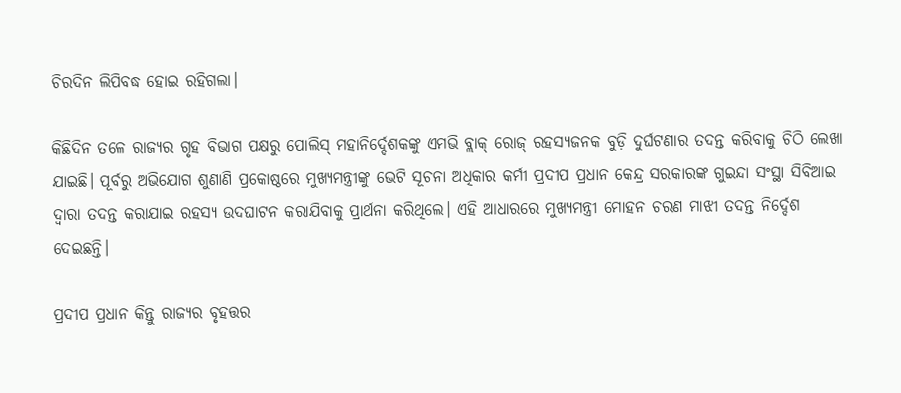ଚିରଦିନ ଲିପିବଦ୍ଧ ହୋଇ ରହିଗଲା।

କିଛିଦିନ ତଳେ ରାଜ୍ୟର ଗୃହ ବିଭାଗ ପକ୍ଷରୁ ପୋଲିସ୍ ମହାନିର୍ଦ୍ଦେଶକଙ୍କୁ ଏମଭି ବ୍ଲାକ୍ ରୋଜ୍ ରହସ୍ୟଜନକ ବୁଡ଼ି ଦୁର୍ଘଟଣାର ତଦନ୍ତ କରିବାକୁ ଚିଠି ଲେଖା ଯାଇଛି। ପୂର୍ବରୁ ଅଭିଯୋଗ ଶୁଣାଣି ପ୍ରକୋଷ୍ଠରେ ମୁଖ୍ୟମନ୍ତ୍ରୀଙ୍କୁ ଭେଟି ସୂଚନା ଅଧିକାର କର୍ମୀ ପ୍ରଦୀପ ପ୍ରଧାନ କେନ୍ଦ୍ର ସରକାରଙ୍କ ଗୁଇନ୍ଦା ସଂସ୍ଥା ସିବିଆଇ ଦ୍ୱାରା ତଦନ୍ତ କରାଯାଇ ରହସ୍ୟ ଉଦଘାଟନ କରାଯିବାକୁ ପ୍ରାର୍ଥନା କରିଥିଲେ। ଏହି ଆଧାରରେ ମୁଖ୍ୟମନ୍ତ୍ରୀ ମୋହନ ଚରଣ ମାଝୀ ତଦନ୍ତ ନିର୍ଦ୍ଦେଶ ଦେଇଛନ୍ତି।

ପ୍ରଦୀପ ପ୍ରଧାନ କିନ୍ତୁ ରାଜ୍ୟର ବୃହତ୍ତର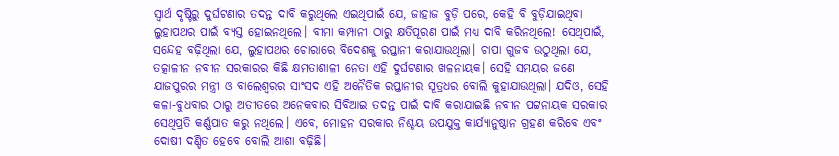ସ୍ୱାର୍ଥ ଦୃଷ୍ଟିରୁ ଦୁର୍ଘଟଣାର ତଦନ୍ତ ଦାବି କରୁଥିଲେ ଏଇଥିପାଇଁ ଯେ, ଜାହାଜ ବୁଡ଼ି ପରେ, କେହି ବି ବୁଡ଼ିଯାଇଥିବା ଲୁହାପଥର ପାଇଁ ବ୍ୟସ୍ତ ହୋଇନଥିଲେ। ବୀମା କମ୍ପାନୀ ଠାରୁ କ୍ଷତିପୂରଣ ପାଇଁ ମଧ୍ୟ ଦାବି କରିନଥିଲେ! ସେଥିପାଇଁ, ସନ୍ଦେହ ବଢ଼ିଥିଲା ଯେ, ଲୁହାପଥର ଚୋରାରେ ବିଦେଶକୁ ରପ୍ତାନୀ କରାଯାଉଥିଲା। ଚାପା ଗୁଜବ ଉଠୁଥିଲା ଯେ, ତତ୍କାଳୀନ ନବୀନ ସରକାରର କିଛି କ୍ଷମତାଶାଳୀ ନେତା ଏହି ଦୁର୍ଘଟଣାର ଖଳନାୟକ। ସେହି ସମୟର ଜଣେ ଯାଜପୁରର ମନ୍ତ୍ରୀ ଓ ବାଲେଶ୍ୱରର ସାଂସଦ ଏହି ଅନୈତିକ ରପ୍ତାନୀର ସୂତ୍ରଧର ବୋଲି କୁହାଯାଉଥିଲା। ଯଦିଓ, ସେହି କଳା-ବୁଧବାର ଠାରୁ ଅତୀତରେ ଅନେକବାର ସିବିଆଇ ତଦନ୍ତ ପାଇଁ ଦାବି କରାଯାଇଛି ନବୀନ ପଟ୍ଟନାୟକ ସରକାର ସେଥିପ୍ରତି କର୍ଣ୍ଣପାତ କରୁ ନଥିଲେ। ଏବେ, ମୋହନ ସରକାର ନିଶ୍ଚୟ ଉପଯୁକ୍ତ କାର୍ଯ୍ୟାନୁଷ୍ଠାନ ଗ୍ରହଣ କରିବେ ଏବଂ ଦୋଷୀ ଦଣ୍ଡିତ ହେବେ ବୋଲି ଆଶା ବଢ଼ିଛି।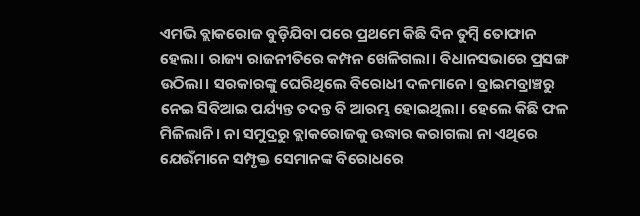ଏମଭି ବ୍ଲାକରୋଜ ବୁଡ଼ିଯିବା ପରେ ପ୍ରଥମେ କିଛି ଦିନ ତୁମ୍ବି ତୋଫାନ ହେଲା। ରାଜ୍ୟ ରାଜନୀତିରେ କମ୍ପନ ଖେଳିଗଲା। ବିଧାନସଭାରେ ପ୍ରସଙ୍ଗ ଉଠିଲା। ସରକାରଙ୍କୁ ଘେରିଥିଲେ ବିରୋଧୀ ଦଳମାନେ। ବ୍ରାଇମବ୍ରାଞ୍ଚରୁ ନେଇ ସିବିଆଇ ପର୍ଯ୍ୟନ୍ତ ତଦନ୍ତ ବି ଆରମ୍ଭ ହୋଇଥିଲା। ହେଲେ କିଛି ଫଳ ମିଳିଲାନି। ନା ସମୁଦ୍ରରୁ ବ୍ଲାକରୋଜକୁ ଉଦ୍ଧାର କରାଗଲା ନା ଏଥିରେ ଯେଉଁମାନେ ସମ୍ପୃକ୍ତ ସେମାନଙ୍କ ବିରୋଧରେ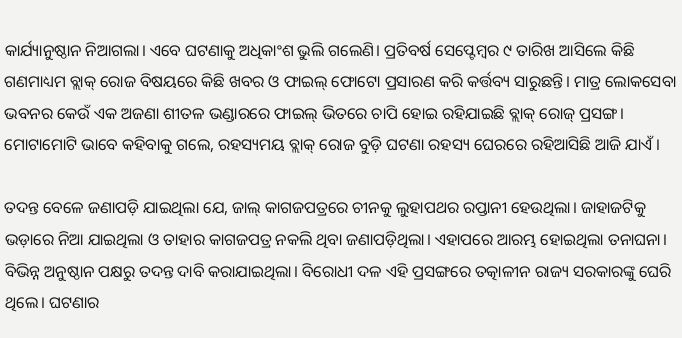କାର୍ଯ୍ୟାନୁଷ୍ଠାନ ନିଆଗଲା। ଏବେ ଘଟଣାକୁ ଅଧିକାଂଶ ଭୁଲି ଗଲେଣି। ପ୍ରତିବର୍ଷ ସେପ୍ଟେମ୍ବର ୯ ତାରିଖ ଆସିଲେ କିଛି ଗଣମାଧ୍ୟମ ବ୍ଲାକ୍ ରୋଜ ବିଷୟରେ କିଛି ଖବର ଓ ଫାଇଲ୍ ଫୋଟୋ ପ୍ରସାରଣ କରି କର୍ତ୍ତବ୍ୟ ସାରୁଛନ୍ତି। ମାତ୍ର ଲୋକସେବା ଭବନର କେଉଁ ଏକ ଅଜଣା ଶୀତଳ ଭଣ୍ଡାରରେ ଫାଇଲ୍ ଭିତରେ ଚାପି ହୋଇ ରହିଯାଇଛି ବ୍ଲାକ୍ ରୋଜ୍ ପ୍ରସଙ୍ଗ। ମୋଟାମୋଟି ଭାବେ କହିବାକୁ ଗଲେ, ରହସ୍ୟମୟ ବ୍ଲାକ୍ ରୋଜ ବୁଡ଼ି ଘଟଣା ରହସ୍ୟ ଘେରରେ ରହିଆସିଛି ଆଜି ଯାଏଁ।

ତଦନ୍ତ ବେଳେ ଜଣାପଡ଼ି ଯାଇଥିଲା ଯେ, ଜାଲ୍ କାଗଜପତ୍ରରେ ଚୀନକୁ ଲୁହାପଥର ରପ୍ତାନୀ ହେଉଥିଲା। ଜାହାଜଟିକୁ ଭଡ଼ାରେ ନିଆ ଯାଇଥିଲା ଓ ତାହାର କାଗଜପତ୍ର ନକଲି ଥିବା ଜଣାପଡ଼ିଥିଲା। ଏହାପରେ ଆରମ୍ଭ ହୋଇଥିଲା ତନାଘନା। ବିଭିନ୍ନ ଅନୁଷ୍ଠାନ ପକ୍ଷରୁ ତଦନ୍ତ ଦାବି କରାଯାଇଥିଲା। ବିରୋଧୀ ଦଳ ଏହି ପ୍ରସଙ୍ଗରେ ତତ୍କାଳୀନ ରାଜ୍ୟ ସରକାରଙ୍କୁ ଘେରି ଥିଲେ। ଘଟଣାର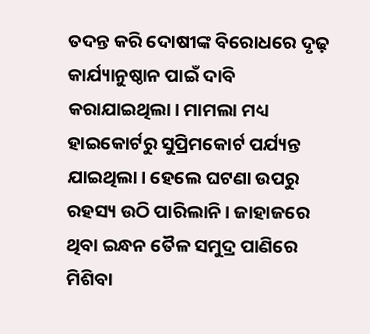ତଦନ୍ତ କରି ଦୋଷୀଙ୍କ ବିରୋଧରେ ଦୃଢ଼ କାର୍ଯ୍ୟାନୁଷ୍ଠାନ ପାଇଁ ଦାବି କରାଯାଇଥିଲା। ମାମଲା ମଧ୍ୟ ହାଇକୋର୍ଟରୁ ସୁପ୍ରିମକୋର୍ଟ ପର୍ଯ୍ୟନ୍ତ ଯାଇଥିଲା। ହେଲେ ଘଟଣା ଉପରୁ ରହସ୍ୟ ଉଠି ପାରିଲାନି। ଜାହାଜରେ ଥିବା ଇନ୍ଧନ ତୈଳ ସମୁଦ୍ର ପାଣିରେ ମିଶିବା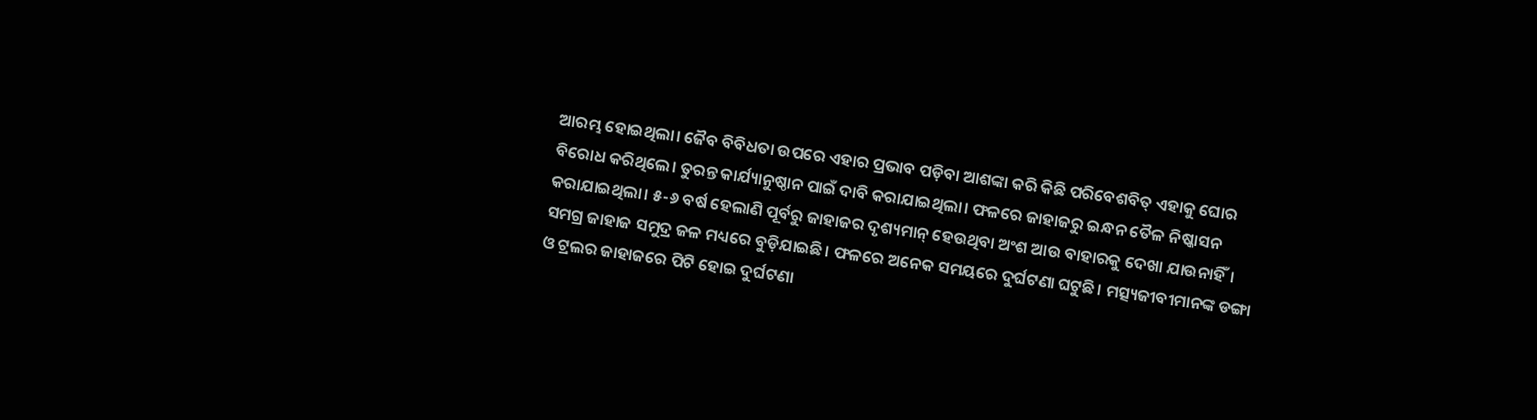ଆରମ୍ଭ ହୋଇଥିଲା। ଜୈବ ବିବିଧତା ଉପରେ ଏହାର ପ୍ରଭାବ ପଡ଼ିବା ଆଶଙ୍କା କରି କିଛି ପରିବେଶବିତ୍ ଏହାକୁ ଘୋର ବିରୋଧ କରିଥିଲେ। ତୁରନ୍ତ କାର୍ଯ୍ୟାନୁଷ୍ଠାନ ପାଇଁ ଦାବି କରାଯାଇଥିଲା। ଫଳରେ ଜାହାଜରୁ ଇନ୍ଧନ ତୈଳ ନିଷ୍କାସନ କରାଯାଇଥିଲା। ୫-୬ ବର୍ଷ ହେଲାଣି ପୂର୍ବରୁ ଜାହାଜର ଦୃଶ୍ୟମାନ୍ ହେଉଥିବା ଅଂଶ ଆଉ ବାହାରକୁ ଦେଖା ଯାଉନାହିଁ। ସମଗ୍ର ଜାହାଜ ସମୁଦ୍ର ଜଳ ମଧ୍ୟରେ ବୁଡ଼ିଯାଇଛି। ଫଳରେ ଅନେକ ସମୟରେ ଦୁର୍ଘଟଣା ଘଟୁଛି। ମତ୍ସ୍ୟଜୀବୀମାନଙ୍କ ଡଙ୍ଗା ଓ ଟ୍ରଲର ଜାହାଜରେ ପିଟି ହୋଇ ଦୁର୍ଘଟଣା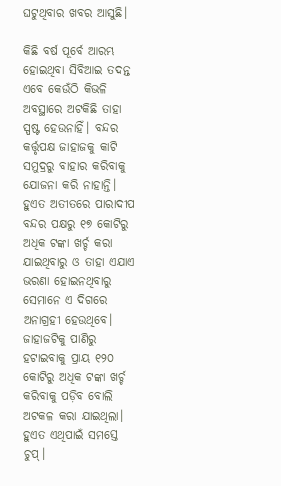ଘଟୁଥିବାର ଖବର ଆସୁଛି।

କିଛି ବର୍ଷ ପୂର୍ବେ ଆରମ୍ଭ ହୋଇଥିବା ସିବିଆଇ ତଦନ୍ତ ଏବେ କେଉଁଠି କିଭଳି ଅବସ୍ଥାରେ ଅଟକିଛି ତାହା ସ୍ପଷ୍ଟ ହେଉନାହିଁ। ବନ୍ଦର କର୍ତ୍ତୃପକ୍ଷ ଜାହାଜକୁ କାଟି ସମୁଦ୍ରରୁ ବାହାର କରିବାକୁ ଯୋଜନା କରି ନାହାନ୍ତି। ହୁଏତ ଅତୀତରେ ପାରାଦୀପ ବନ୍ଦର ପକ୍ଷରୁ ୧୭ କୋଟିରୁ ଅଧିକ ଟଙ୍କା ଖର୍ଚ୍ଚ କରା ଯାଇଥିବାରୁ ଓ ତାହା ଏଯାଏ ଭରଣା ହୋଇନଥିବାରୁ ସେମାନେ ଏ ଦିଗରେ ଅନାଗ୍ରହୀ ହେଉଥିବେ। ଜାହାଜଟିକୁ ପାଣିରୁ ହଟାଇବାକୁ ପ୍ରାୟ ୧୨୦ କୋଟିରୁ ଅଧିକ ଟଙ୍କା ଖର୍ଚ୍ଚ କରିବାକୁ ପଡ଼ିବ ବୋଲି ଅଟକଳ କରା ଯାଇଥିଲା। ହୁଏତ ଏଥିପାଇଁ ସମସ୍ତେ ଚୁପ୍‌।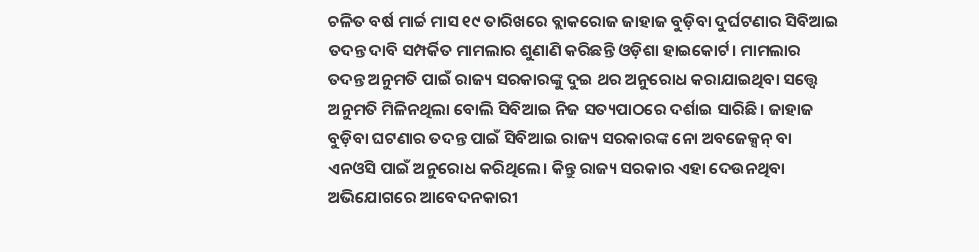ଚଳିତ ବର୍ଷ ମାର୍ଚ୍ଚ ମାସ ୧୯ ତାରିଖରେ ବ୍ଲାକରୋଜ ଜାହାଜ ବୁଡ଼ିବା ଦୁର୍ଘଟଣାର ସିବିଆଇ ତଦନ୍ତ ଦାବି ସମ୍ପର୍କିତ ମାମଲାର ଶୁଣାଣି କରିଛନ୍ତି ଓଡ଼ିଶା ହାଇକୋର୍ଟ। ମାମଲାର ତଦନ୍ତ ଅନୁମତି ପାଇଁ ରାଜ୍ୟ ସରକାରଙ୍କୁ ଦୁଇ ଥର ଅନୁରୋଧ କରାଯାଇଥିବା ସତ୍ତ୍ୱେ ଅନୁମତି ମିଳିନଥିଲା ବୋଲି ସିବିଆଇ ନିଜ ସତ୍ୟପାଠରେ ଦର୍ଶାଇ ସାରିଛି। ଜାହାଜ ବୁଡ଼ିବା ଘଟଣାର ତଦନ୍ତ ପାଇଁ ସିବିଆଇ ରାଜ୍ୟ ସରକାରଙ୍କ ନୋ ଅବଜେକ୍ସନ୍ ବା ଏନଓସି ପାଇଁ ଅନୁରୋଧ କରିଥିଲେ। କିନ୍ତୁ ରାଜ୍ୟ ସରକାର ଏହା ଦେଉନଥିବା ଅଭିଯୋଗରେ ଆବେଦନକାରୀ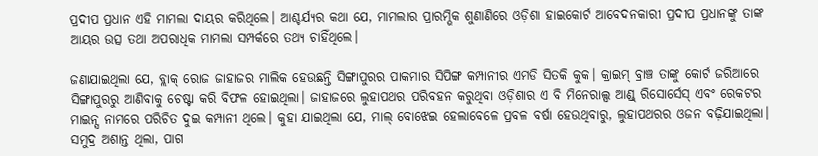ପ୍ରଦୀପ ପ୍ରଧାନ ଏହି ମାମଲା ଦାୟର କରିଥିଲେ। ଆଶ୍ଚର୍ଯ୍ୟର କଥା ଯେ, ମାମଲାର ପ୍ରାରମ୍ଭିକ ଶୁଣାଣିରେ ଓଡ଼ିଶା ହାଇକୋର୍ଟ ଆବେଦନକାରୀ ପ୍ରଦୀପ ପ୍ରଧାନଙ୍କୁ ତାଙ୍କ ଆୟର ଉତ୍ସ ତଥା ଅପରାଧିକ ମାମଲା ସମ୍ପର୍କରେ ତଥ୍ୟ ଚାହିଁଥିଲେ।

ଜଣାଯାଇଥିଲା ଯେ, ବ୍ଲାକ୍ ରୋଜ ଜାହାଜର ମାଲିକ ହେଉଛନ୍ତି ସିଙ୍ଗାପୁରର ପାକମାର ସିପିଙ୍ଗ କମ୍ପାନୀର ଏମଡି ସିତକି କୁକ। କ୍ରାଇମ୍ ବ୍ରାଞ୍ଚ ତାଙ୍କୁ କୋର୍ଟ ଜରିଆରେ ସିଙ୍ଗାପୁରରୁ ଆଣିବାକୁ ଚେଷ୍ଟା କରି ବିଫଳ ହୋଇଥିଲା। ଜାହାଜରେ ଲୁହାପଥର ପରିବହନ କରୁଥିବା ଓଡ଼ିଶାର ଏ ବି ମିନେରାଲ୍ସ ଆଣ୍ଡ୍ ରିସୋର୍ସେସ୍ ଏବଂ ରେକଟର ମାଇନ୍ସ ନାମରେ ପରିଚିତ ଦୁଇ କମ୍ପାନୀ ଥିଲେ। କୁହା ଯାଇଥିଲା ଯେ, ମାଲ୍ ବୋଝେଇ ହେଲାବେଳେ ପ୍ରବଳ ବର୍ଷା ହେଉଥିବାରୁ, ଲୁହାପଥରର ଓଜନ ବଢ଼ିଯାଇଥିଲା। ସମୁଦ୍ର ଅଶାନ୍ତ ଥିଲା, ପାଗ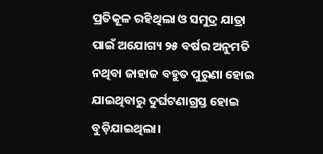ପ୍ରତିକୂଳ ରହିଥିଲା ଓ ସମୁଦ୍ର ଯାତ୍ରା ପାଇଁ ଅଯୋଗ୍ୟ ୨୫ ବର୍ଷର ଅନୁମତି ନଥିବା ଜାହାଜ ବହୁତ ପୁରୁଣା ହୋଇ ଯାଇଥିବାରୁ ଦୁର୍ଘଟଣାଗ୍ରସ୍ତ ହୋଇ ବୁଡ଼ିଯାଇଥିଲା।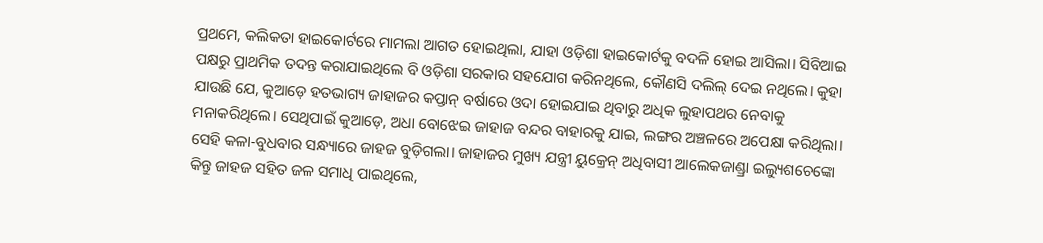ପ୍ରଥମେ, କଲିକତା ହାଇକୋର୍ଟରେ ମାମଲା ଆଗତ ହୋଇଥିଲା, ଯାହା ଓଡ଼ିଶା ହାଇକୋର୍ଟକୁ ବଦଳି ହୋଇ ଆସିଲା। ସିବିଆଇ ପକ୍ଷରୁ ପ୍ରାଥମିକ ତଦନ୍ତ କରାଯାଇଥିଲେ ବି ଓଡ଼ିଶା ସରକାର ସହଯୋଗ କରିନଥିଲେ, କୌଣସି ଦଲିଲ୍ ଦେଇ ନଥିଲେ। କୁହା ଯାଉଛି ଯେ, କୁଆଡ଼େ ହତଭାଗ୍ୟ ଜାହାଜର କପ୍ତାନ୍ ବର୍ଷାରେ ଓଦା ହୋଇଯାଇ ଥିବାରୁ ଅଧିକ ଲୁହାପଥର ନେବାକୁ ମନାକରିଥିଲେ। ସେଥିପାଇଁ କୁଆଡ଼େ, ଅଧା ବୋଝେଇ ଜାହାଜ ବନ୍ଦର ବାହାରକୁ ଯାଇ, ଲଙ୍ଗର ଅଞ୍ଚଳରେ ଅପେକ୍ଷା କରିଥିଲା। ସେହି କଳା-ବୁଧବାର ସନ୍ଧ୍ୟାରେ ଜାହଜ ବୁଡ଼ିଗଲା। ଜାହାଜର ମୁଖ୍ୟ ଯନ୍ତ୍ରୀ ୟୁକ୍ରେନ୍ ଅଧିବାସୀ ଆଲେକଜାଣ୍ଡ୍ରା ଇଲ୍ୟୁଶଚେଙ୍କୋ କିନ୍ତୁ ଜାହଜ ସହିତ ଜଳ ସମାଧି ପାଇଥିଲେ,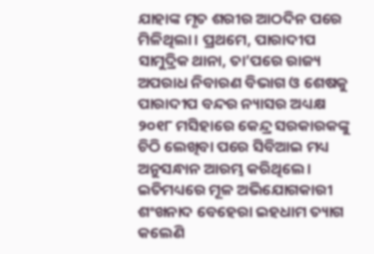ଯାହାଙ୍କ ମୃତ ଶରୀର ଆଠଦିନ ପରେ ମିଳିଥିଲା। ପ୍ରଥମେ, ପାରାଦୀପ ସାମୁଦ୍ରିକ ଥାନା, ତା’ପରେ ରାଜ୍ୟ ଅପରାଧ ନିବାରଣ ବିଭାଗ ଓ ଶେଷକୁ ପାରାଦୀପ ବନ୍ଦର ନ୍ୟାସର ଅଧ୍ୟକ୍ଷ ୨୦୧୮ ମସିହାରେ କେନ୍ଦ୍ର ସରକାରକଙ୍କୁ ଚିଠି ଲେଖିବା ପରେ ସିବିଆଇ ମଧ୍ୟ ଅନୁସନ୍ଧାନ ଆରମ୍ଭ କରିଥିଲେ। ଇତିମଧ୍ୟରେ ମୂଳ ଅଭିଯୋଗକାରୀ ଶଂଖନାଦ ବେହେରା ଇହଧାମ ତ୍ୟାଗ କଲେଣି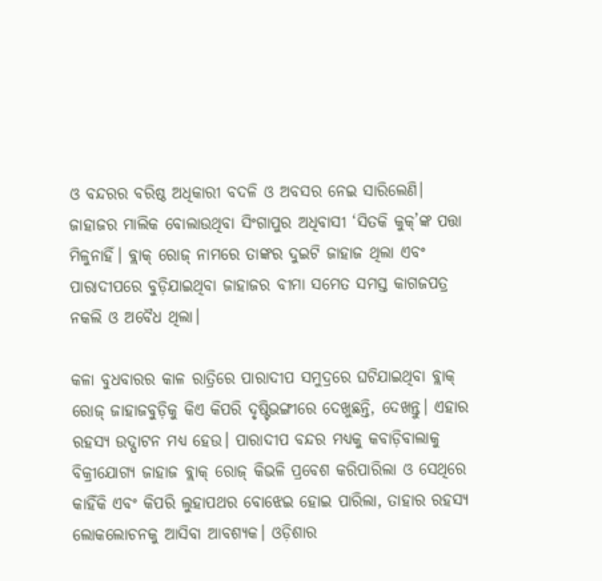ଓ ବନ୍ଦରର ବରିଷ୍ଠ ଅଧିକାରୀ ବଦଳି ଓ ଅବସର ନେଇ ସାରିଲେଣି। ଜାହାଜର ମାଲିକ ବୋଲାଉଥିବା ସିଂଗାପୁର ଅଧିବାସୀ ‘ସିତକି କୁକ୍’ଙ୍କ ପତ୍ତା ମିଳୁନାହିଁ। ବ୍ଲାକ୍ ରୋଜ୍ ନାମରେ ତାଙ୍କର ଦୁଇଟି ଜାହାଜ ଥିଲା ଏବଂ ପାରାଦୀପରେ ବୁଡ଼ିଯାଇଥିବା ଜାହାଜର ବୀମା ସମେତ ସମସ୍ତ କାଗଜପତ୍ର ନକଲି ଓ ଅବୈଧ ଥିଲା।

କଳା ବୁଧବାରର କାଳ ରାତ୍ରିରେ ପାରାଦୀପ ସମୁଦ୍ରରେ ଘଟିଯାଇଥିବା ବ୍ଲାକ୍ ରୋଜ୍ ଜାହାଜବୁଡ଼ିକୁ କିଏ କିପରି ଦୃଷ୍ଟିଭଙ୍ଗୀରେ ଦେଖୁଛନ୍ତି, ଦେଖନ୍ତୁ। ଏହାର ରହସ୍ୟ ଉଦ୍ଘାଟନ ମଧ୍ୟ ହେଉ। ପାରାଦୀପ ବନ୍ଦର ମଧ୍ୟକୁ କବାଡ଼ିବାଲାକୁ ବିକ୍ରୀଯୋଗ୍ୟ ଜାହାଜ ବ୍ଲାକ୍ ରୋଜ୍ କିଭଳି ପ୍ରବେଶ କରିପାରିଲା ଓ ସେଥିରେ କାହିଁକି ଏବଂ କିପରି ଲୁହାପଥର ବୋଝେଇ ହୋଇ ପାରିଲା, ତାହାର ରହସ୍ୟ ଲୋକଲୋଚନକୁ ଆସିବା ଆବଶ୍ୟକ। ଓଡ଼ିଶାର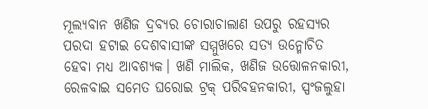ମୂଲ୍ୟବାନ ଖଣିଜ ଦ୍ରବ୍ୟର ଚୋରାଚାଲାଣ ଉପରୁ ରହସ୍ୟର ପରଦା ହଟାଇ ଦେଶବାସୀଙ୍କ ସମ୍ମୁଖରେ ସତ୍ୟ ଉନ୍ମୋଚିତ ହେବା ମଧ୍ୟ ଆବଶ୍ୟକ। ଖଣି ମାଲିକ, ଖଣିଜ ଉତ୍ତୋଳନକାରୀ, ରେଳବାଇ ସମେତ ଘରୋଇ ଟ୍ରକ୍ ପରିବହନକାରୀ, ସ୍ପଂଜଲୁହା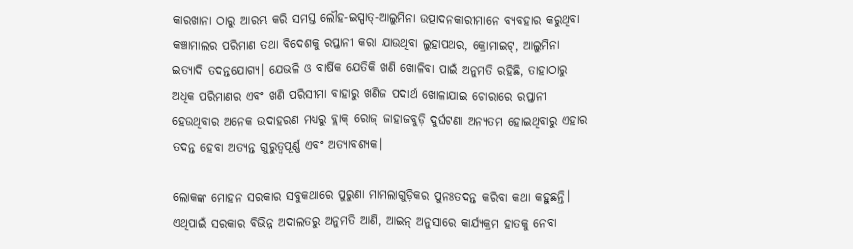କାରଖାନା ଠାରୁ ଆରମ୍ଭ କରି ସମସ୍ତ ଲୌହ-ଇସ୍ପାତ୍-ଆଲୁମିନା ଉତ୍ପାଦନକାରୀମାନେ ବ୍ୟବହାର କରୁଥିବା କଞ୍ଚାମାଲର ପରିମାଣ ତଥା ବିଦେଶକୁ ରପ୍ତାନୀ କରା ଯାଉଥିବା ଲୁହାପଥର, କ୍ରୋମାଇଟ୍, ଆଲୁମିନା ଇତ୍ୟାଦି ତଦନ୍ତଯୋଗ୍ୟ। ଯେଭଳି ଓ ବାର୍ଷିକ ଯେତିକି ଖଣି ଖୋଳିବା ପାଇଁ ଅନୁମତି ରହିଛି, ତାହାଠାରୁ ଅଧିକ ପରିମାଣର ଏବଂ ଖଣି ପରିସୀମା ବାହାରୁ ଖଣିଜ ପଦାର୍ଥ ଖୋଳାଯାଇ ଚୋରାରେ ରପ୍ତାନୀ ହେଉଥିବାର ଅନେକ ଉଦାହରଣ ମଧ୍ୟରୁ ବ୍ଲାକ୍ ରୋଜ୍ ଜାହାଜବୁଡ଼ି ଦୁର୍ଘଟଣା ଅନ୍ୟତମ ହୋଇଥିବାରୁ ଏହାର ତଦନ୍ତ ହେବା ଅତ୍ୟନ୍ତ ଗୁରୁତ୍ୱପୂର୍ଣ୍ଣ ଏବଂ ଅତ୍ୟାବଶ୍ୟକ।

ଲୋକଙ୍କ ମୋହନ ସରକାର ସବୁକଥାରେ ପୁରୁଣା ମାମଲାଗୁଡ଼ିକର ପୁନଃତଦନ୍ତ କରିବା କଥା କହୁଛନ୍ତି। ଏଥିପାଇଁ ସରକାର ବିଭିନ୍ନ ଅଦାଲତରୁ ଅନୁମତି ଆଣି, ଆଇନ୍ ଅନୁସାରେ କାର୍ଯ୍ୟକ୍ରମ ହାତକୁ ନେବା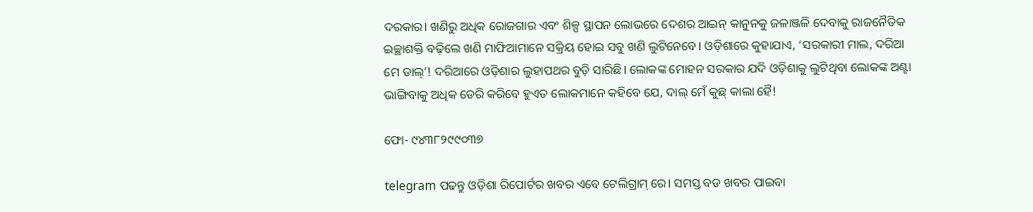ଦରକାର। ଖଣିରୁ ଅଧିକ ରୋଜଗାର ଏବଂ ଶିଳ୍ପ ସ୍ଥାପନ ଲୋଭରେ ଦେଶର ଆଇନ୍ କାନୁନକୁ ଜଳାଞ୍ଜଳି ଦେବାକୁ ରାଜନୈତିକ ଇଚ୍ଛାଶକ୍ତି ବଢ଼ିଲେ ଖଣି ମାଫିଆମାନେ ସକ୍ରିୟ ହୋଇ ସବୁ ଖଣି ଲୁଟିନେବେ। ଓଡ଼ିଶାରେ କୁହାଯାଏ, ‘ସରକାରୀ ମାଲ, ଦରିଆ ମେ ଡାଲ୍’! ଦରିଆରେ ଓଡ଼ିଶାର ଲୁହାପଥର ବୁଡ଼ି ସାରିଛି। ଲୋକଙ୍କ ମୋହନ ସରକାର ଯଦି ଓଡ଼ିଶାକୁ ଲୁଟିଥିବା ଲୋକଙ୍କ ଅଣ୍ଟା ଭାଙ୍ଗିବାକୁ ଅଧିକ ଡେରି କରିବେ ହୁଏତ ଲୋକମାନେ କହିବେ ଯେ, ଦାଲ୍ ମେଁ କୁଛ୍‌ କାଲା ହୈ!

ଫୋ- ୯୪୩୮୨୯୯୦୩୭

telegram ପଢନ୍ତୁ ଓଡ଼ିଶା ରିପୋର୍ଟର ଖବର ଏବେ ଟେଲିଗ୍ରାମ୍ ରେ। ସମସ୍ତ ବଡ ଖବର ପାଇବା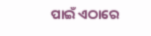ପାଇଁ ଏଠାରେ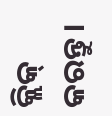କ୍ଲିକ୍ କରନ୍ତୁ।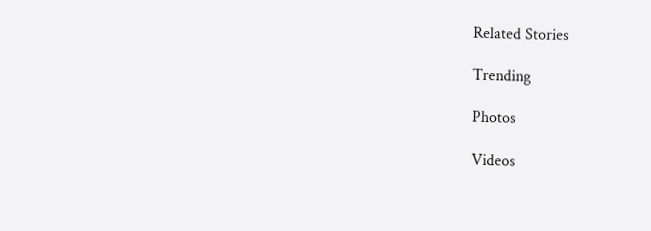Related Stories

Trending

Photos

Videos